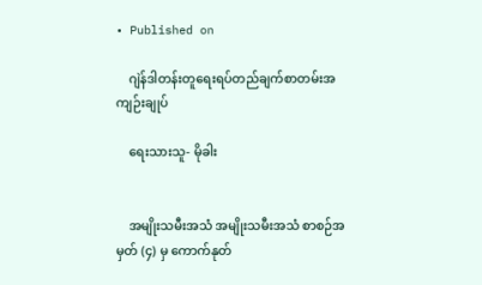• Published on

    ဂျဲန်ဒါတန်းတူရေးရပ်တည်ချက်စာတမ်းအကျဉ်းချုပ်

    ရေးသားသူ- မိုခါး


    အမျိုးသမီးအသံ အမျိုးသမီးအသံ စာစဉ်အမှတ် (၄) မှ ကောက်နုတ်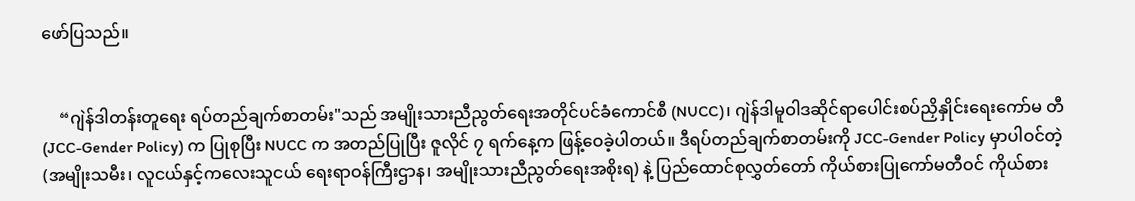ဖော်ပြသည်။


    “ဂျဲန်ဒါတန်းတူရေး ရပ်တည်ချက်စာတမ်း"သည် အမျိုးသားညီညွတ်ရေးအတိုင်ပင်ခံကောင်စီ (NUCC)၊ ဂျဲန်ဒါမူဝါဒဆိုင်ရာပေါင်းစပ်ညှိနှိုင်းရေးကော်မ တီ (JCC-Gender Policy) က ပြုစုပြီး NUCC က အတည်ပြုပြီး ဇူလိုင် ၇ ရက်နေ့က ဖြန့်ဝေခဲ့ပါတယ်။ ဒီရပ်တည်ချက်စာတမ်းကို JCC-Gender Policy မှာပါဝင်တဲ့ (အမျိုးသမီး၊ လူငယ်နှင့်ကလေးသူငယ် ရေးရာဝန်ကြီးဌာန၊ အမျိုးသားညီညွတ်ရေးအစိုးရ) နဲ့ ပြည်ထောင်စုလွှတ်တော် ကိုယ်စားပြုကော်မတီဝင် ကိုယ်စား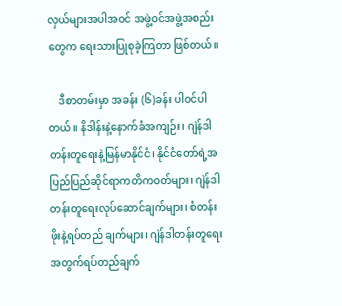လှယ်များအပါအဝင် အဖွဲ့ဝင်အဖွဲ့အစည်းတွေက ရေးသားပြုစုခဲ့ကြတာ ဖြစ်တယ်။

    ဒီစာတမ်းမှာ အခန်း (၆)ခန်း ပါဝင်ပါတယ်။ နိဒါန်းနဲ့နောက်ခံအကျဉ်း၊ ဂျဲန်ဒါတန်းတူရေးနဲ့မြန်မာနိုင်ငံ၊ နိုင်ငံတော်ရဲ့အပြည်ပြည်ဆိုင်ရာကတိကဝတ်များ၊ ဂျဲန်ဒါတန်းတူရေးလုပ်ဆောင်ချက်များ၊ စံတန်းဖိုးနဲ့ရပ်တည် ချက်များ၊ ဂျဲန်ဒါတန်းတူရေးအတွက်ရပ်တည်ချက်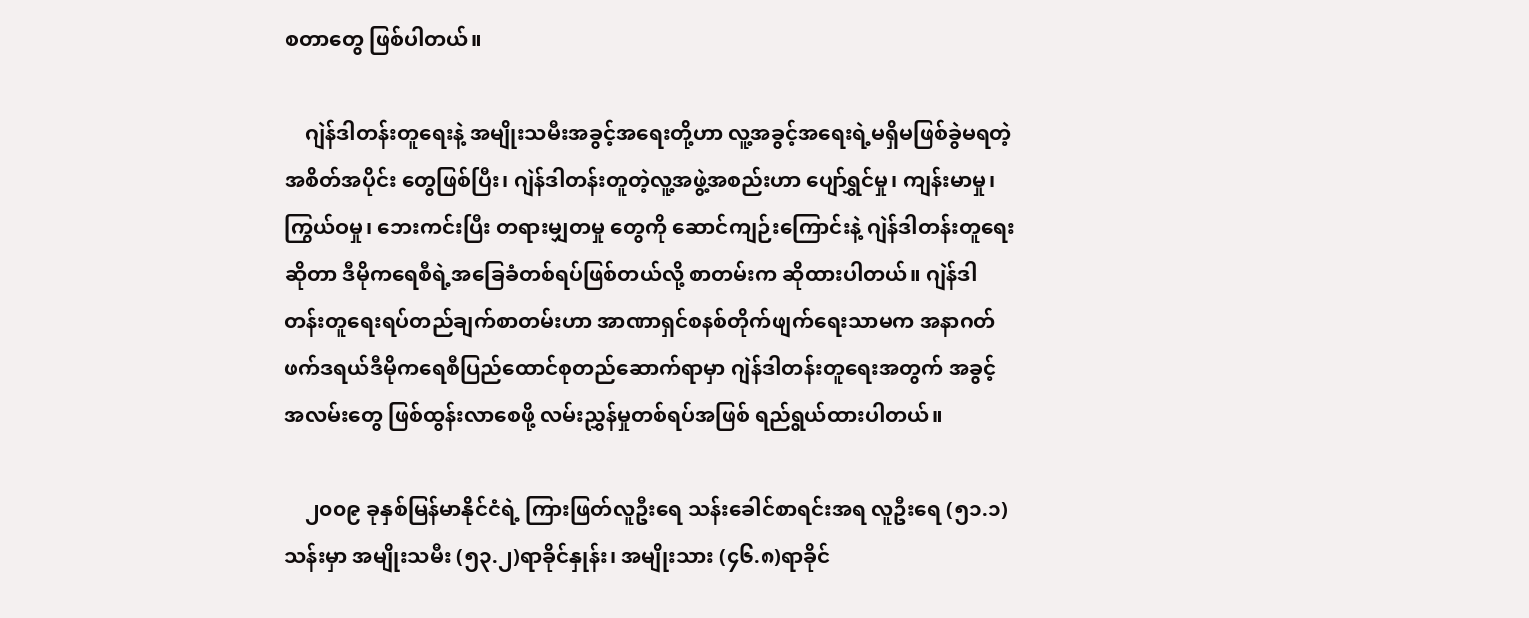စတာတွေ ဖြစ်ပါတယ်။

    ဂျဲန်ဒါတန်းတူရေးနဲ့ အမျိုးသမီးအခွင့်အ‌ရေးတို့ဟာ လူ့အခွင့်အရေးရဲ့မရှိမဖြစ်ခွဲမရတဲ့ အစိတ်အပိုင်း တွေဖြစ်ပြီး၊ ဂျဲန်ဒါတန်းတူတဲ့လူ့အဖွဲ့အစည်းဟာ ပျော်ရွှင်မှု၊ ကျန်းမာမှု၊ ကြွယ်ဝမှု၊ ဘေးကင်းပြီး တရားမျှတမှု တွေကို ဆောင်ကျဉ်းကြောင်းနဲ့ ဂျဲန်ဒါတန်းတူရေးဆိုတာ ဒီမိုကရေစီရဲ့အခြေခံတစ်ရပ်ဖြစ်တယ်လို့ စာတမ်းက ဆိုထားပါတယ်။ ဂျဲန်ဒါတန်းတူရေးရပ်တည်ချက်စာတမ်းဟာ အာဏာရှင်စနစ်တိုက်ဖျက်ရေးသာမက အနာဂတ်ဖက်ဒရယ်ဒီမိုကရေစီပြည်ထောင်စုတည်ဆောက်ရာမှာ ဂျဲန်ဒါတန်းတူရေးအတွက် အခွင့်အလမ်းတွေ ဖြစ်ထွန်းလာစေဖို့ လမ်းညွှန်မှုတစ်ရပ်အဖြစ် ရည်ရွယ်ထားပါတယ်။

    ၂၀၀၉ ခုနှစ်မြန်မာနိုင်ငံရဲ့ ကြားဖြတ်လူဦးရေ သန်းခေါင်စာရင်းအရ လူဦးရေ (၅၁.၁)သန်းမှာ အမျိုးသမီး (၅၃.၂)ရာခိုင်နှုန်း၊ အမျိုးသား (၄၆.၈)ရာခိုင်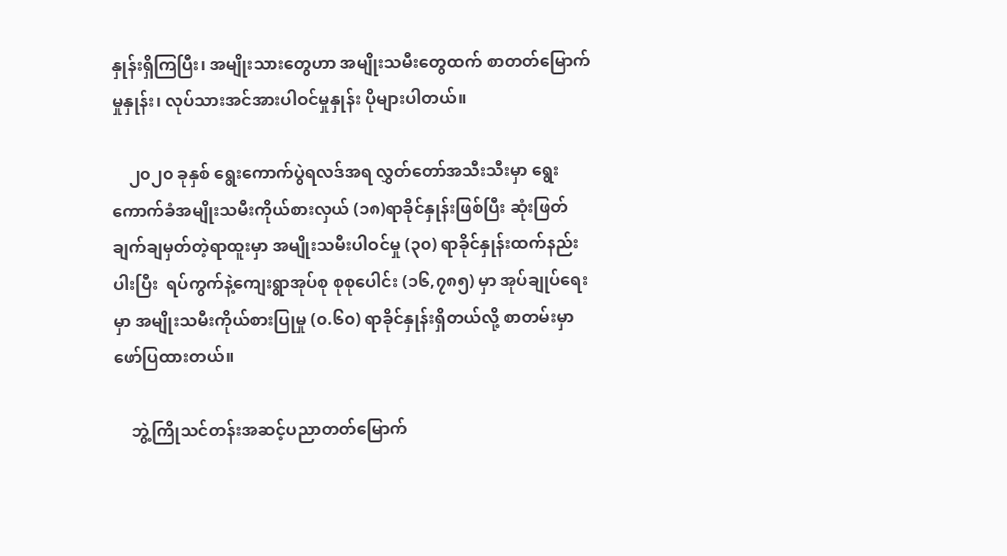နှုန်းရှိကြပြီး၊ အမျိုးသားတွေဟာ အမျိုးသမီးတွေထက် စာတတ်မြောက်မှုနှုန်း၊ လုပ်သားအင်အားပါဝင်မှုနှုန်း ပိုများပါတယ်။

    ၂၀၂၀ ခုနှစ် ရွေးကောက်ပွဲရလဒ်အရ လွှတ်တော်အသီးသီးမှာ ရွေးကောက်ခံအမျိုးသမီးကိုယ်စားလှယ် (၁၈)ရာခိုင်နှုန်းဖြစ်ပြီး ဆုံးဖြတ်ချက်ချမှတ်တဲ့ရာထူးမှာ အမျိုးသမီးပါဝင်မှု (၃၀) ရာခိုင်နှုန်းထက်နည်းပါးပြီး  ရပ်ကွက်နဲ့ကျေးရွာအုပ်စု စုစုပေါင်း (၁၆,၇၈၅) မှာ အုပ်ချုပ်ရေးမှာ အမျိုးသမီးကိုယ်စားပြုမှု (၀.၆၀) ရာခိုင်နှုန်းရှိတယ်လို့ စာတမ်းမှာဖော်ပြထားတယ်။

    ဘွဲ့ကြိုသင်တန်းအဆင့်ပညာတတ်မြောက်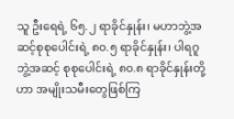သူ ဦးရေရဲ့ ၆၅.၂ ရာခိုင်နှုန်း၊ မဟာဘွဲ့အဆင့်စုစုပေါင်းရဲ့ ၈၀.၅ ရာခိုင်နှုန်း၊ ပါရဂူဘွဲ့အဆင့် စုစုပေါင်းရဲ့ ၈၀.၈ ရာခိုင်နှုန်းတို့ဟာ အမျိုးသမီးတွေဖြစ်ကြ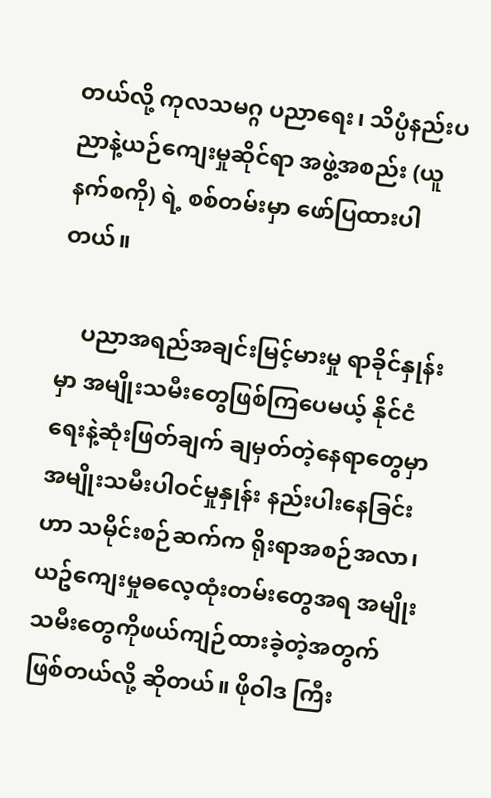တယ်လို့ ကုလသမဂ္ဂ ပညာရေး၊ သိပ္ပံနည်းပညာနဲ့ယဉ်ကျေးမှုဆိုင်ရာ အဖွဲ့အစည်း (ယူနက်စကို) ရဲ့ စစ်တမ်းမှာ ဖော်ပြထားပါတယ်။

    ပညာအရည်အချင်းမြင့်မားမှု ရာခိုင်နှုန်းမှာ အမျိုးသမီးတွေဖြစ်ကြပေမယ့် နိုင်ငံရေးနဲ့ဆုံးဖြတ်ချက် ချမှတ်တဲ့နေရာတွေမှာ အမျိုးသမီးပါဝင်မှုနှုန်း နည်းပါးနေခြင်းဟာ သမိုင်းစဉ်ဆက်က ရိုးရာအစဉ်အလာ၊ ယဥ်ကျေးမှုဓလေ့ထုံးတမ်းတွေအရ အမျိုးသမီးတွေကိုဖယ်ကျဉ်ထားခဲ့တဲ့အတွက် ဖြစ်တယ်လို့ ဆိုတယ်။ ဖိုဝါဒ ကြီး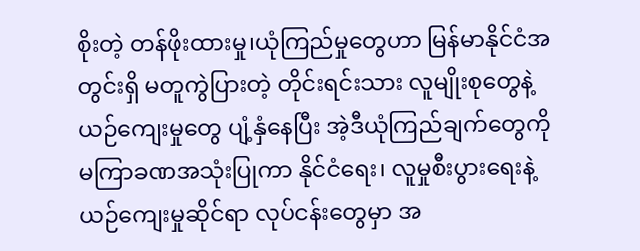စိုးတဲ့ တန်ဖိုးထားမှု၊ယုံကြည်မှုတွေဟာ မြန်မာနိုင်ငံအတွင်းရှိ မတူကွဲပြားတဲ့ တိုင်းရင်းသား လူမျိုးစုတွေနဲ့ ယဉ်ကျေးမှုတွေ ပျံ့နှံနေပြီး အဲ့ဒီယုံကြည်ချက်တွေကို မကြာခဏအသုံးပြုကာ နိုင်ငံရေး၊ လူမှုစီးပွားရေးနဲ့ ယဉ်ကျေးမှုဆိုင်ရာ လုပ်ငန်းတွေမှာ အ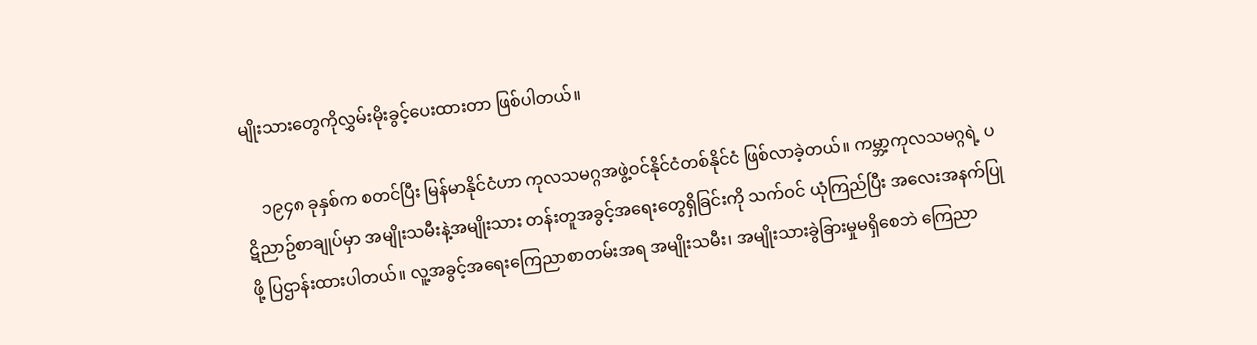မျိုးသားတွေကိုလွှမ်းမိုးခွင့်ပေးထားတာ ဖြစ်ပါတယ်။

    ၁၉၄၈ ခုနှစ်က စတင်ပြီး မြန်မာနိုင်ငံဟာ ကုလသမဂ္ဂအဖွဲ့ဝင်နိုင်ငံတစ်နိုင်ငံ ဖြစ်လာခဲ့တယ်။ ကမ္ဘာ့ကုလသမဂ္ဂရဲ့ ပဋိညာဥ်စာချုပ်မှာ အမျိုးသမီးနဲ့အမျိုးသား တန်းတူအခွင့်အရေးတွေရှိခြင်းကို သက်ဝင် ယုံကြည်ပြီး အလေးအနက်ပြုဖို့ ပြဌာန်းထားပါတယ်။ လူ့အခွင့်အရေးကြေညာစာတမ်းအရ အမျိုးသမီး၊ အမျိုးသားခွဲခြားမှုမရှိစေဘဲ ကြေညာ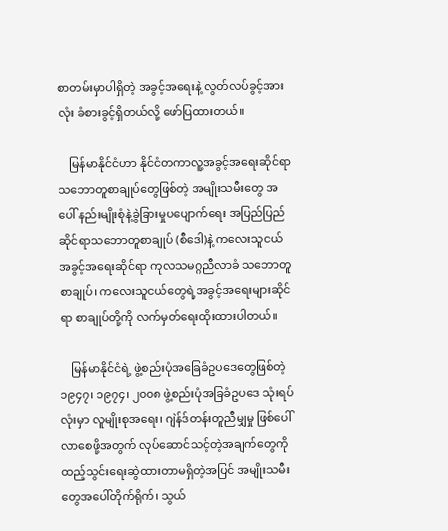စာတမ်းမှာပါရှိတဲ့ အခွင့်‌အရေးနဲ့ လွတ်လပ်ခွင့်အားလုံး ခံစားခွင့်ရှိတယ်လို့ ဖော်ပြထားတယ်။

    မြန်မာနိုင်ငံဟာ နိုင်ငံတကာလူ့အခွင့်အရေးဆိုင်ရာ သဘောတူစာချုပ်တွေဖြစ်တဲ့ အမျိုးသမီးတွေ အပေါ် နည်းမျိုးစုံနဲ့ခွဲခြားမှုပပျောက်ရေး အပြည်ပြည်ဆိုင်ရာသဘောတူစာချုပ် (စီဒေါ)နဲ့ ကလေးသူငယ် အခွင့်အရေးဆိုင်ရာ ကုလသမဂ္ဂညီလာခံ သဘောတူစာချုပ်၊ ကလေးသူငယ်တွေရဲ့အခွင့်အရေးများဆိုင်ရာ စာချုပ်တို့ကို လက်မှတ်ရေးထိုးထားပါတယ်။

    မြန်မာနိုင်ငံရဲ့ ဖွဲ့စည်းပုံအခြေခံဥပဒေတွေဖြစ်တဲ့ ၁၉၄၇၊ ၁၉၇၄၊ ၂၀၀၈ ဖွဲ့စည်းပုံအခြခံဥပဒေ သုံးရပ် လုံးမှာ လူမျိုးစုအရေး၊ ဂျဲန်ဒ်တန်းတူညီမျှမှု ဖြစ်ပေါ်လာစေဖို့အတွက် လုပ်ဆောင်သင့်တဲ့အချက်တွေကို ထည့်သွင်းရေးဆွဲထားတာမရှိတဲ့အပြင် အမျိုးသမီးတွေအပေါ်တိုက်ရိုက်၊ သွယ်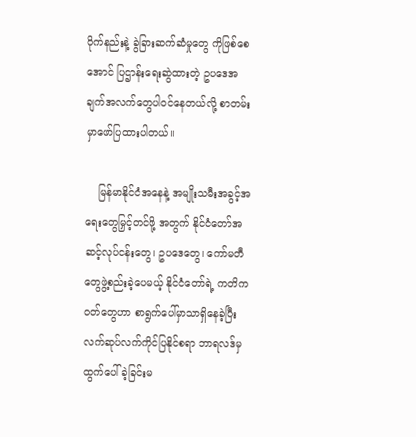ဝိုက်နည်းနဲ့ ခွဲခြားဆက်ဆံမှုတွေ ကိုဖြစ်စေအောင် ပြဌာန်းရေးဆွဲထားတဲ့ ဥပဒေအချက်အလက်တွေပါဝင်နေတယ်လို့ စာတမ်းမှာဖော်ပြထားပါတယ်။

    မြန်မာနိုင်ငံအနေနဲ့ အမျိုးသမီးအခွင့်အရေးတွေမြှင့်တင်ဖို့ အတွက် နိုင်ငံတော်အဆင့်လုပ်ငန်းတွေ၊ ဥပဒေတွေ၊ ကော်မတီတွေဖွဲ့စည်းခဲ့ပေမယ့် နိုင်ငံ‌တော်ရဲ့ ကတိကဝတ်တွေဟာ စာရွက်ပေါ်မှာသာရှိနေခဲ့ပြီး လက်ဆုပ်လက်ကိုင်ပြနိုင်စရာ ဘာရလဒ်မှထွက်ပေါ်ခဲ့ခြင်းမ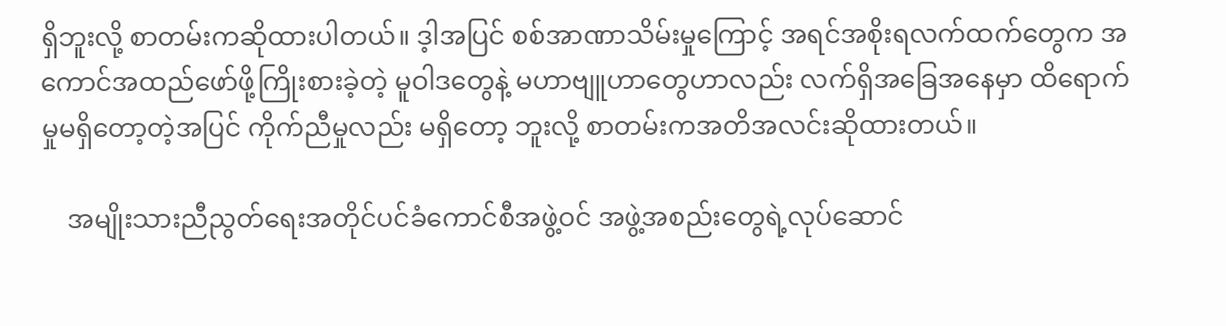ရှိဘူးလို့ စာတမ်းကဆိုထားပါတယ်။ ဒ့ါအပြင် စစ်အာဏာသိမ်းမှုကြောင့် အရင်အစိုးရလက်ထက်တွေက အကောင်အထည်ဖော်ဖို့ကြိုးစားခဲ့တဲ့ မူဝါဒတွေနဲ့ မဟာဗျူဟာတွေဟာလည်း လက်ရှိအခြေအနေမှာ ထိရောက်မှုမရှိတော့တဲ့အပြင် ကိုက်ညီမှုလည်း မရှိတော့ ဘူးလို့ စာတမ်းကအတိအလင်းဆိုထားတယ်။

    အမျိုးသားညီညွတ်ရေးအတိုင်ပင်ခံကောင်စီအဖွဲ့ဝင် အဖွဲ့အစည်းတွေရဲ့လုပ်ဆောင်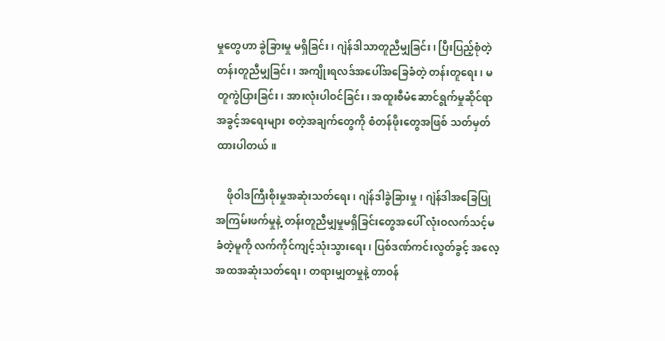မှုတွေဟာ ခွဲခြားမှု မရှိခြင်း၊ ဂျဲန်ဒါသာတူညီမျှခြင်း၊ ပြီးပြည့်စုံတဲ့တန်းတူညီမျှခြင်း၊ အကျိုးရလဒ်အပေါ်အခြေခံတဲ့ တန်းတူရေး၊ မတူကွဲပြားခြင်း၊ အားလုံးပါဝင်ခြင်း၊ အထူးစီမံဆောင်ရွက်မှုဆိုင်ရာ အခွင့်အရေးများ စတဲ့အချက်တွေကို စံတန်ဖိုးတွေအဖြစ် သတ်မှတ်ထားပါတယ်။

    ဖိုဝါဒကြီးစိုးမှုအဆုံးသတ်ရေး၊ ဂျဲန်ဒါခွဲခြားမှု၊ ဂျဲန်ဒါအခြေပြု အကြမ်းဖက်မှုနဲ့ တန်းတူညီမျှမှုမရှိခြင်းတွေအပေါ် လုံးဝလက်သင့်မခံတဲ့မူကို လက်ကိုင်ကျင့်သုံးသွားရေး၊ ပြစ်ဒဏ်ကင်းလွတ်ခွင့် အ‌လေ့အထအဆုံးသတ်ရေး၊ တရားမျှတမှုနဲ့ တာဝန်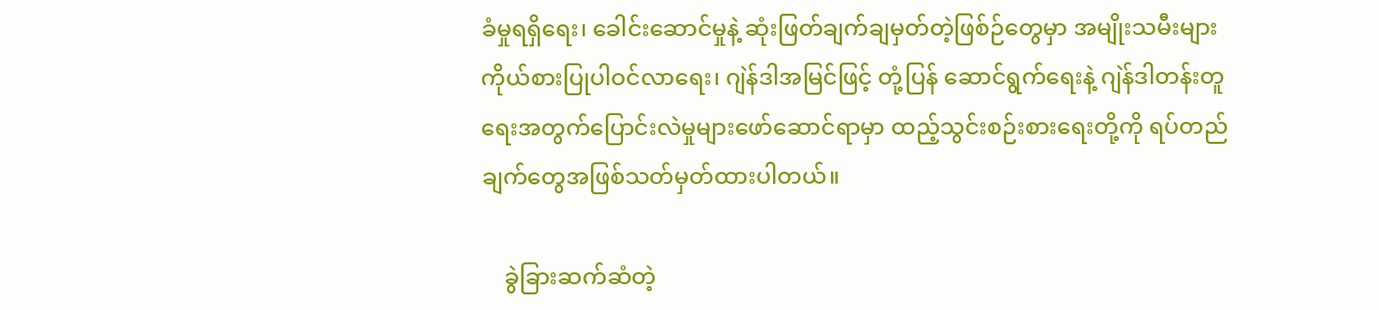ခံမှုရရှိရေး၊ ခေါင်းဆောင်မှုနဲ့ ဆုံးဖြတ်ချက်ချမှတ်တဲ့ဖြစ်ဉ်တွေမှာ အမျိုးသမီးများကိုယ်စားပြုပါဝင်လာရေး၊ ဂျဲန်ဒါအမြင်ဖြင့် တုံ့ပြန် ဆောင်ရွက်ရေးနဲ့ ဂျဲန်ဒါတန်းတူရေးအတွက်ပြောင်းလဲမှုများဖော်ဆောင်ရာမှာ ထည့်သွင်းစဉ်းစားရေးတို့ကို ရပ်တည်ချက်တွေအဖြစ်သတ်မှတ်ထားပါတယ်။

    ခွဲခြားဆက်ဆံတဲ့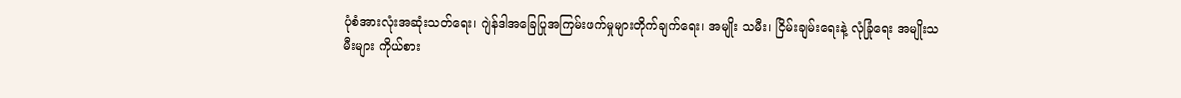ပုံစံအားလုံးအဆုံးသတ်ရေး၊ ဂျဲန်ဒါအခြေပြုအကြမ်းဖက်မှုများတိုက်ချက်ရေး၊ အမျိုး သမီး၊ ငြိမ်းချမ်းရေးနဲ့ လုံခြုံရေး အမျိုးသမီးများ ကိုယ်စား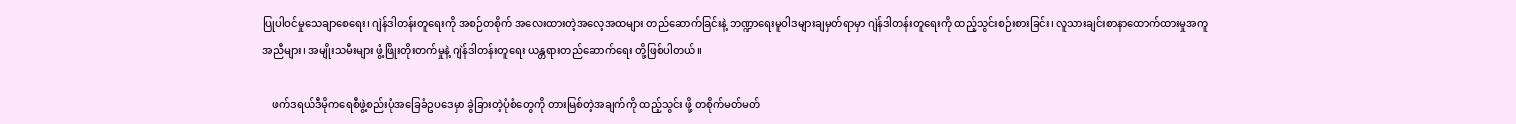ပြုပါဝင်မှုသေချာစေရေး၊ ဂျဲန်ဒါတန်းတူရေးကို အစဉ်တစိုက် အလေးထားတဲ့အလေ့အထများ တည်ဆောက်ခြင်းနဲ့ ဘဏ္ဍာရေးမူဝါဒများချမှတ်ရာမှာ ဂျဲန်ဒါတန်းတူရေးကို ထည့်သွင်းစဉ်းစားခြင်း၊ လူသားချင်းစာနာထောက်ထားမှုအကူအညီများ၊ အမျိုးသမီးများ ဖွံ့ဖြိုးတိုးတက်မှုနဲ့ ဂျဲန်ဒါတန်းတူရေး ယန္တရားတည်ဆောက်ရေး တို့ဖြစ်ပါတယ်။

    ဖက်ဒရယ်ဒီမိုကရေစီဖွဲ့စည်းပုံအခြေခံဥပဒေမှာ ခွဲခြားတဲ့ပုံစံတွေကို တားမြစ်တဲ့အချက်ကို ထည့်သွင်း ဖို့ တစိုက်မတ်မတ်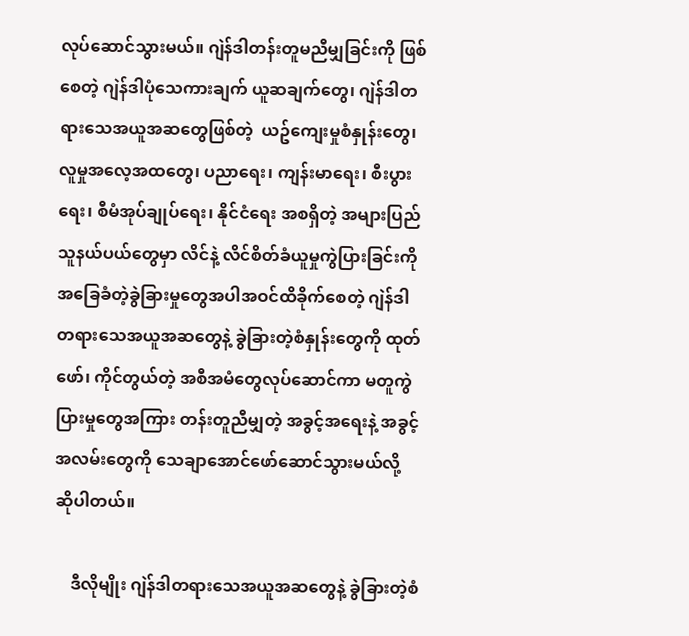လုပ်ဆောင်သွားမယ်။ ဂျဲန်ဒါတန်းတူမညီမျှခြင်းကို ဖြစ်စေတဲ့ ဂျဲန်ဒါပုံသေကားချက် ယူဆချက်တွေ၊ ဂျဲန်ဒါတရားသေအယူအဆတွေဖြစ်တဲ့  ယဥ်ကျေးမှုစံနှုန်းတွေ၊ လူမှုအလေ့အထတွေ၊ ပညာရေး၊ ကျန်းမာရေး၊ စီးပွားရေး၊ စီမံအုပ်ချုပ်ရေး၊ နိုင်ငံရေး အစရှိတဲ့ အများပြည်သူနယ်ပယ်တွေမှာ လိင်နဲ့ လိင်စိတ်ခံယူမှုကွဲပြားခြင်းကို အခြေခံတဲ့ခွဲခြားမှုတွေအပါအဝင်ထိခိုက်စေတဲ့ ဂျဲန်ဒါတရားသေအယူအဆတွေနဲ့ ခွဲခြားတဲ့စံနှုန်းတွေကို ထုတ်ဖော်၊ ကိုင်တွယ်တဲ့ အစီအမံတွေလုပ်ဆောင်ကာ မတူကွဲပြားမှုတွေအကြား တန်းတူညီမျှတဲ့ အခွင့်အရေးနဲ့ အခွင့်အလမ်းတွေကို သေချာအောင်ဖော်ဆောင်သွားမယ်လို့ ဆိုပါတယ်။

    ဒီလိုမျိုး ဂျဲန်ဒါတရားသေအယူအဆတွေနဲ့ ခွဲခြားတဲ့စံ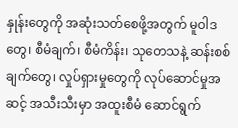နှုန်းတွေကို အဆုံးသတ်စေဖို့အတွက် မူဝါဒတွေ၊ စီမံချက်၊ စီမံကိန်း၊ သုတေသနဲ့ ဆန်းစစ်ချက်တွေ၊ လှုပ်ရှားမှုတွေကို လုပ်ဆောင်မှုအဆင့် အသီးသီးမှာ အထူးစီမံ ဆောင်ရွက်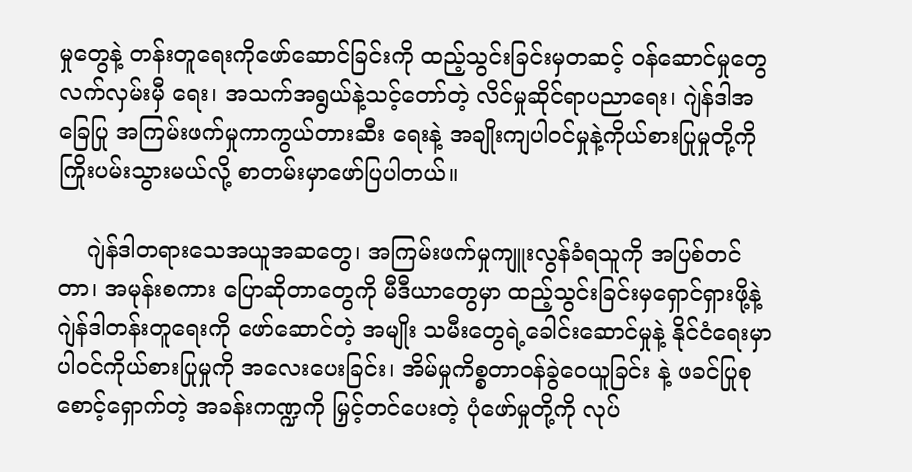မှုတွေနဲ့ တန်းတူရေးကိုဖော်ဆောင်ခြင်းကို ထည့်သွင်းခြင်းမှတဆင့် ဝန်ဆောင်မှုတွေလက်လှမ်းမှီ ရေး၊ အသက်အရွယ်နဲ့သင့်တော်တဲ့ လိင်မှုဆိုင်ရာပညာ‌ရေး၊ ဂျဲန်ဒါအခြေပြု အကြမ်းဖက်မှုကာကွယ်တားဆီး ရေးနဲ့ အချိုးကျပါဝင်မှုနဲ့ကိုယ်စားပြုမှုတို့ကို ကြိုးပမ်းသွားမယ်လို့ စာတမ်းမှာဖော်ပြပါတယ်။

    ဂျဲန်ဒါတရားသေအယူအဆတွေ၊ အကြမ်းဖက်မှုကျူးလွန်ခံရသူကို အပြစ်တင်တာ၊ အမုန်းစကား ပြောဆိုတာတွေကို မီဒီယာတွေမှာ ထည့်သွင်းခြင်းမှရှောင်ရှားဖို့နဲ့ ဂျဲန်ဒါတန်းတူရေးကို ဖော်ဆောင်တဲ့ အမျိုး သမီးတွေရဲ့ခေါင်းဆောင်မှုနဲ့ နိုင်ငံရေးမှာ ပါဝင်ကိုယ်စားပြုမှုကို အလေးပေးခြင်း၊ အိမ်မှုကိစ္စတာဝန်ခွဲဝေယူခြင်း နဲ့ ဖခင်ပြုစုစောင့်ရှောက်တဲ့ အခန်းကဏ္ဍကို မြှင့်တင်ပေးတဲ့ ပုံဖော်မှုတို့ကို လုပ်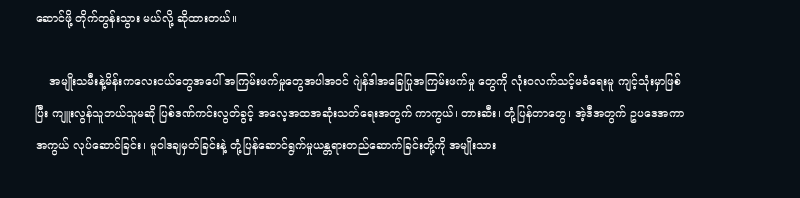ဆောင်ဖို့ တိုက်တွန်းသွား မယ်လို့ ဆိုထားတယ်။

    အမျိုးသမီးနဲ့မိန်းကလေးငယ်တွေအပေါ် အကြမ်းဖက်မှုတွေအပါအဝင် ဂျဲန်ဒါအခြေပြုအကြမ်းဖက်မှု တွေကို လုံးဝလက်သင့်မခံရေးမူ ကျင့်သုံးမှာဖြစ်ပြီး ကျူးလွန်သူဘယ်သူမဆို ပြစ်ဒဏ်ကင်းလွတ်ခွင့် အလေ့အထအဆုံးသတ်ရေးအတွက် ကာကွယ်၊ တားဆီး၊ တုံ့ပြန်တာတွေ၊ အဲ့ဒီအတွက် ဥပဒေအကာအကွယ် လုပ်ဆောင်ခြင်း၊ မူဝါဒချမှတ်ခြင်းနဲ့ တုံ့ပြန်ဆောင်ရွက်မှုယန္တရားတည်ဆောက်ခြင်းတို့ကို အမျိုးသား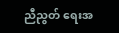ညီညွတ် ရေးအ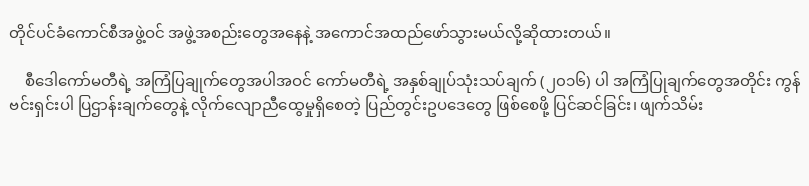တိုင်ပင်ခံကောင်စီအဖွဲ့ဝင် အဖွဲ့အစည်းတွေအနေနဲ့ အကောင်အထည်ဖော်သွားမယ်လို့ဆိုထားတယ်။

    စီဒေါကော်မတီရဲ့ အကြံပြချုက်တွေအပါအဝင် ကော်မတီရဲ့ အနှစ်ချုပ်သုံးသပ်ချက် (၂၀၁၆) ပါ အကြံပြုချက်တွေအတိုင်း ကွန်ဗင်းရှင်းပါ ပြဌာန်းချက်တွေနဲ့ လိုက်လျောညီထွေမှုရှိစေတဲ့ ပြည်တွင်းဥပဒေတွေ ဖြစ်စေဖို့ ပြင်ဆင်ခြင်း၊ ဖျက်သိမ်း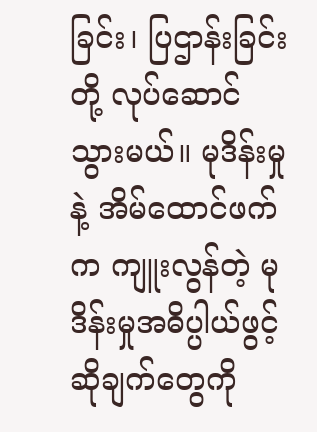ခြင်း၊ ပြဌာန်းခြင်းတို့ လုပ်ဆောင်သွားမယ်။ မုဒိန်းမှုနဲ့ အိမ်ထောင်ဖက်က ကျူးလွန်တဲ့ မုဒိန်းမှုအဓိပ္ပါယ်ဖွင့်ဆိုချက်တွေကို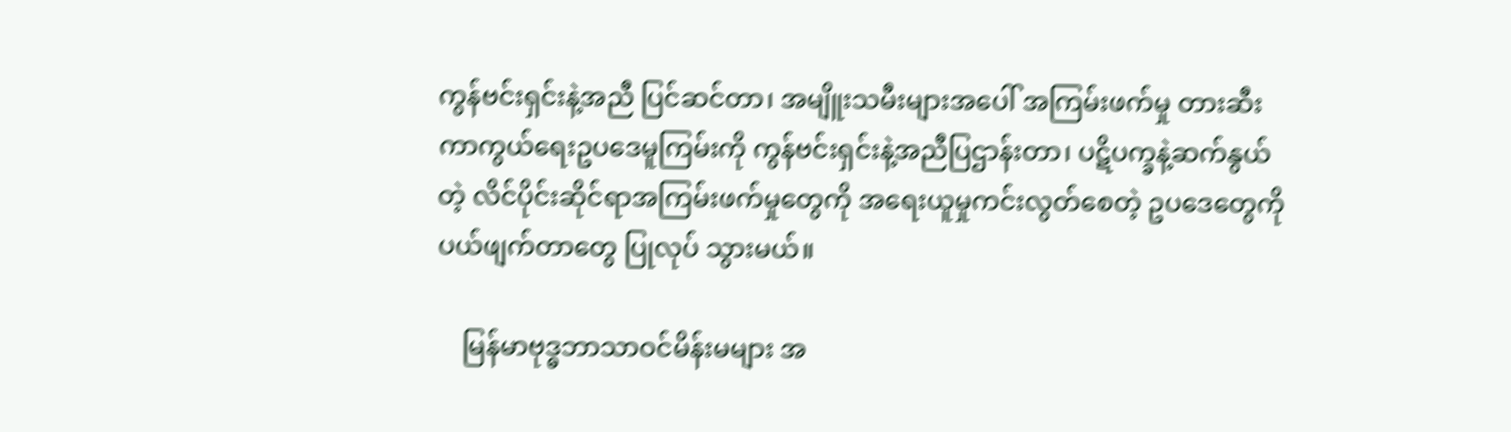ကွန်ဗင်းရှင်းနဲ့အညီ ပြင်ဆင်တာ၊ အမျိူးသမီးများအပေါ် အကြမ်းဖက်မှု တားဆီးကာကွယ်ရေးဥပဒေမူကြမ်းကို ကွန်ဗင်းရှင်းနဲ့အညီပြဌာန်းတာ၊ ပဋိပက္ခနဲ့ဆက်နွယ်တဲ့ လိင်ပိုင်းဆိုင်ရာအကြမ်းဖက်မှုတွေကို အရေးယူမှုကင်းလွတ်စေတဲ့ ဥပဒေတွေကို ပယ်ဖျက်တာတွေ ပြုလုပ် သွားမယ်။

    မြန်မာဗုဒ္ဓဘာသာဝင်မိန်းမများ အ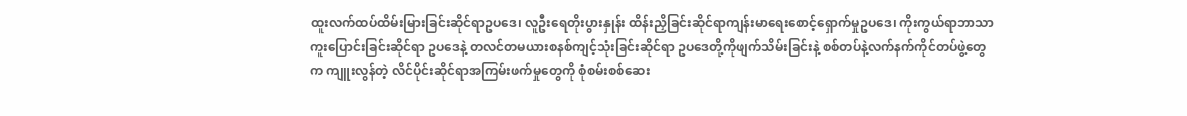ထူးလက်ထပ်ထိမ်းမြားခြင်းဆိုင်ရာဥပဒေ၊ လူဦးရေတိုးပွားနှုန်း ထိန်းညှိခြင်းဆိုင်ရာကျန်းမာ‌ရေးစောင့်ရှောက်မှုဥပဒေ၊ ကိုးကွယ်ရာဘာသာကူးပြောင်းခြင်းဆိုင်ရာ ဥပဒေနဲ့ တလင်တမယားစနစ်ကျင့်သုံးခြင်းဆိုင်ရာ ဥပဒေတို့ကိုဖျက်သိမ်းခြင်းနဲ့ စစ်တပ်နဲ့လက်နက်ကိုင်တပ်ဖွဲ့တွေက ကျူးလွန်တဲ့ လိင်ပိုင်းဆိုင်ရာအကြမ်းဖက်မှုတွေကို စုံစမ်းစစ်ဆေး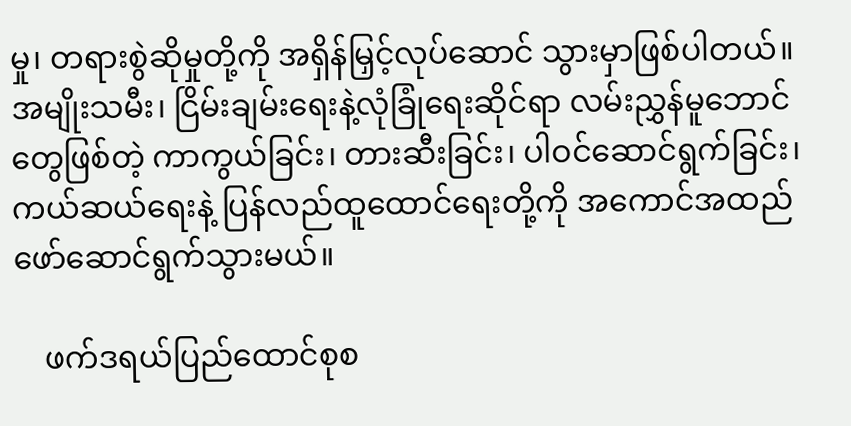မှု၊ တရားစွဲဆိုမှုတို့ကို အရှိန်မြှင့်လုပ်ဆောင် သွားမှာဖြစ်ပါတယ်။အမျိုးသမီး၊ ငြိမ်းချမ်းရေးနဲ့လုံခြုံရေးဆိုင်ရာ လမ်းညွှန်မူဘောင်တွေဖြစ်တဲ့ ကာကွယ်ခြင်း၊ တားဆီးခြင်း၊ ပါဝင်ဆောင်ရွက်ခြင်း၊ ကယ်ဆယ်ရေးနဲ့ ပြန်လည်ထူထောင်ရေးတို့ကို အကောင်အထည် ဖော်‌ဆောင်ရွက်သွားမယ်။

    ဖက်ဒရယ်ပြည်ထောင်စုစ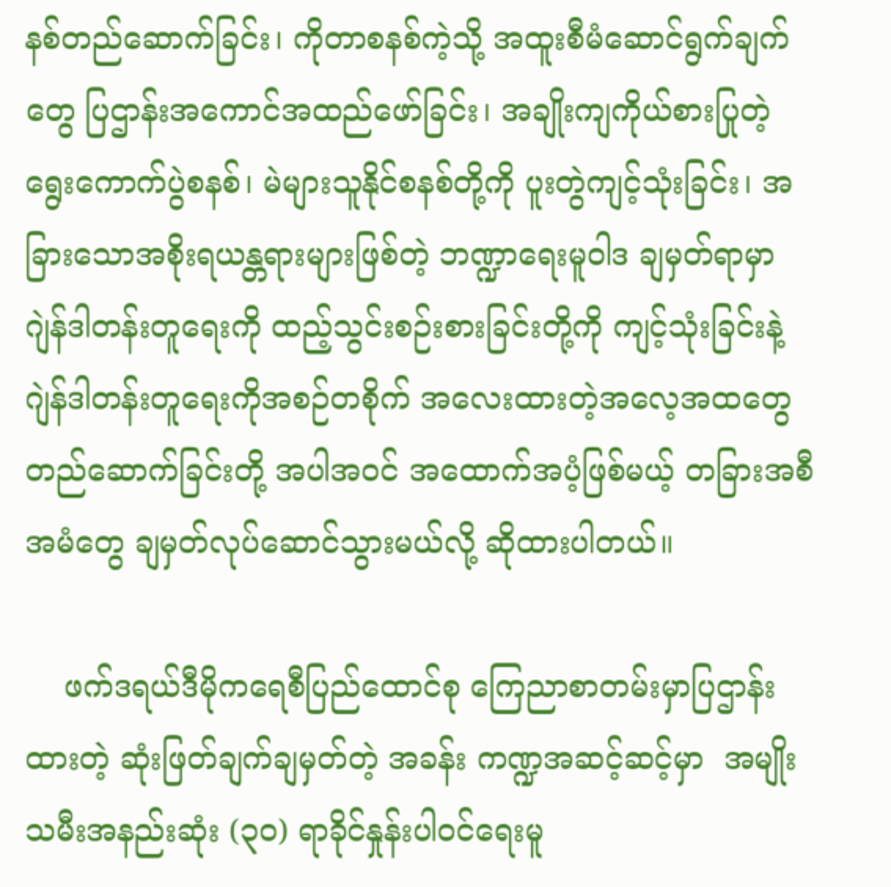နစ်တည်ဆောက်ခြင်း၊ ကိုတာစနစ်ကဲ့သို့ အထူးစီမံဆောင်ရွက်ချက်တွေ ပြဌာန်းအကောင်အထည်ဖော်ခြင်း၊ အချိုးကျကိုယ်စားပြုတဲ့ ရွေးကောက်ပွဲစနစ်၊ မဲများသူနိုင်စနစ်တို့ကို ပူးတွဲကျင့်သုံးခြင်း၊ အခြားသောအစိုးရယန္တရားများဖြစ်တဲ့ ဘဏ္ဍာရေးမူဝါဒ ချမှတ်ရာမှာ ဂျဲန်ဒါတန်းတူရေးကို ထည့်သွင်းစဉ်းစားခြင်းတို့ကို ကျင့်သုံးခြင်းနဲ့ ဂျဲန်ဒါတန်းတူရေးကိုအစဉ်တစိုက် အလေးထားတဲ့အလေ့အထတွေ တည်ဆောက်ခြင်းတို့ အပါအဝင် အထောက်အပံ့ဖြစ်မယ့် တခြားအစီအမံတွေ ချမှတ်လုပ်ဆောင်သွားမယ်လို့ ဆိုထားပါတယ်။

    ဖက်ဒရယ်ဒီမိုကရေစီပြည်ထောင်စု ကြေညာစာတမ်းမှာပြဌာန်းထားတဲ့ ဆုံးဖြတ်ချက်ချမှတ်တဲ့ အခန်း ကဏ္ဍအဆင့်ဆင့်မှာ  အမျိုးသမီးအနည်းဆုံး (၃၀) ရာခိုင်နှုန်းပါဝင်ရေးမူ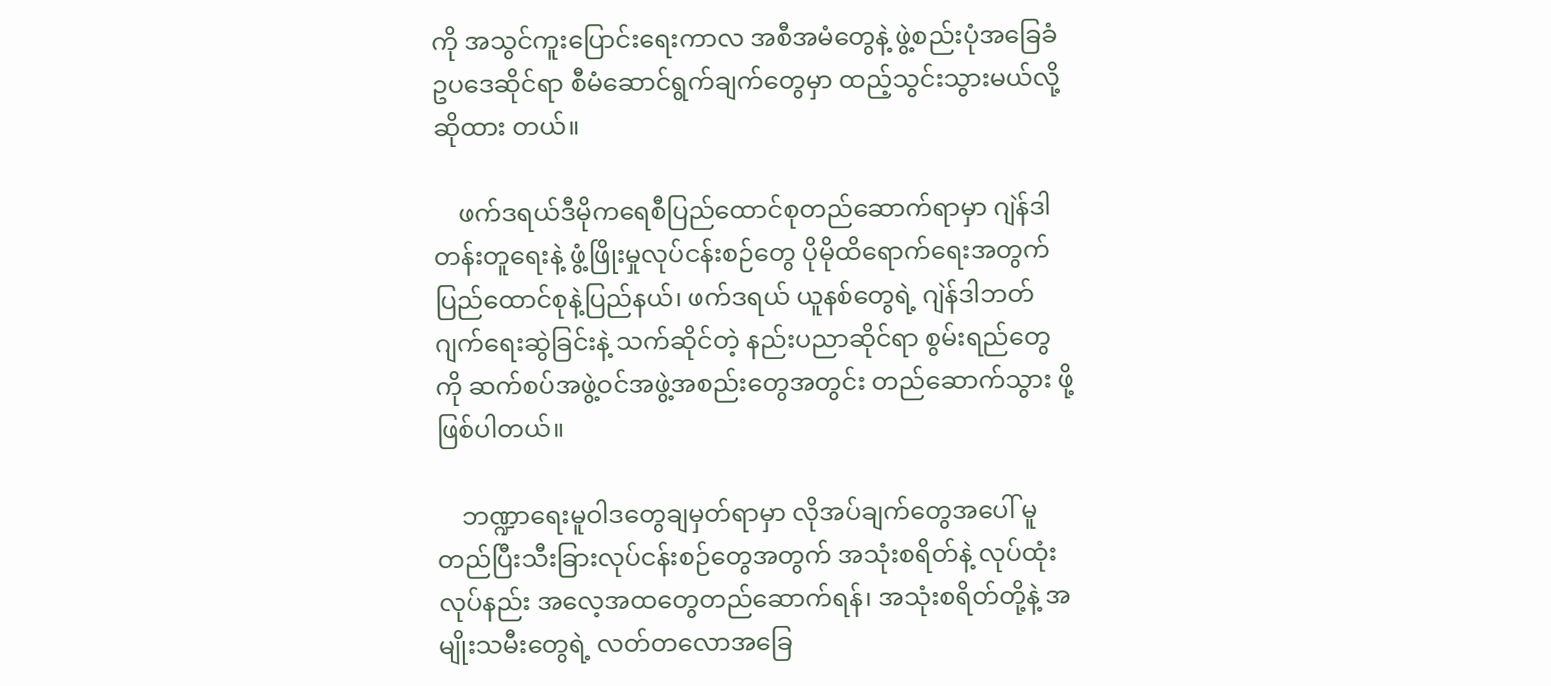ကို အသွင်ကူးပြောင်းရေးကာလ အစီအမံတွေနဲ့ ဖွဲ့စည်းပုံအခြေခံ ဥပဒေဆိုင်ရာ စီမံဆောင်ရွက်ချက်တွေမှာ ထည့်သွင်းသွားမယ်လို့ ဆိုထား တယ်။

    ဖက်ဒရယ်ဒီမိုကရေစီပြည်ထောင်စုတည်ဆောက်ရာမှာ ဂျဲန်ဒါတန်းတူရေးနဲ့ ဖွံ့ဖြိုးမှုလုပ်ငန်းစဉ်တွေ ပိုမိုထိရောက်ရေးအတွက် ပြည်ထောင်စုနဲ့ပြည်နယ်၊ ဖက်ဒရယ် ယူနစ်တွေရဲ့ ဂျဲန်ဒါဘတ်ဂျက်ရေးဆွဲခြင်းနဲ့ သက်ဆိုင်တဲ့ နည်းပညာဆိုင်ရာ စွမ်းရည်တွေကို ဆက်စပ်အဖွဲ့ဝင်အဖွဲ့အစည်းတွေအတွင်း တည်ဆောက်သွား ဖို့ ဖြစ်ပါတယ်။

    ဘဏ္ဍာရေးမူဝါဒတွေချမှတ်ရာမှာ လိုအပ်ချက်တွေအပေါ် မူတည်ပြီးသီးခြားလုပ်ငန်းစဉ်တွေအတွက် အသုံးစရိတ်နဲ့ လုပ်ထုံးလုပ်နည်း အလေ့အထတွေတည်ဆောက်ရန်၊ အသုံးစရိတ်တို့နဲ့ အမျိုးသမီးတွေရဲ့ လတ်တလောအခြေ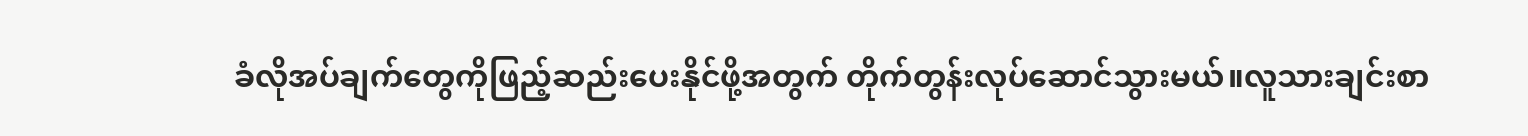ခံလိုအပ်ချက်တွေကိုဖြည့်ဆည်းပေးနိုင်ဖို့အတွက် တိုက်တွန်းလုပ်ဆောင်သွားမယ်။လူသားချင်းစာ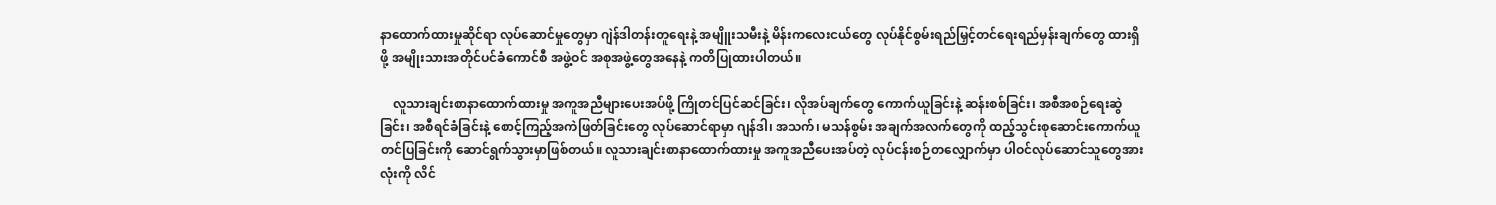နာထောက်ထားမှုဆိုင်ရာ လုပ်ဆောင်မှုတွေမှာ ဂျဲန်ဒါတန်းတူရေးနဲ့ အမျိူးသမီးနဲ့ မိန်းက‌လေးငယ်တွေ လုပ်နိုင်စွမ်းရည်မြှင့်တင်ရေးရည်မှန်းချက်တွေ ထားရှိဖို့ အမျိုးသားအတိုင်ပင်ခံကောင်စီ အဖွဲ့ဝင် အစုအဖွဲ့တွေအနေနဲ့ ကတိပြုထားပါတယ်။

    လူသားချင်းစာနာထောက်ထားမှု အကူအညီများပေးအပ်ဖို့ ကြိုတင်ပြင်ဆင်ခြင်း၊ လိုအပ်ချက်တွေ ကောက်ယူခြင်းနဲ့ ဆန်းစစ်ခြင်း၊ အစီအစဉ်ရေးဆွဲခြင်း၊ အစီရင်ခံခြင်းနဲ့ စောင့်ကြည့်အကဲဖြတ်ခြင်းတွေ လုပ်ဆောင်ရာမှာ ဂျန်ဒါ၊ အသက်၊ မသန်စွမ်း အချက်အလက်တွေကို ထည့်သွင်းစုဆောင်းကောက်ယူ တင်ပြခြင်းကို ဆောင်ရွက်သွားမှာဖြစ်တယ်။ လူသားချင်းစာနာထောက်ထားမှု အကူအညီပေးအပ်တဲ့ လုပ်ငန်းစဉ်တလျှောက်မှာ ပါဝင်လုပ်ဆောင်သူတွေအားလုံးကို လိင်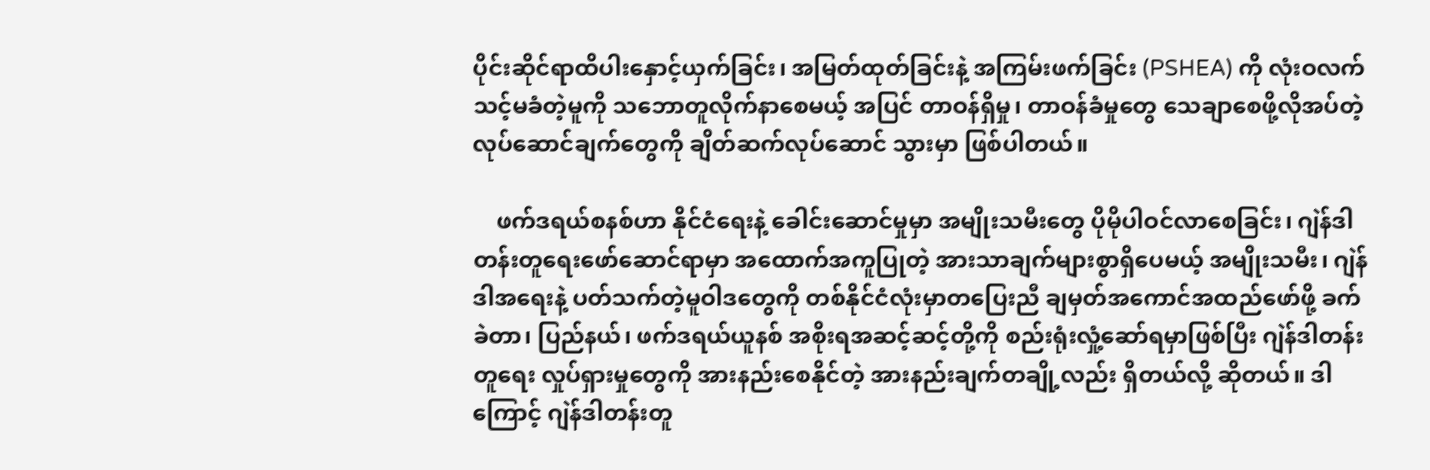ပိုင်းဆိုင်ရာထိပါးနှောင့်ယှက်ခြင်း၊ အမြတ်ထုတ်ခြင်းနဲ့ အကြမ်းဖက်ခြင်း (PSHEA) ကို လုံးဝလက်သင့်မခံတဲ့မူကို သဘောတူလိုက်နာစေမယ့် အပြင် တာဝန်ရှိမှု၊ တာဝန်ခံမှုတွေ သေချာစေဖို့လိုအပ်တဲ့ လုပ်ဆောင်ချက်တွေကို ချိတ်ဆက်လုပ်ဆောင် သွားမှာ ဖြစ်ပါတယ်။

    ဖက်ဒရယ်စနစ်ဟာ နိုင်ငံရေးနဲ့ ခေါင်းဆောင်မှုမှာ အမျိုးသမီးတွေ ပိုမိုပါဝင်လာစေခြင်း၊ ဂျဲန်ဒါ တန်းတူရေးဖော်ဆောင်ရာမှာ အ‌ထောက်အကူပြုတဲ့ အားသာချက်များစွာရှိပေမယ့် အမျိုးသမီး၊ ဂျဲန်ဒါအရေးနဲ့ ပတ်သက်တဲ့မူဝါဒတွေကို တစ်နိုင်ငံလုံးမှာတပြေးညီ ချမှတ်အကောင်အထည်ဖော်ဖို့ ခက်ခဲတာ၊ ပြည်နယ်၊ ဖက်ဒရယ်ယူနစ် အစိုးရအဆင့်ဆင့်တို့ကို စည်းရုံးလှုံ့ဆော်ရမှာဖြစ်ပြီး ဂျဲန်ဒါတန်းတူရေး လှုပ်ရှားမှုတွေကို အားနည်းစေနိုင်တဲ့ အားနည်းချက်တချို့လည်း ရှိတယ်လို့ ဆိုတယ်။ ဒါကြောင့် ဂျဲန်ဒါတန်းတူ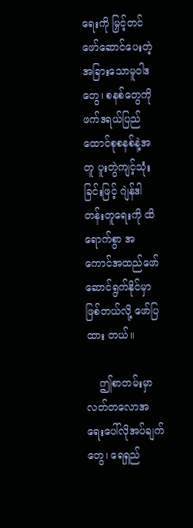ရေးကို မြှင့်တင် ဖော်ဆောင်ပေးတဲ့ အခြားသောမူဝါဒတွေ၊ စနစ်တွေကို ဖက်ဒရယ်ပြည်ထောင်စုစနစ်နဲ့အတူ ပူးတွဲကျင့်သုံး ခြင်းဖြင့် ဂျဲန်ဒါတန်းတူရေးကို ထိရောက်စွာ အကောင်အထည်ဖော်ဆောင်ရွက်နိုင်မှာ ဖြစ်တယ်လို့ ဖော်ပြထား တယ်။

    ဤစာတမ်းမှာ လတ်တလောအရေးပေါ်လိုအပ်ချက်တွေ၊ ရေရှည်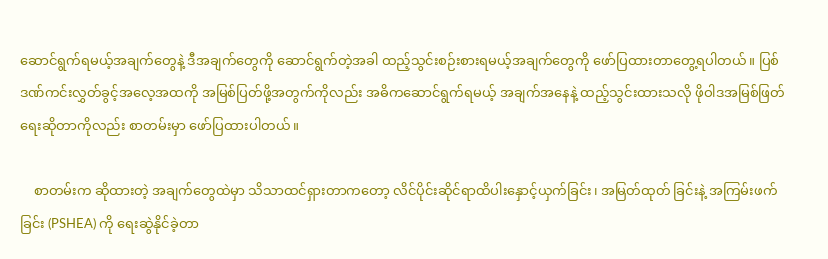ဆောင်ရွက်ရမယ့်အချက်တွေနဲ့ ဒီအချက်တွေကို ဆောင်ရွက်တဲ့အခါ ထည့်သွင်းစဉ်းစားရမယ့်အချက်တွေကို ဖော်ပြထားတာတွေ့ရပါတယ်။ ပြစ်ဒဏ်ကင်းလွှတ်ခွင့်အလေ့အထကို အမြစ်ပြတ်ဖို့အတွက်ကိုလည်း အဓိကဆောင်ရွက်ရမယ့် အချက်အနေနဲ့ ထည့်သွင်းထားသလို ဖိုဝါဒအမြစ်ဖြတ်ရေးဆိုတာကိုလည်း စာတမ်းမှာ ဖော်ပြထားပါတယ်။

    စာတမ်းက ဆိုထားတဲ့ အချက်တွေထဲမှာ သိသာထင်ရှားတာကတော့ လိင်ပိုင်းဆိုင်ရာထိပါးနှောင့်ယှက်ခြင်း၊ အမြတ်ထုတ် ခြင်းနဲ့ အကြမ်းဖက်ခြင်း (PSHEA) ကို ရေးဆွဲနိုင်ခဲ့တာ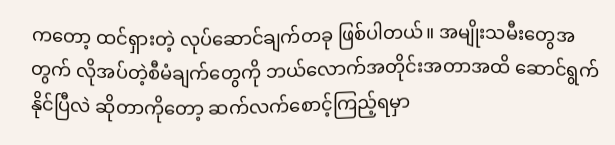ကတော့ ထင်ရှားတဲ့ လုပ်ဆောင်ချက်တခု ဖြစ်ပါတယ်။ အမျိုးသမီးတွေအတွက် လိုအပ်တဲ့စီမံချက်တွေကို ဘယ်လောက်အတိုင်းအတာအထိ ဆောင်ရွက်နိုင်ပြီလဲ ဆိုတာကိုတော့ ဆက်လက်စောင့်ကြည့်ရမှာ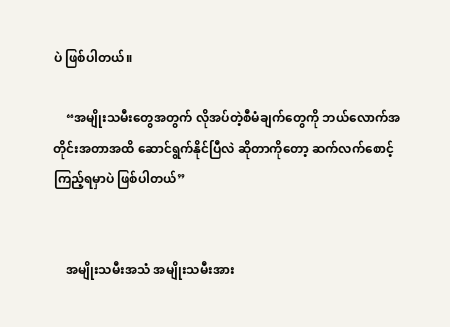ပဲ ဖြစ်ပါတယ်။

    “အမျိုးသမီးတွေအတွက် လိုအပ်တဲ့စီမံချက်တွေကို ဘယ်လောက်အတိုင်းအတာအထိ ဆောင်ရွက်နိုင်ပြီလဲ ဆိုတာကိုတော့ ဆက်လက်စောင့်ကြည့်ရမှာပဲ ဖြစ်ပါတယ်”


    အမျိုးသမီးအသံ အမျိုးသမီးအား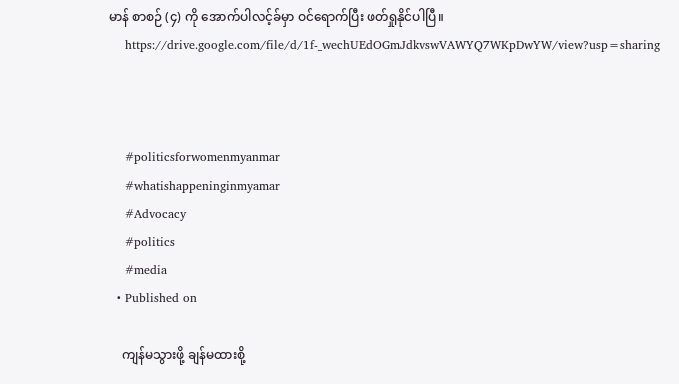မာန် စာစဉ် (၄) ကို အောက်ပါလင့်ခ်မှာ ဝင်ရောက်ပြီး ဖတ်ရှုနိုင်ပါပြီ။
    https://drive.google.com/file/d/1f-_wechUEdOGmJdkvswVAWYQ7WKpDwYW/view?usp=sharing



    #politicsforwomenmyanmar
    #whatishappeninginmyamar
    #Advocacy
    #politics
    #media
  • Published on

    ကျန်မသွားဖို့ ချန်မထားစို့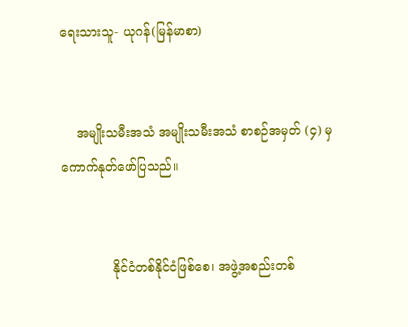ရေးသားသူ- ယုဂန်(မြန်မာစာ)


    အမျိုးသမီးအသံ အမျိုးသမီးအသံ စာစဉ်အမှတ် (၄) မှ ကောက်နုတ်ဖော်ပြသည်။


             နိုင်ငံတစ်နိုင်ငံဖြစ်‌စေ၊ အဖွဲ့အစည်းတစ်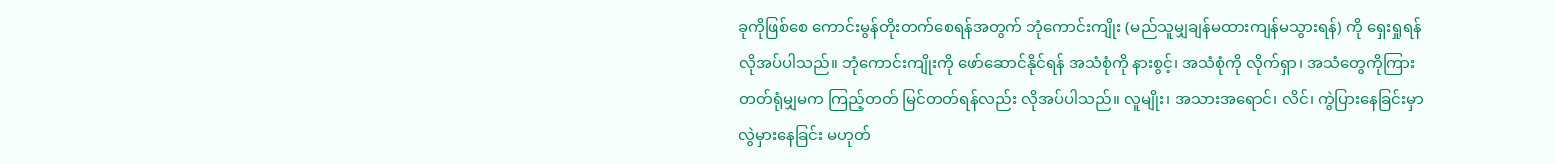ခုကိုဖြစ်‌စေ ကောင်းမွန်တိုးတက်စေရန်အတွက် ဘုံကောင်းကျိုး (မည်သူမျှချန်မထားကျန်မသွားရန်) ကို‌ ရှေးရှုရန် လိုအပ်ပါသည်။ ဘုံကောင်းကျိုးကို ဖော်ဆောင်နိုင်ရန် အသံစုံကို နားစွင့်၊ အသံစုံကို လိုက်ရှာ၊ အသံတွေကိုကြားတတ်ရုံမျှမက ကြည့်တတ် မြင်တတ်ရန်လည်း လိုအပ်ပါသည်။ လူမျိုး၊ အသားအရောင်၊ လိင်၊ ကွဲပြားနေခြင်းမှာ လွဲမှားနေခြင်း မဟုတ်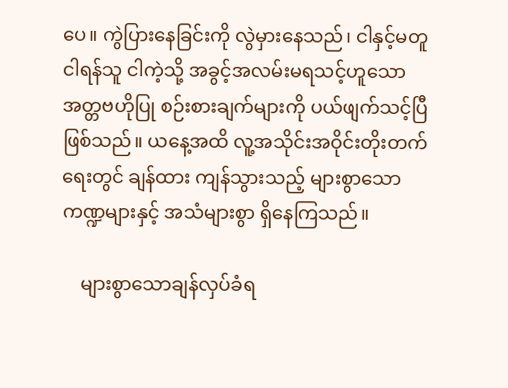ပေ။ ကွဲပြားနေခြင်းကို လွဲမှားနေသည်၊ ငါနှင့်မတူ ငါရန်သူ ငါကဲ့သို့ အခွင့်အလမ်းမရသင့်ဟူသော အတ္တဗဟိုပြု စဉ်းစားချက်များကို ပယ်ဖျက်သင့်ပြီ ဖြစ်သည်။ ယနေ့အထိ လူ့အသိုင်းအဝိုင်းတိုးတက်ရေးတွင် ချန်ထား ကျန်သွားသည့် များစွာသော ကဏ္ဍများနှင့် အသံများစွာ ရှိနေကြသည်။

    များစွာသောချန်လှပ်ခံရ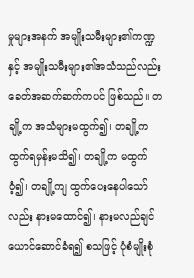မှုများအနက် အမျိုးသမီးများ၏ကဏ္ဍနှင့် အမျိုးသမီးများ၏အသံသည်လည်း‌ ခေတ်အဆက်ဆက်ကပင် ဖြစ်သည်။ တချို့က အသံများမထွက်၍၊ တချို့က ထွက်ရမှန်းမသိ၍၊ တချို့က မထွက်ဝံ့၍၊ တချို့ကျ ထွက်ပေးနေပါသော်လည်း နားမထောင်၍၊ နားမလည်ချင်ယောင်ဆောင်ခံရ၍ စသဖြင့် ပုံစံမျိုးစုံ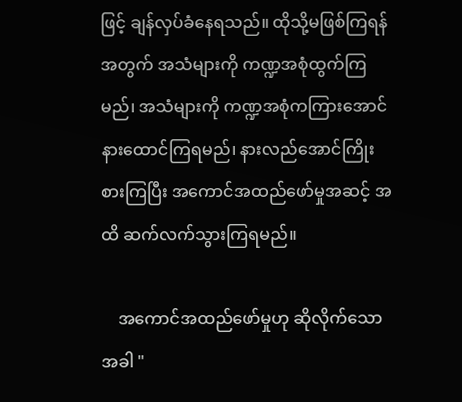ဖြင့် ချန်လှပ်ခံနေရသည်။ ထိုသို့မဖြစ်ကြရန်အတွက် အသံများကို ကဏ္ဍအစုံထွက်ကြမည်၊ အသံများကို ကဏ္ဍအစုံကကြားအောင် နားထောင်ကြရမည်၊ နားလည်အောင်ကြိုးစားကြပြီး အကောင်အထည်ဖော်မှုအဆင့် အထိ ဆက်လက်သွားကြရမည်။

    အကောင်အထည်ဖော်မှုဟု ဆိုလိုက်သောအခါ "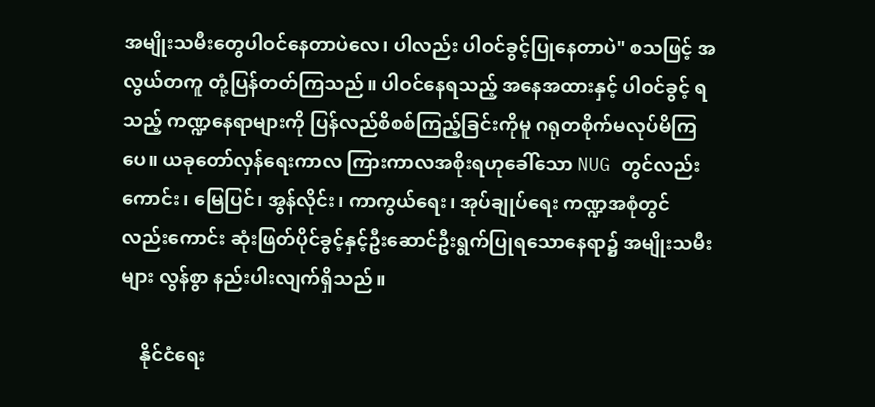အမျိုးသမီးတွေပါဝင်နေတာပဲလေ၊ ပါလည်း ပါဝင်ခွင့်ပြုနေတာပဲ" စသဖြင့် အလွယ်တကူ တုံ့ပြန်တတ်ကြသည်။ ပါဝင်နေရသည့် အနေအထားနှင့် ပါဝင်ခွင့် ရသည့် ကဏ္ဍနေရာများကို ပြန်လည်စိစစ်ကြည့်ခြင်းကိုမူ ဂရုတစိုက်မလုပ်မိကြပေ။ ယခုတော်လှန်ရေးကာလ ကြားကာလအစိုးရဟုခေါ်သော NUG တွင်လည်းကောင်း၊ မြေပြင်၊ အွန်လိုင်း၊ ကာကွယ်ရေး၊ အုပ်ချုပ်ရေး ကဏ္ဍအစုံတွင်လည်းကောင်း ဆုံးဖြတ်ပိုင်ခွင့်နှင့်ဦးဆောင်ဦးရွက်ပြုရသောနေရာ၌ အမျိုးသမီးများ လွန်စွာ နည်းပါးလျက်ရှိသည်။

    နိုင်ငံရေး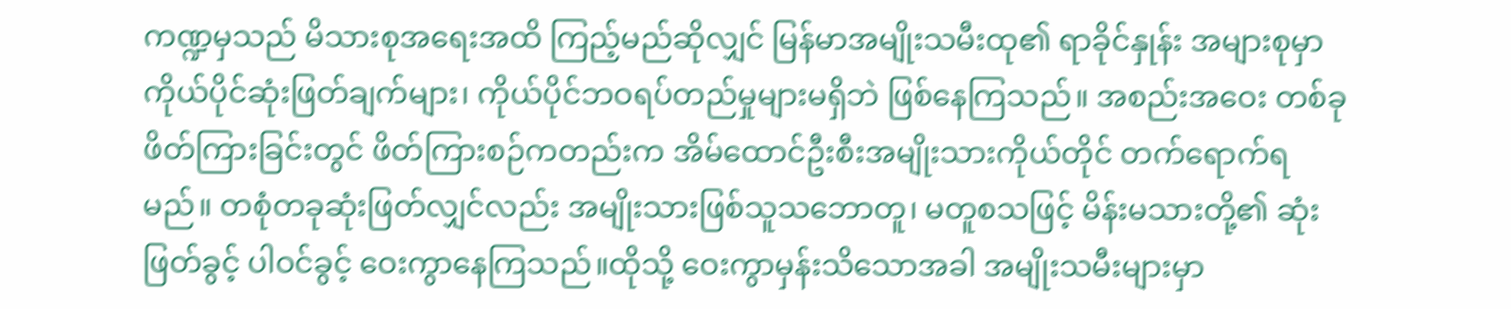ကဏ္ဍမှသည် မိသားစုအရေးအထိ ကြည့်မည်ဆိုလျှင် မြန်မာအမျိုးသမီးထု၏ ရာခိုင်နှုန်း အများစုမှာ ကိုယ်ပိုင်ဆုံးဖြတ်ချက်များ၊ ကိုယ်ပိုင်ဘဝရပ်တည်မှုများမရှိဘဲ ဖြစ်နေကြသည်။ အစည်းအဝေး တစ်ခုဖိတ်ကြားခြင်းတွင် ဖိတ်ကြားစဉ်ကတည်းက အိမ်ထောင်ဦးစီးအမျိုးသားကိုယ်တိုင် တက်ရောက်ရမည်။ တစုံတခုဆုံးဖြတ်လျှင်လည်း အမျိုးသားဖြစ်သူသဘောတူ၊ မတူစသဖြင့် မိန်းမသားတို့၏ ဆုံးဖြတ်ခွင့် ပါဝင်ခွင့် ဝေးကွာနေကြသည်။ထိုသို့ ဝေးကွာမှန်းသိသောအခါ အမျိုးသမီးများမှာ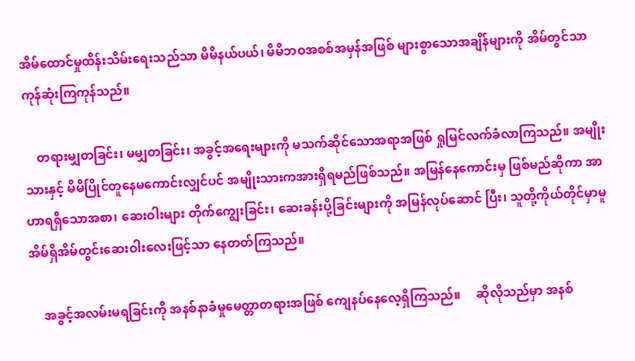အိမ်ထောင်မှုထိန်းသိမ်းရေးသည်သာ မိမိနယ်ပယ်၊ မိမိဘဝအစစ်အမှန်အဖြစ် များစွာသောအချိန်များကို အိမ်တွင်သာ ကုန်ဆုံးကြကုန်သည်။

    တရားမျှတခြင်း၊ မမျှတခြင်း၊ အခွင့်အရေးများကို မသက်ဆိုင်သောအရာအဖြစ် ရှုမြင်လက်ခံလာကြသည်။ အမျိုးသားနှင့် မိမိပြိုင်တူနေမကောင်းလျှင်ပင် အမျိုးသားကအားရှိရမည်ဖြစ်သည်။ အမြန်နေကောင်းမှ ဖြစ်မည်ဆိုကာ အာဟာရရှိသောအစာ၊ ဆေးဝါးများ တိုက်ကျွေးခြင်း၊ ဆေးခန်းပို့ခြင်းများကို အမြန်လုပ်ဆောင် ပြီး၊ သူတို့ကိုယ်တိုင်မှာမူ အိမ်ရှိအိမ်တွင်းဆေးဝါးလေးဖြင့်သာ နေတတ်ကြသည်။

    အခွင့်အလမ်းမရခြင်းကို အနစ်နာခံမှုမေတ္တာတရားအဖြစ် ကျေနပ်နေလေ့ရှိကြသည်။     ဆိုလိုသည်မှာ အနစ်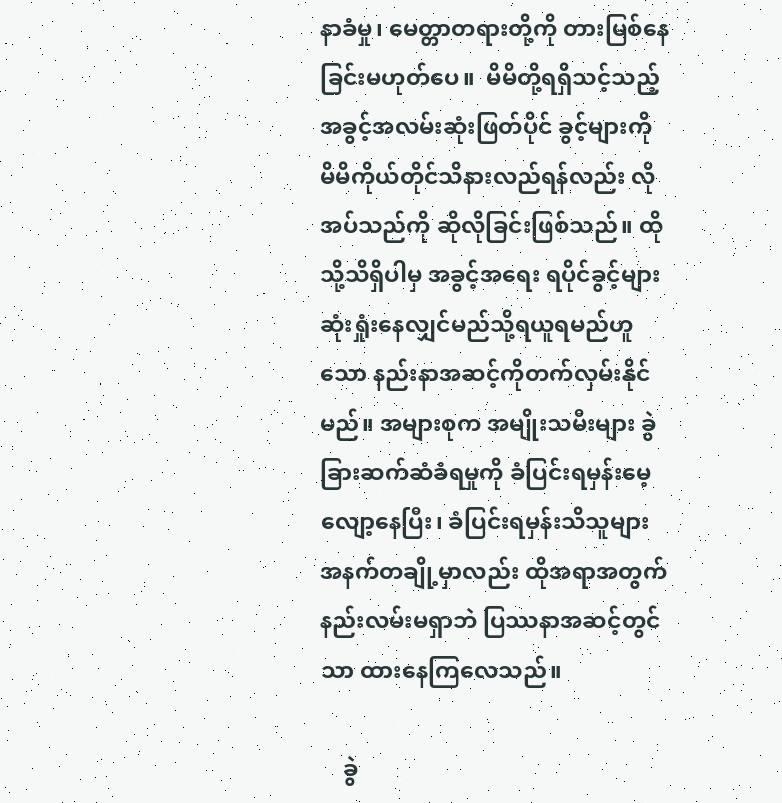နာခံမှု၊ မေတ္တာတရားတို့ကို တားမြစ်နေခြင်းမဟုတ်ပေ။  မိမိတို့ရရှိသင့်သည့် အခွင့်အလမ်းဆုံးဖြတ်ပိုင် ခွင့်များကို မိမိကိုယ်တိုင်သိနားလည်ရန်လည်း လိုအပ်သည်ကို ဆိုလိုခြင်းဖြစ်သည်။ ထိုသို့သိရှိပါမှ အခွင့်အရေး ရပိုင်ခွင့်များ ဆုံးရှုံးနေလျှင်မည်သို့ရယူရမည်ဟူသော နည်းနာအဆင့်ကိုတက်လှမ်းနိုင်မည်။ အများစုက အမျိုးသမီးများ ခွဲခြားဆက်ဆံခံရမှုကို ခံပြင်းရမှန်းမေ့လျော့နေပြီး၊ ခံပြင်းရမှန်းသိသူများအနက်တချို့မှာလည်း ထိုအရာအတွက်နည်းလမ်းမရှာဘဲ ပြဿနာအဆင့်တွင်သာ ထားနေကြလေသည်။

    ခွဲ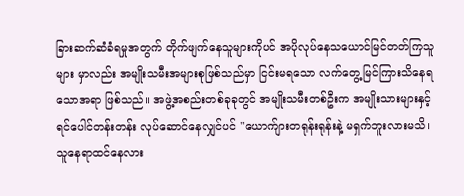ခြားဆက်ဆံခံရမှုအတွက် တိုက်ဖျက်နေသူများကိုပင် အပိုလုပ်နေသယောင်မြင်တတ်ကြသူများ မှာလည်း အမျိုးသမီးအများစုဖြစ်သည်မှာ ငြင်းမရသော လက်တွေ့မြင်ကြားသိနေရသောအရာ ဖြစ်သည်။ အဖွဲ့အစည်းတစ်ခုခုတွင် အမျိုးသမီးတစ်ဦးက အမျိုးသားများနှင့် ရင်ပေါင်တန်းတန်း လုပ်ဆောင်နေလျှင်ပင် "ယောက်ျားတရုန်းရုန်းနဲ့ မရှက်ဘူးလားမသိ၊ သူနေရာထင်နေလား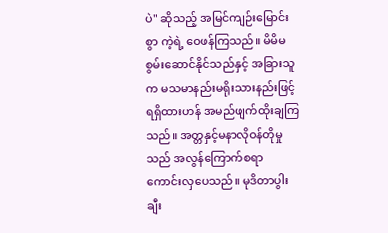ပဲ" ဆိုသည့် အမြင်ကျဉ်းမြောင်းစွာ ကဲ့ရဲ့ ဝေဖန်ကြသည်။ မိမိမစွမ်းဆောင်နိုင်သည်နှင့် အခြားသူက မသမာနည်းမရိုးသားနည်းဖြင့် ရရှိထားဟန် အမည်ဖျက်ထိုးချကြသည်။ အတ္တနှင့်မနာလိုဝန်တိုမှုသည် အလွန်ကြောက်စရာ ကောင်းလှပေသည်။ မုဒိတာပွါး ချီး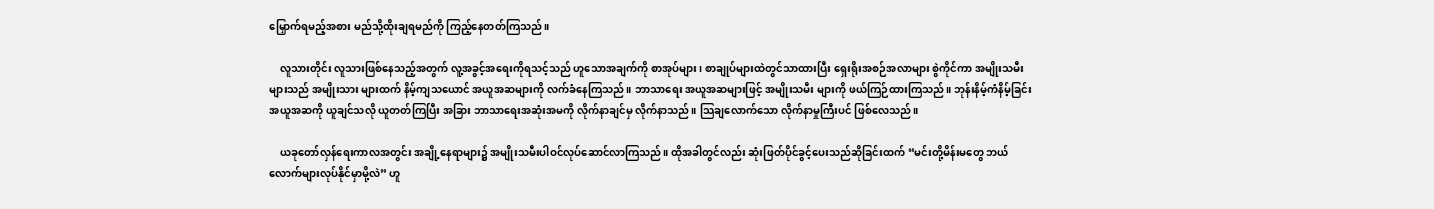မြှောက်ရမည့်အစား မည်သို့ထိုးချရမည်ကို ကြည့်နေတတ်ကြသည်။

    လူသားတိုင်း လူသားဖြစ်နေသည့်အတွက် လူ့အခွင့်အရေးကိုရသင့်သည် ဟူသောအချက်ကို စာအုပ်များ၊ စာချုပ်များထဲတွင်သာထားပြီး ရှေးရိုးအစဉ်အလာများ စွဲကိုင်ကာ အမျိုးသမီးများသည် အမျိုးသား များထက် နိမ့်ကျသယောင် အယူအဆများကို လက်ခံနေကြသည်။ ဘာသာရေး အယူအဆများဖြင့် အမျိုးသမီး များကို ဖယ်ကြဉ်ထားကြသည်။ ဘုန်းနိမ့်ကံနိမ့်ခြင်း အယူအဆကို ယူချင်သလို ယူတတ်ကြပြီး အခြား ဘာသာရေးအဆုံးအမကို လိုက်နာချင်မှ လိုက်နာသည်။ သြချလောက်သော လိုက်နာမှုကြီးပင် ဖြစ်လေသည်။

    ယခုတော်လှန်ရေးကာလအတွင်း အချို့နေရာများ၌ အမျိုးသမီးပါဝင်လုပ်ဆောင်လာကြသည်။ ထိုအခါတွင်လည်း ဆုံးဖြတ်ပိုင်ခွင့်‌ပေးသည်ဆိုခြင်းထက် “မင်းတို့မိန်းမတွေ ဘယ်လောက်များလုပ်နိုင်မှာမို့လဲ” ဟူ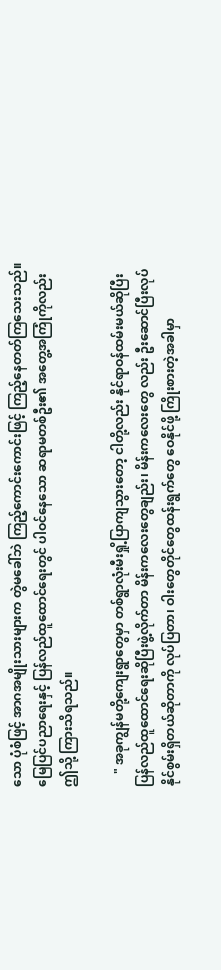သော ပုံစံဖြင့် အာဂအမျိုးသားများက တွဲမခေါ်ဘဲ ကြည့်ကောင်းကောင်းဖြင့် ကြည့်နေတတ်ကြသေးသည်။ မြေပြင်ပညာရေးနှင့် ပြန်လည်‌ထူထောင်ရေးတွင် ပါဝင်နေသော ဆရာမတစ်ဦး၏ အတွေ့အကြုံကိုလည်း ဤသို့ ကြားသိရသည်။

    " အခုကျွန်မတို့ကျေးရွာတွေမှာ တစ်ရွာလုံးမီးရှို့ပြာကျသွားတော့ ငါတို့လည်း နိုင်ရာဝန်ထမ်းမယ်ဆိုပြီး ပြန်လည်ထူထောင်ရေးဆိုပြီးဖွဲ့လိုက်တာ မိန်းကလေးတွေချည်း၊ မိန်းကလေးတွေ လည်း ဦးဆောင်ပြီးလုပ်နိုင်စွမ်းရှိတယ်ဆိုတာကို လုပ်ပြတာ၊ ဝါးတွေတိုင်တွေထန်းရွက်တွေ ဝေနိုင်ဖို့ ကြိုးစားတဲ့အခါမှာ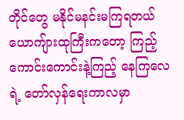တိုင်တွေ မနိုင်မနင်းမကြရတယ် ယောကျ်ားထုကြီးကတော့ ကြည့်ကောင်းကောင်းနဲ့ကြည့် နေကြလေရဲ့ တော်လှန်ရေးကာလမှာ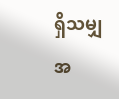ရှိသမျှအ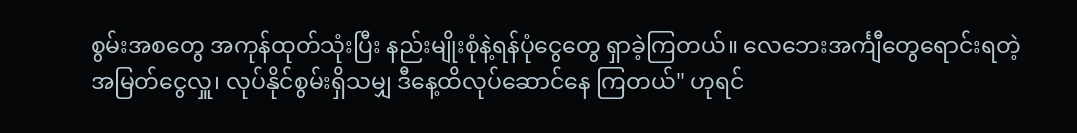စွမ်းအစတွေ အကုန်ထုတ်သုံးပြီး နည်းမျိုးစုံနဲ့ရန်ပုံငွေတွေ ရှာခဲ့ကြတယ်။ လေဘေးအင်္ကျီတွေရောင်းရတဲ့အမြတ်ငွေလှူ၊ လုပ်နိုင်စွမ်းရှိသမျှ ဒီနေ့ထိလုပ်ဆောင်နေ ကြတယ်" ဟုရင်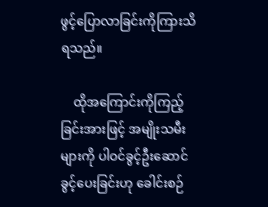ဖွင့်ပြောလာခြင်းကိုကြားသိရသည်။

    ထိုအကြောင်းကိုကြည့်ခြင်းအားဖြင့် အမျိုးသမီးများကို ပါဝင်ခွင့်ဦးဆောင်ခွင့်ပေးခြင်းဟု ခေါင်းစဉ်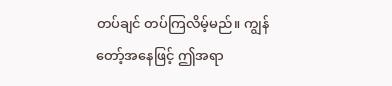တပ်ချင် တပ်ကြလိမ့်မည်။ ကျွန်တော့်အနေဖြင့် ဤအရာ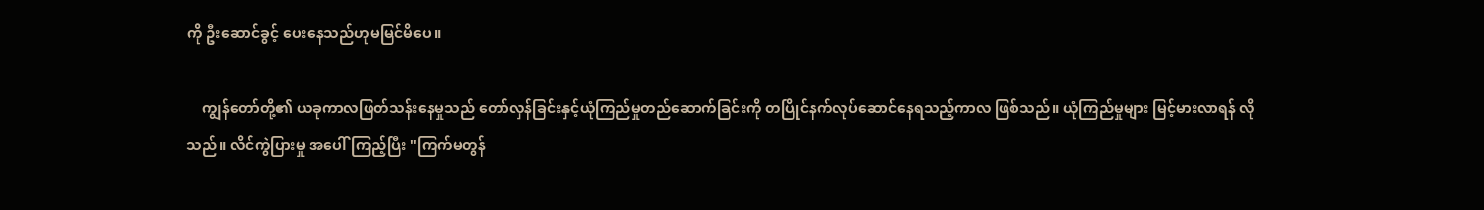ကို ဦးဆောင်ခွင့် ပေးနေသည်ဟုမမြင်မိပေ။

    ကျွန်တော်တို့၏ ယခုကာလဖြတ်သန်းနေမှုသည် တော်လှန်ခြင်းနှင့်ယုံကြည်မှုတည်ဆောက်ခြင်းကို တပြိုင်နက်လုပ်ဆောင်နေရသည့်ကာလ ဖြစ်သည်။ ယုံကြည်မှုများ မြင့်မားလာရန် လိုသည်။ လိင်ကွဲပြားမှု အပေါ်ကြည့်ပြီး "ကြက်မတွန်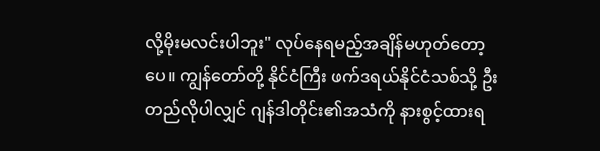လို့မိုးမလင်းပါဘူး" လုပ်နေရမည့်အချိန်မဟုတ်တော့ပေ။ ကျွန်တော်တို့ နိုင်ငံကြီး ဖက်ဒရယ်နိုင်ငံသစ်သို့ ဦးတည်လိုပါလျှင် ဂျန်ဒါတိုင်း၏အသံကို နားစွင့်ထားရ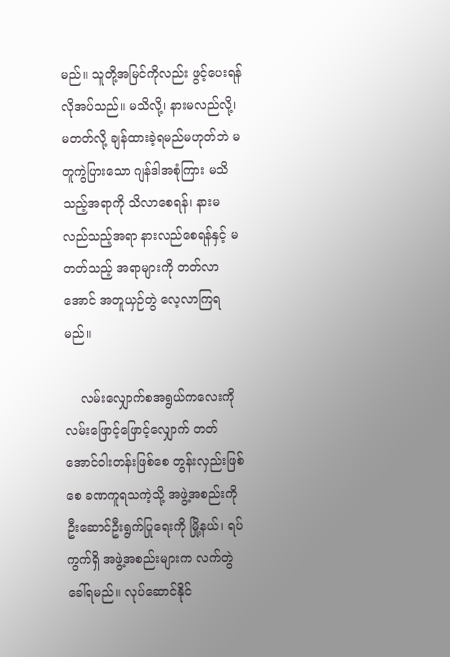မည်။ သူတို့အမြင်ကိုလည်း ဖွင့်ပေးရန်လိုအပ်သည်။ မသိလို့၊ နားမလည်လို့၊ မတတ်လို့ ချန်ထားခဲ့ရမည်မဟုတ်ဘဲ မတူကွဲပြားသော ဂျန်ဒါအစုံကြား မသိသည့်အရာကို သိလာစေရန်၊ နားမလည်သည့်အရာ နားလည်စေရန်နှင့် မတတ်သည့် အရာများကို တတ်လာအောင် အတူယှဉ်တွဲ လေ့လာကြရမည်။

    လမ်းလျှောက်စအရွယ်ကလေးကို လမ်းဖြောင့်ဖြောင့်လျှောက် တတ်အောင်ဝါးတန်းဖြစ်စေ တွန်းလှည်းဖြစ်စေ ခဏကူရသကဲ့သို့ အဖွဲ့အစည်းကို ဦးဆောင်ဦးရွက်ပြုရေးကို မြို့နယ်၊ ရပ်ကွက်ရှိ အဖွဲ့အစည်းများက လက်တွဲခေါ်ရမည်။ လုပ်ဆောင်နိုင်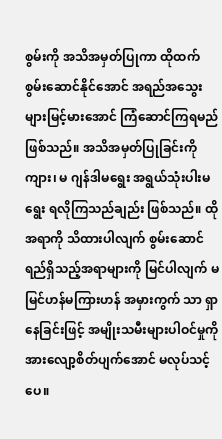စွမ်းကို အသိအမှတ်ပြုကာ ထိုထက်စွမ်းဆောင်နိုင်အောင် အရည်အသွေးများမြင့်မားအောင် ကြံဆောင်ကြရမည် ဖြစ်သည်။ အသိအမှတ်ပြုခြင်းကို ကျား၊ မ ဂျန်ဒါမရွေး အရွယ်သုံးပါးမရွေး ရလိုကြသည်ချည်း ဖြစ်သည်။ ထိုအရာကို သိထားပါလျက် စွမ်းဆောင်ရည်ရှိသည့်အရာများကို မြင်ပါလျက် မမြင်ဟန်မကြားဟန် အမှားကွက် သာ ရှာနေခြင်းဖြင့် အမျိုးသမီးများပါဝင်မှုကို အားလျော့စိတ်ပျက်အောင် မလုပ်သင့်ပေ။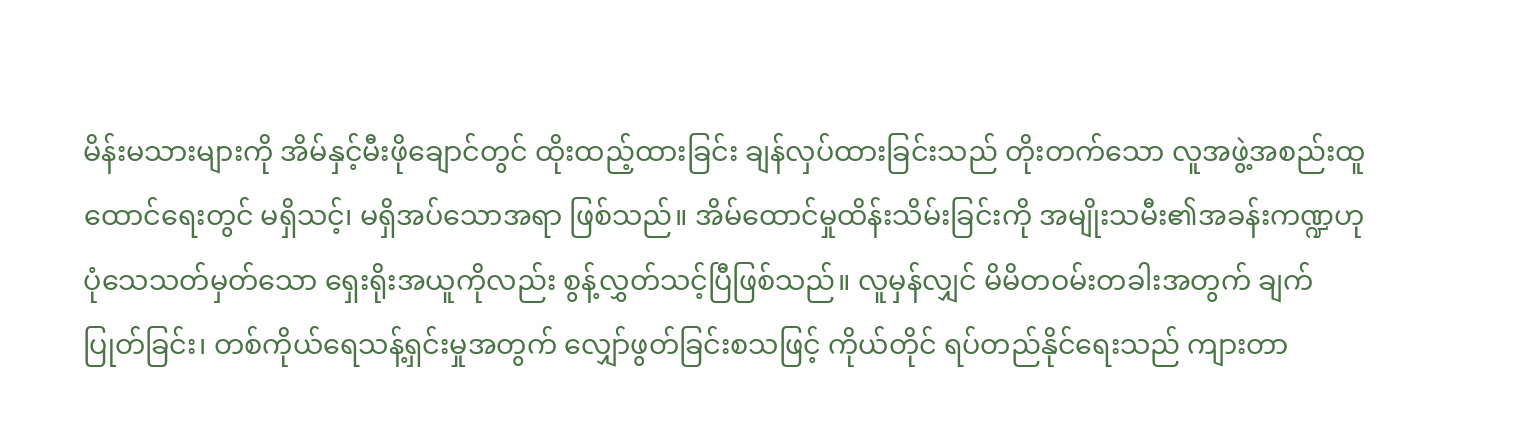မိန်းမသားများကို အိမ်နှင့်မီးဖိုချောင်တွင် ထိုးထည့်ထားခြင်း ချန်လှပ်ထားခြင်းသည် တိုးတက်သော လူအဖွဲ့အစည်းထူထောင်ရေးတွင် မရှိသင့်၊ မရှိအပ်သောအရာ ဖြစ်သည်။ အိမ်ထောင်မှုထိန်းသိမ်းခြင်းကို အမျိုးသမီး၏အခန်းကဏ္ဍဟု ပုံသေသတ်မှတ်သော ရှေးရိုးအယူကိုလည်း စွန့်လွှတ်သင့်ပြီဖြစ်သည်။ လူမှန်လျှင် မိမိတဝမ်းတခါးအတွက် ချက်ပြုတ်ခြင်း၊ တစ်ကိုယ်ရေသန့်ရှင်းမှုအတွက် လျှော်ဖွတ်ခြင်းစသဖြင့် ကိုယ်တိုင် ရပ်တည်‌နိုင်ရေးသည် ကျားတာ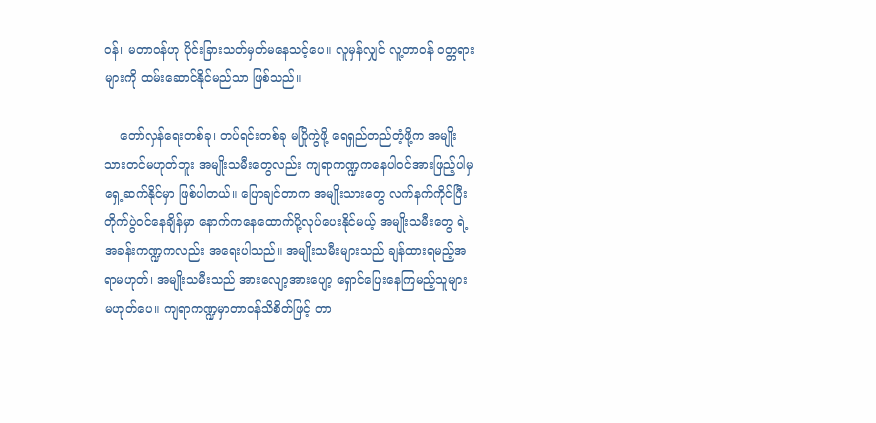ဝန်၊ မတာဝန်ဟု ပိုင်းခြားသတ်မှတ်မနေသင့်ပေ။ လူမှန်လျှင် လူ့တာဝန် ဝတ္တရားများကို ထမ်းဆောင်နိုင်မည်သာ ဖြစ်သည်။

    တော်လှန်ရေးတစ်ခု၊ တပ်ရင်းတစ်ခု မပြိုကွဲဖို့ ရေရှည်တည်တံ့ဖို့က အမျိုးသားတင်မဟုတ်ဘူး အမျိုးသမီးတွေလည်း ကျရာကဏ္ဍကနေပါဝင်အားဖြည့်ပါမှ ရှေ့ဆက်နိုင်မှာ ဖြစ်ပါတယ်။ ပြောချင်တာက အမျိုးသားတွေ လက်နက်ကိုင်ပြီးတိုက်ပွဲဝင်နေချိန်မှာ နောက်ကနေထောက်ပို့လုပ်ပေးနိုင်မယ့် အမျိုးသမီးတွေ ရဲ့ အခန်းကဏ္ဍကလည်း အရေးပါသည်။ အမျိုးသမီးများသည် ချန်ထားရမည့်အရာမဟုတ်၊ အမျိုးသမီးသည် အားလျော့အားပျော့ ရှောင်ပြေးနေကြမည့်သူများ မဟုတ်ပေ။ ကျရာကဏ္ဍမှာတာဝန်သိစိတ်ဖြင့် တာ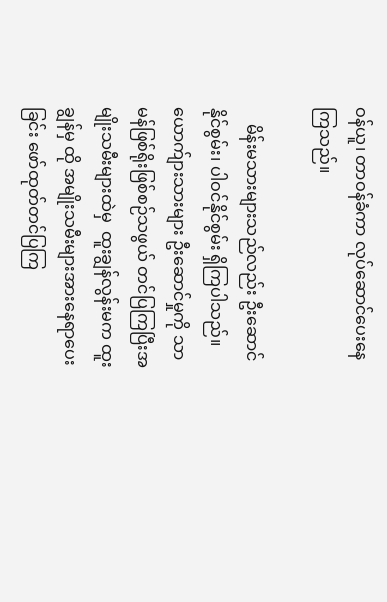ဝန်ယူ၊ တာဝန်ခံကာ လုပ်ဆောင်ပေးနေကြသည်။

    မိန်းမသားများသည်လည်း ဦးဆောင်နိုင်စွမ်း၊ ပါဝင်နိုင်စွမ်း ရှိကြပါသည်။ ယောက်ျားသားများ ဦးဆောင်မှုကို သာမန်ဖြစ်ရိုးဖြစ်စဉ်သဖွယ် တင်ပြကြပြီးအမျိုးသမီးများထဲမှ  ထူးချွန်လွန်းမက ထူးချွန်မှ ထို အမျိုးသမီးများအားနေရာပေးခြင်း ဖော်ထုတ်တင်ပြကြ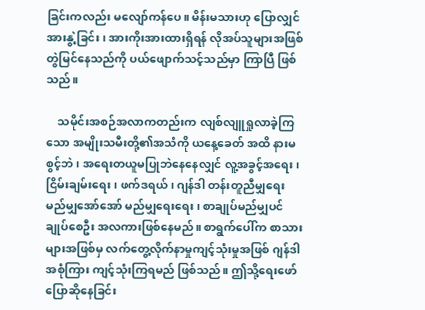ခြင်းကလည်း မလျော်ကန်ပေ။ မိန်းမသားဟု ပြောလျှင် အားနွဲ့ခြင်း၊ အားကိုးအားထားရှိရန် လိုအပ်သူများအဖြစ် တွဲမြင်နေသည်ကို ပယ်ဖျောက်သင့်သည်မှာ ကြာပြီ ဖြစ်သည်။

    သမိုင်းအစဉ်အလာကတည်းက လျစ်လျူရှုလာခဲ့ကြသော အမျိုးသမီးတို့၏အသံကို ယနေ့ခေတ် အထိ နားမစွင့်ဘဲ၊ အရေးတယူမပြုဘဲနေနေလျှင် လူ့အခွင့်အရေး၊ ငြိမ်းချမ်းရေး၊ ဖက်ဒရယ်၊ ဂျန်ဒါ တန်းတူညီမျှရေး မည်မျှအော်အော် မည်မျှရေးရေး၊ စာချုပ်မည်မျှပင် ချုပ်စေဦး အလကားဖြစ်နေမည်။ စာရွက်ပေါ်က စာသားများအဖြစ်မှ လက်တွေ့လိုက်နာမှုကျင့်သုံးမှုအဖြစ် ဂျန်ဒါအစုံကြား ကျင့်သုံးကြရမည် ဖြစ်သည်။ ဤသို့ရေးဖော်ပြောဆိုနေခြင်း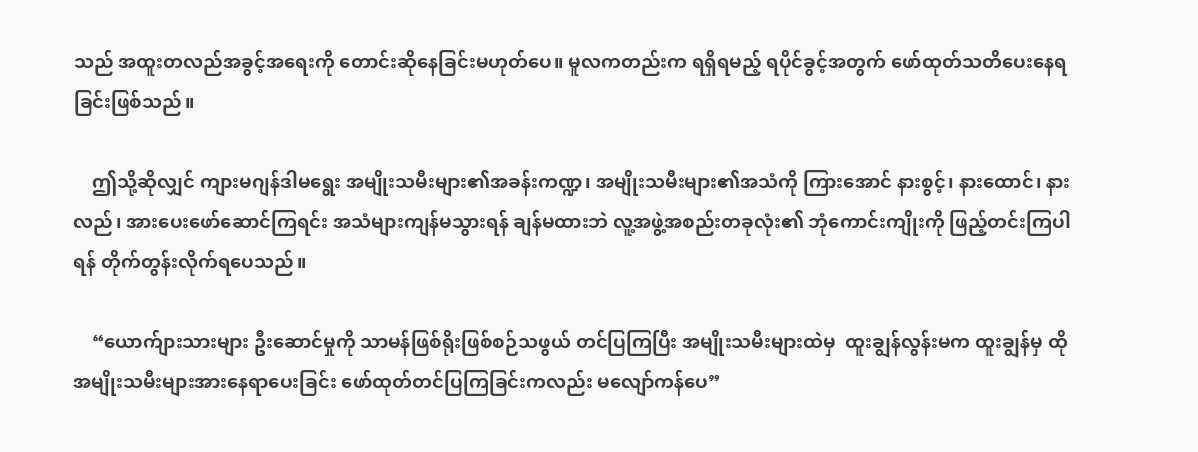သည် အထူးတလည်အခွင့်အရေးကို တောင်းဆိုနေခြင်းမဟုတ်ပေ။ မူလကတည်းက ရရှိရမည့် ရပိုင်ခွင့်အတွက် ဖော်ထုတ်သတိပေးနေရခြင်းဖြစ်သည်။

    ဤသို့ဆိုလျှင် ကျားမဂျန်ဒါမရွေး အမျိုးသမီးများ၏အခန်းကဏ္ဍ၊ အမျိုးသမီးများ၏အသံကို ကြားအောင် နားစွင့်၊‌ နားထောင်၊ နားလည်၊ အားပေးဖော်ဆောင်ကြရင်း အသံများကျန်မသွားရန် ချန်မထားဘဲ လူ့အဖွဲ့အစည်းတခုလုံး၏ ဘုံကောင်းကျိုးကို ဖြည့်တင်းကြပါရန် တိုက်တွန်းလိုက်ရပေသည်။

    “ယောက်ျားသားများ ဦးဆောင်မှုကို သာမန်ဖြစ်ရိုးဖြစ်စဉ်သဖွယ် တင်ပြကြပြီး အမျိုးသမီးများထဲမှ  ထူးချွန်လွန်းမက ထူးချွန်မှ ထို အမျိုးသမီးများအားနေရာပေးခြင်း ဖော်ထုတ်တင်ပြကြခြင်းကလည်း မလျော်ကန်ပေ”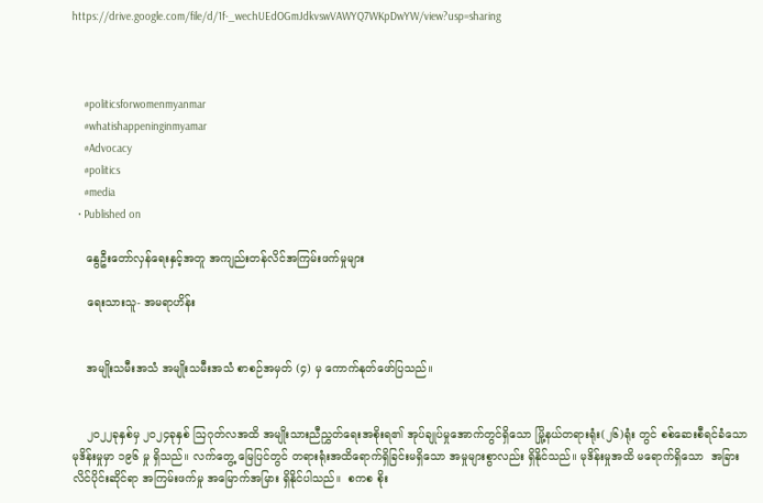https://drive.google.com/file/d/1f-_wechUEdOGmJdkvswVAWYQ7WKpDwYW/view?usp=sharing



    #politicsforwomenmyanmar
    #whatishappeninginmyamar
    #Advocacy
    #politics
    #media
  • Published on

    နွေဦးတော်လှန်ရေးနှင့်အတူ အကျည်းတန်လိင်အကြမ်းဖက်မှုများ

    ရေးသားသူ- အမရာဟိန်း


    အမျိုးသမီးအသံ အမျိုးသမီးအသံ စာစဉ်အမှတ် (၄) မှ ကောက်နုတ်ဖော်ပြသည်။


    ၂၀၂၂ခုနှစ်မှ ၂၀၂၄ခုနှစ် ဩဂုတ်လအထိ အမျိုးသားညီညွှတ်ရေးအစိုးရ၏ အုပ်ချုပ်မှုအောက်တွင်ရှိသော မြို့နယ်တရားရုံး(၂၆)ရုံး တွင် စစ်ဆေးစီရင်ခံသော  မုဒိန်းမှုမှာ ၁၉၆ မှု ရှိသည်။ လက်တွေ့ မြေပြင်တွင် တရားရုံးအထိရောက်ရှိခြင်းမရှိသော အမှုများစွာလည်း ရှိနိုင်သည်။ မုဒိန်းမှုအထိ မရောက်ရှိသော  အခြား လိင်ပိုင်းဆိုင်ရာ အကြမ်းဖက်မှု အမြောက်အမြား ရှိနိုင်ပါသည်။  စကစ စိုး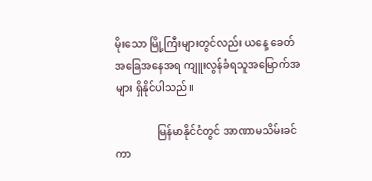မိုးသော မြို့ကြီးများတွင်လည်း ယနေ့ ခေတ်အခြေအနေအရ ကျူးလွန်ခံရသူအမြောက်အများ ရှိနိုင်ပါသည်။

                မြန်မာနိုင်ငံတွင် အာဏာမသိမ်းခင်ကာ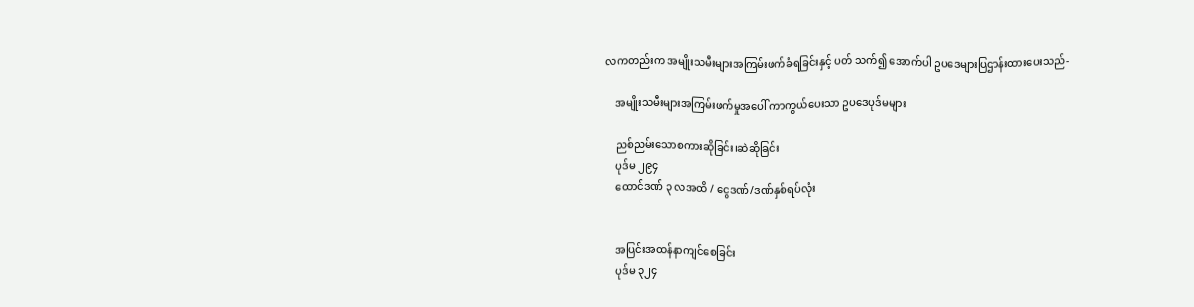လကတည်းက အမျိုးသမီးများအကြမ်းဖက်ခံရခြင်းနှင့် ပတ် သက်၍ အောက်ပါ ဥပဒေများပြဌာန်းထားပေးသည်-

    အမျိုးသမီးများအကြမ်းဖက်မှုအပေါ် ကာကွယ်ပေးသာ ဥပဒေပုဒ်မများ

    ညစ်ညမ်းသောစကားဆိုခြင်း၊ဆဲဆိုခြင်း
    ပုဒ်မ ၂၉၄
    ထောင်ဒဏ် ၃ လအထိ / ငွေဒဏ်/ဒဏ်နှစ်ရပ်လုံး


    အပြင်းအထန်နာကျင်စေခြင်း
    ပုဒ်မ ၃၂၄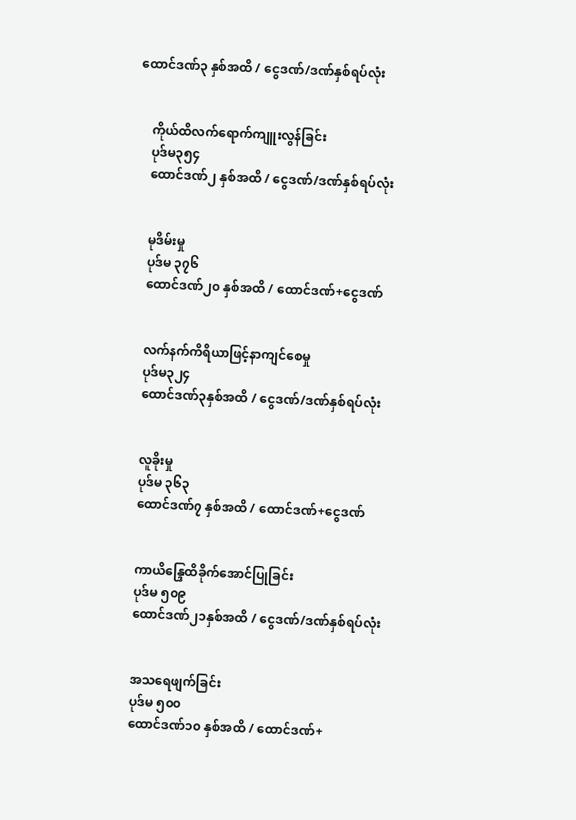ထောင်ဒဏ်၃ နှစ်အထိ / ငွေဒဏ်/ဒဏ်နှစ်ရပ်လုံး


    ကိုယ်ထိလက်ရောက်ကျူးလွန်ခြင်း
    ပုဒ်မ၃၅၄
    ထောင်ဒဏ်၂ နှစ်အထိ / ငွေဒဏ်/ဒဏ်နှစ်ရပ်လုံး


    မုဒိမ်းမှု
    ပုဒ်မ ၃၇၆
    ထောင်ဒဏ်၂၀ နှစ်အထိ / ထောင်ဒဏ်+ငွေဒဏ်


    လက်နက်ကိရိယာဖြင့်နာကျင်စေမှု
    ပုဒ်မ၃၂၄
    ထောင်ဒဏ်၃နှစ်အထိ / ငွေဒဏ်/ဒဏ်နှစ်ရပ်လုံး


    လူခိုးမှု
    ပုဒ်မ ၃၆၃
    ထောင်ဒဏ်၇ နှစ်အထိ / ထောင်ဒဏ်+ငွေဒဏ်


    ကာယိန္ဒြေထိခိုက်အောင်ပြုခြင်း
    ပုဒ်မ ၅၀၉
    ထောင်ဒဏ်၂၁နှစ်အထိ / ငွေဒဏ်/ဒဏ်နှစ်ရပ်လုံး


    အသ‌ရေဖျက်ခြင်း
    ပုဒ်မ ၅၀၀
    ထောင်ဒဏ်၁၀ နှစ်အထိ / ထောင်ဒဏ်+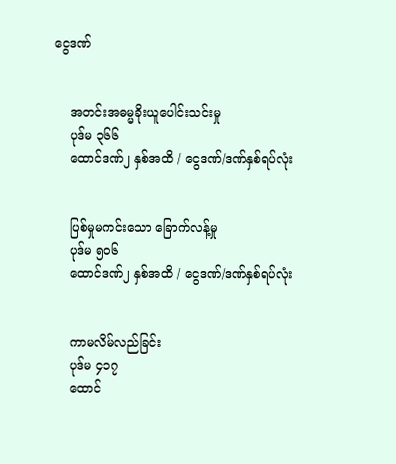ငွေဒဏ်


    အတင်းအဓမ္မခိုးယူပေါင်းသင်းမှု
    ပုဒ်မ ၃၆၆
    ထောင်ဒဏ်၂ နှစ်အထိ / ငွေဒဏ်/ဒဏ်နှစ်ရပ်လုံး


    ပြစ်မှုမကင်းသော ခြောက်လန့်မှု
    ပုဒ်မ ၅၀၆
    ထောင်ဒဏ်၂ နှစ်အထိ / ငွေဒဏ်/ဒဏ်နှစ်ရပ်လုံး


    ကာမလိမ်လည်ခြင်း
    ပုဒ်မ ၄၁၇
    ထောင်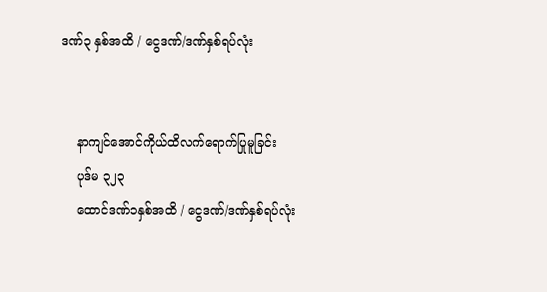ဒဏ်၃ နှစ်အထိ / ငွေဒဏ်/ဒဏ်နှစ်ရပ်လုံး


    နာကျင်အောင်ကိုယ်ထိလက်ရောက်ပြုမူခြင်း
    ပုဒ်မ ၃၂၃
    ထောင်ဒဏ်၁နှစ်အထိ / ငွေဒဏ်/ဒဏ်နှစ်ရပ်လုံး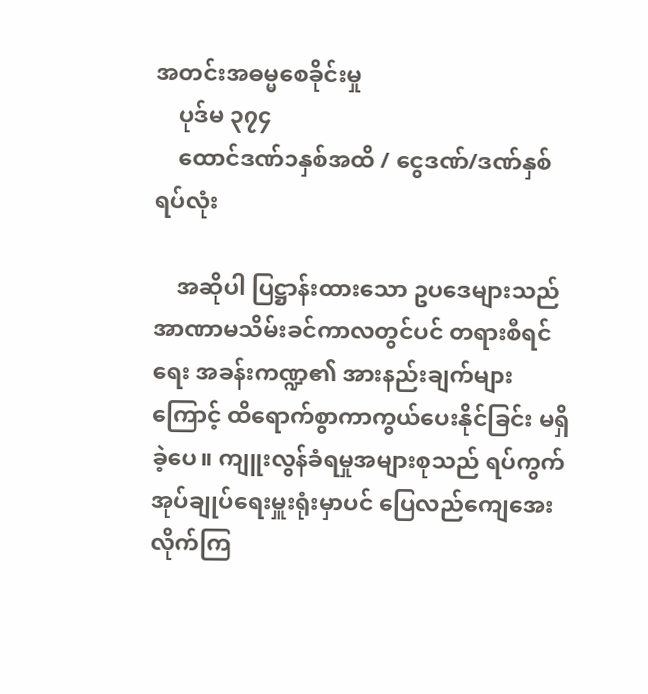အတင်းအဓမ္မစေခိုင်းမှု
    ပုဒ်မ ၃၇၄
    ထောင်ဒဏ်၁နှစ်အထိ / ငွေဒဏ်/ဒဏ်နှစ်ရပ်လုံး

    အဆိုပါ ပြဋ္ဌာန်းထားသော ဥပဒေများသည် အာဏာမသိမ်းခင်ကာလတွင်ပင် တရားစီရင်ရေး အခန်းကဏ္ဍ၏ အားနည်းချက်များကြောင့် ထိရောက်စွာကာကွယ်ပေးနိုင်ခြင်း မရှိခဲ့ပေ။ ကျူးလွန်ခံရမှုအများစုသည် ရပ်ကွက်အုပ်ချုပ်ရေးမှူးရုံးမှာပင် ပြေလည်ကျေအေးလိုက်ကြ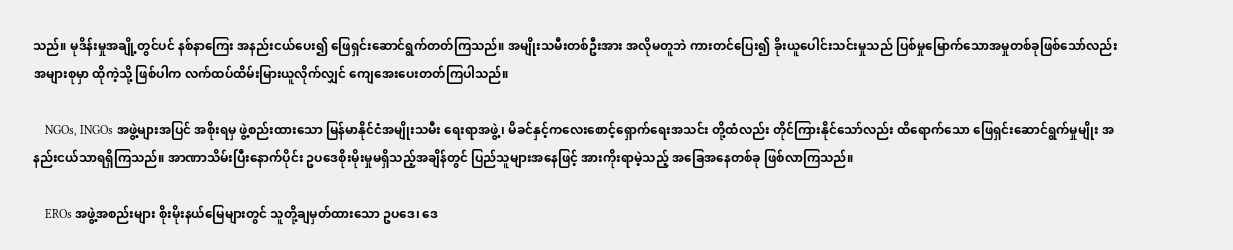သည်။ မုဒိန်းမှုအချို့တွင်ပင် နစ်နာကြေး အနည်းငယ်ပေး၍ ဖြေရှင်းဆောင်ရွက်တတ်ကြသည်။ အမျိုးသမီးတစ်ဦးအား အလိုမတူဘဲ ကားတင်ပြေး၍ ခိုးယူပေါင်းသင်းမှုသည် ပြစ်မှုမြောက်သောအမှုတစ်ခုဖြစ်သော်လည်း အများစုမှာ ထိုကဲ့သို့ ဖြစ်ပါက လက်ထပ်ထိမ်းမြားယူလိုက်လျှင် ကျေအေးပေးတတ်ကြပါသည်။

    NGOs, INGOs အဖွဲ့များအပြင် အစိုးရမှ ဖွဲ့စည်းထားသော မြန်မာနိုင်ငံအမျိုးသမီး ရေးရာအဖွဲ့၊ မိခင်နှင့်ကလေးစောင့်ရှောက်ရေးအသင်း တို့ထံလည်း တိုင်ကြားနိုင်သော်လည်း ထိရောက်သော ဖြေရှင်းဆောင်ရွက်မှုမျိုး အနည်းငယ်သာရရှိကြသည်။ အာဏာသိမ်းပြီးနောက်ပိုင်း ဥပဒေစိုးမိုးမှုမရှိသည့်အချိန်တွင် ပြည်သူများအနေဖြင့် အားကိုးရာမဲ့သည့် အခြေအနေတစ်ခု ဖြစ်လာကြသည်။

    EROs အဖွဲ့အစည်းများ စိုးမိုးနယ်မြေများတွင် သူတို့ချမှတ်ထားသော ဥပဒေ၊ ဒေ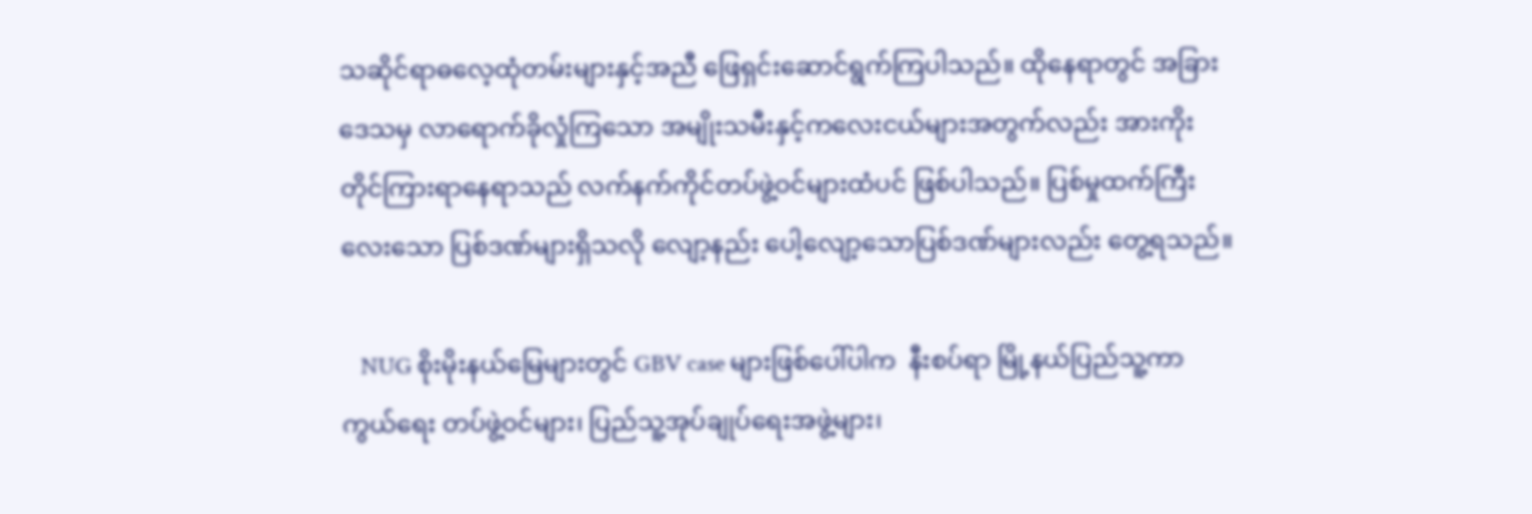သဆိုင်ရာဓလေ့ထုံတမ်းများနှင့်အညီ ဖြေရှင်းဆောင်ရွက်ကြပါသည်။ ထိုနေရာတွင် အခြားဒေသမှ လာရောက်ခိုလှုံကြသော အမျိုးသမီးနှင့်ကလေးငယ်များအတွက်လည်း အားကိုးတိုင်ကြားရာနေရာသည် လက်နက်ကိုင်တပ်ဖွဲ့ဝင်များထံပင် ဖြစ်ပါသည်။ ပြစ်မှုထက်ကြီးလေးသော ပြစ်ဒဏ်များရှိသလို လျော့နည်း ပေါ့လျော့သောပြစ်ဒဏ်များလည်း တွေ့ရသည်။

    NUG စိုးမိုးနယ်မြေများတွင် GBV case များဖြစ်ပေါ်ပါက  နီးစပ်ရာ မြို့နယ်ပြည်သူ့ကာကွယ်ရေး တပ်ဖွဲ့ဝင်များ၊ ပြည်သူ့အုပ်ချုပ်ရေးအဖွဲ့များ၊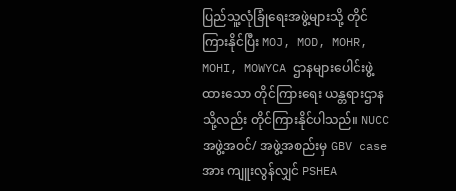ပြည်သူ့လုံခြုံရေးအဖွဲ့များသို့ တိုင်ကြားနိုင်ပြီး MOJ, MOD, MOHR, MOHI, MOWYCA ဌာနများပေါင်းဖွဲ့ထားသော တိုင်ကြားရေး ယန္တရားဌာနသို့လည်း တိုင်ကြားနိုင်ပါသည်။ NUCCအဖွဲ့အဝင်/ အဖွဲ့အစည်းမှ GBV case အား ကျူးလွန်လျှင် PSHEA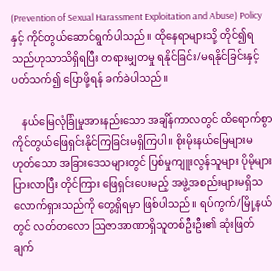(Prevention of Sexual Harassment Exploitation and Abuse) Policy နှင့် ကိုင်တွယ်ဆောင်ရွက်ပါသည်။ ထိုနေရာများသို့ တိုင်၍ရသည်ဟုသာသိရှိရပြီး တရားမျှတမှု ရနိုင်ခြင်း/မရနိုင်ခြင်းနှင့် ပတ်သက်၍ ပြောဖို့ရန် ခက်ခဲပါသည်။

    နယ်မြေလုံခြုံမှုအားနည်းသော အချိန်ကာလတွင် ထိရောက်စွာကိုင်တွယ်ဖြေရှင်းနိုင်ကြခြင်းမရှိကြပါ။ စိုးမိုးနယ်မြေများမဟုတ်သော အခြားဒေသများတွင် ပြစ်မှုကျူးလွန်သူများ ပိုမိုများပြားလာပြီး တိုင်ကြား ဖြေရှင်းပေးမည့် အဖွဲ့အစည်းများမရှိသလောက်ရှားသည်ကို တွေ့ရှိရမှာ ဖြစ်ပါသည်။ ရပ်ကွက်/မြို့နယ်တွင် လတ်တလော ဩဇာအာဏာရှိသူတစ်ဦးဦး၏ ဆုံးဖြတ်ချက်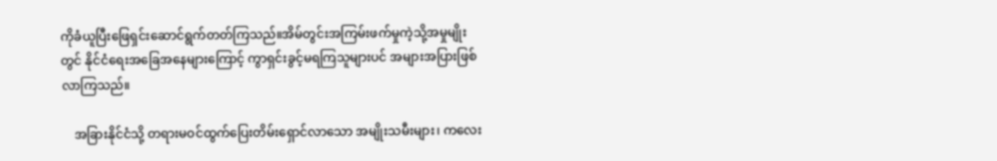ကိုခံယူပြီးဖြေရှင်းဆောင်ရွက်တတ်ကြသည်။အိမ်တွင်းအကြမ်းဖက်မှုကဲ့သို့အမှုမျိုးတွင် နိုင်ငံရေးအခြေအနေများကြောင့် ကွာရှင်းခွင့်မရကြသူများပင် အများအပြားဖြစ်လာကြသည်။

    အခြားနိုင်ငံသို့ တရားမဝင်ထွက်ပြေးတိမ်းရှောင်လာသော အမျိုးသမီးများ၊ ကလေး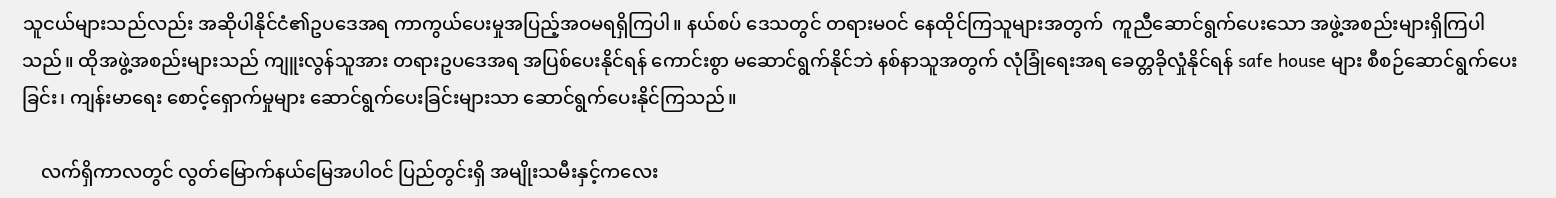သူငယ်များသည်လည်း အဆိုပါနိုင်ငံ၏ဥပဒေအရ ကာကွယ်ပေးမှုအပြည့်အဝမရရှိကြပါ။ နယ်စပ်‌ ဒေသတွင် တရားမဝင် နေထိုင်ကြသူများအတွက်  ကူညီဆောင်ရွက်ပေးသော အဖွဲ့အစည်းများရှိကြပါသည်။ ထိုအဖွဲ့အစည်းများသည် ကျူးလွန်သူအား တရားဥပဒေအရ အပြစ်ပေးနိုင်ရန် ကောင်းစွာ မဆောင်ရွက်နိုင်ဘဲ နစ်နာသူအတွက် လုံခြုံရေးအရ ခေတ္တခိုလှုံနိုင်ရန် safe house များ စီစဉ်ဆောင်ရွက်ပေးခြင်း၊ ကျန်းမာ‌ရေး စောင့်ရှောက်မှုများ ဆောင်ရွက်ပေးခြင်းများသာ ဆောင်ရွက်ပေးနိုင်ကြသည်။

    လက်ရှိကာလတွင် လွတ်မြောက်နယ်မြေအပါဝင် ပြည်တွင်းရှိ အမျိုးသမီးနှင့်ကလေး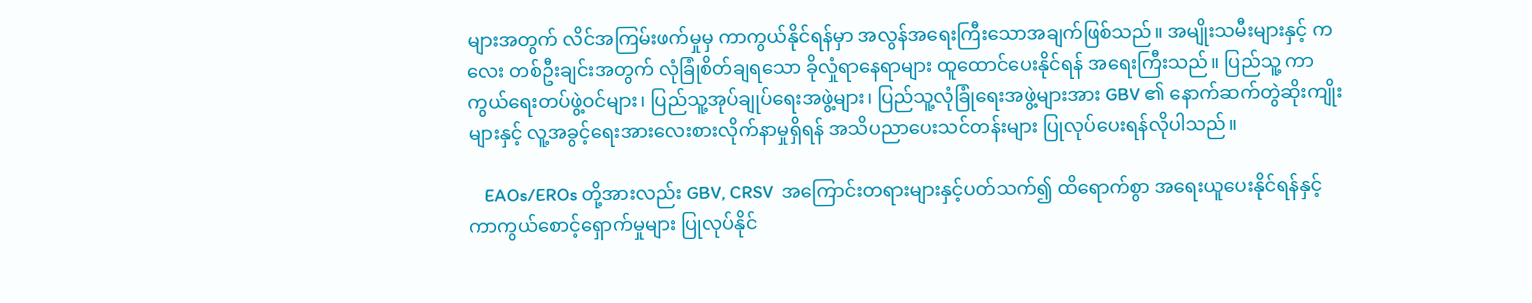များအတွက် လိင်အကြမ်းဖက်မှုမှ ကာကွယ်နိုင်ရန်မှာ အလွန်အရေးကြီးသောအချက်ဖြစ်သည်။ အမျိုးသမီးများနှင့် ကလေး တစ်ဦးချင်းအတွက် လုံခြုံစိတ်ချရသော ခိုလှုံရာနေရာများ ထူထောင်ပေးနိုင်ရန် အရေးကြီးသည်။ ပြည်သူ့ ကာကွယ်ရေးတပ်ဖွဲ့ဝင်များ၊ ပြည်သူ့အုပ်ချုပ်ရေးအဖွဲ့များ၊ ပြည်သူ့လုံခြုံရေးအဖွဲ့များအား GBV ၏ နောက်ဆက်တွဲဆိုးကျိုးများနှင့် လူ့အခွင့်ရေးအားလေးစားလိုက်နာမှုရှိရန် အသိပညာပေးသင်တန်းများ ပြုလုပ်ပေးရန်လိုပါသည်။

    EAOs/EROs တို့အားလည်း GBV, CRSV  အကြောင်းတရားများနှင့်ပတ်သက်၍ ထိ‌ရောက်စွာ အရေးယူပေးနိုင်ရန်နှင့် ကာကွယ်စောင့်ရှောက်မှုများ ပြုလုပ်နိုင်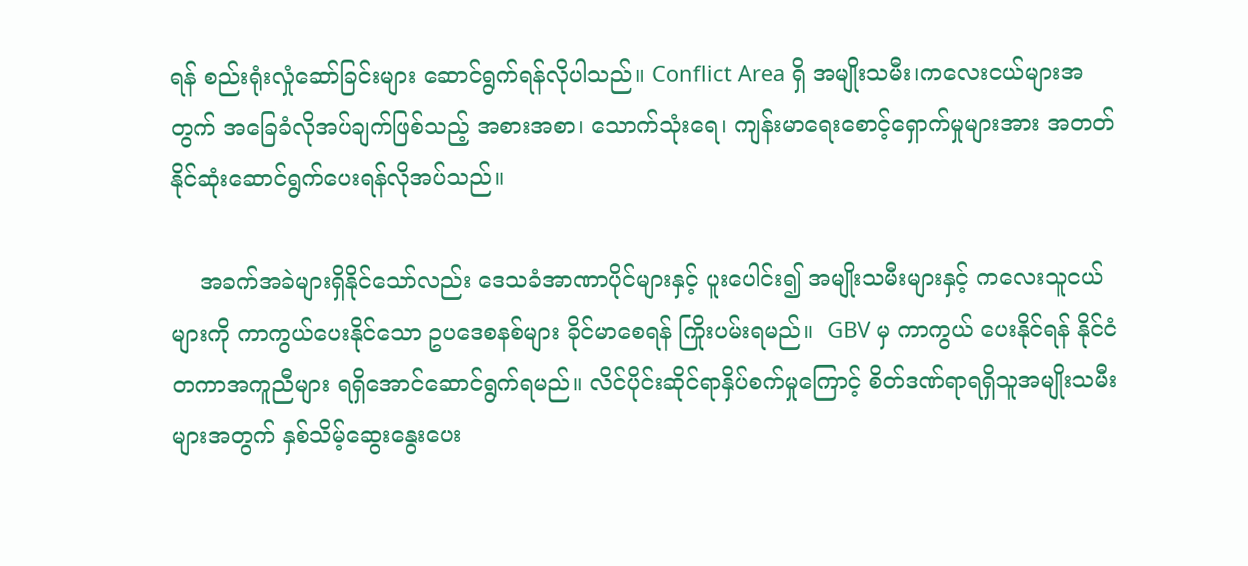ရန် စည်းရုံးလှုံဆော်ခြင်းများ ဆောင်ရွက်ရန်လိုပါသည်။ Conflict Area ရှိ အမျိုးသမီး၊ကလေးငယ်များအတွက် အခြေခံလိုအပ်ချက်ဖြစ်သည့် အစားအစာ၊ သောက်သုံးရေ၊ ကျန်းမာရေးစောင့်ရှောက်မှုများအား အတတ်နိုင်ဆုံးဆောင်ရွက်ပေးရန်လိုအပ်သည်။

    အခက်အခဲများရှိနိုင်သော်လည်း ဒေသခံအာဏာပိုင်များနှင့် ပူးပေါင်း၍ အမျိုးသမီးများနှင့် ကလေးသူငယ်များကို ကာကွယ်ပေးနိုင်သော ဥပဒေစနစ်များ ခိုင်မာစေရန် ကြိုးပမ်းရမည်။  GBV မှ ကာကွယ် ပေးနိုင်ရန် နိုင်ငံတကာအကူညီများ ရရှိအောင်ဆောင်ရွက်ရမည်။ လိင်ပိုင်းဆိုင်ရာနှိပ်စက်မှုကြောင့် စိတ်ဒဏ်ရာရရှိသူအမျိုးသမီးများအတွက် နှစ်သိမ့်ဆွေးနွေးပေး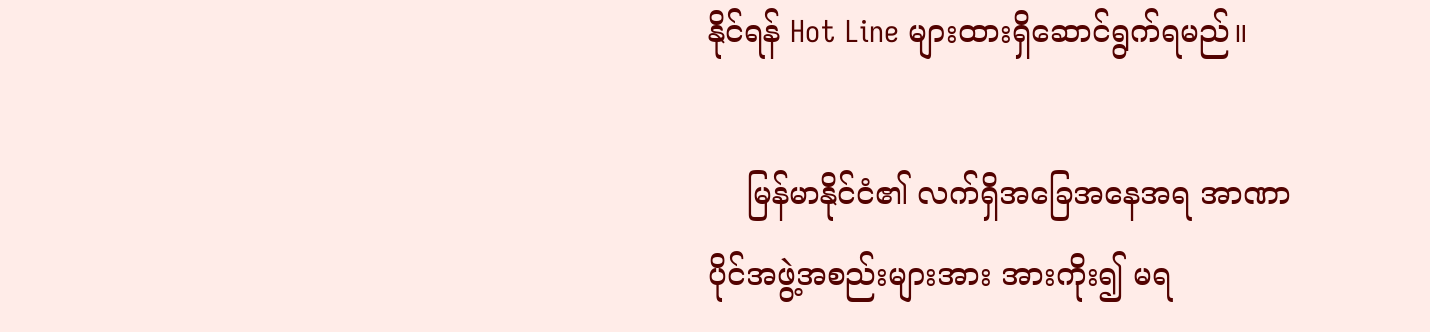နိုင်ရန် Hot Line များထားရှိဆောင်ရွက်ရမည်။

    မြန်မာနိုင်ငံ၏ လက်ရှိအခြေအနေအရ အာဏာပိုင်အဖွဲ့အစည်းများအား အားကိုး၍ မရ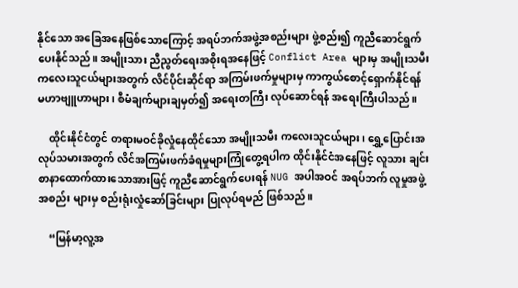နိုင်သော အခြေအနေဖြစ်သောကြောင့် အရပ်ဘက်အဖွဲ့အစည်းများ ဖွဲ့စည်း၍ ကူညီဆောင်ရွက်ပေးနိုင်သည်။ အမျိုးသား ညီညွတ်ရေးအစိုးရအနေဖြင့် Conflict Area များမှ အမျိုးသမီး ကလေးသူငယ်များအတွက် လိင်ပိုင်းဆိုင်ရာ အကြမ်းဖက်မှုများမှ ကာကွယ်စောင့်ရှောက်နိုင်ရန် မဟာဗျူဟာများ၊ စီမံချက်များချမှတ်၍ အရေးတကြီး လုပ်ဆောင်ရန် အရေးကြီးပါသည်။

    ထိုင်းနိုင်ငံတွင် တရားမဝင်ခိုလှုံနေထိုင်သော အမျိုးသမီး ကလေးသူငယ်များ၊ ရွှေ့ပြောင်းအလုပ်သမားအတွက် လိင်အကြမ်းဖက်ခံရမှုများကြုံတွေ့ရပါက ထိုင်းနိုင်ငံအနေဖြင့် လူသား ချင်းစာနာထောက်ထားသောအားဖြင့် ကူညီဆောင်ရွက်ပေးရန် NUG အပါအဝင် အရပ်ဘက် လူမှုအဖွဲ့အစည်း များမှ စည်းရုံးလှုံဆော်ခြင်းများ ပြုလုပ်ရမည် ဖြစ်သည်။

    “မြန်မာ့လူ့အ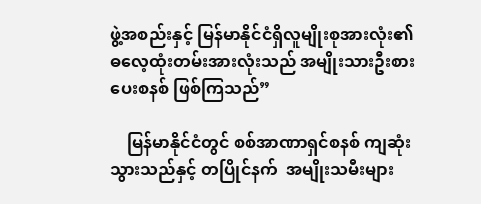ဖွဲ့အစည်းနှင့် မြန်မာနိုင်ငံရှိလူမျိုးစုအားလုံး၏ ဓလေ့ထုံးတမ်းအားလုံးသည် အမျိုးသားဦးစားပေးစနစ် ဖြစ်ကြသည်”

    မြန်မာနိုင်ငံတွင် စစ်အာဏာရှင်စနစ် ကျဆုံးသွားသည်နှင့် တပြိုင်နက်  အမျိုးသမီးများ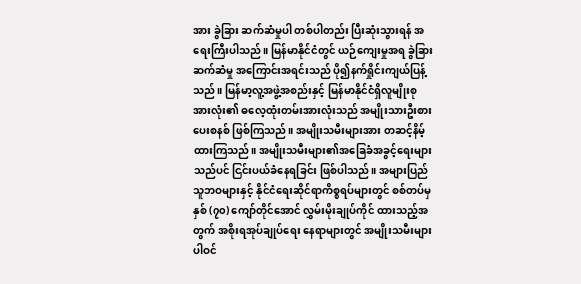အား ခွဲခြား ဆက်ဆံမှုပါ တစ်ပါတည်း ပြီးဆုံးသွားရန် အရေးကြီးပါသည်။ မြန်မာနိုင်ငံတွင် ယဉ်ကျေးမှုအရ ခွဲခြားဆက်ဆံမှု အကြောင်းအရင်းသည် ပို၍နက်ရှိုင်းကျယ်ပြန့်သည်။ မြန်မာ့လူ့အဖွဲ့အစည်းနှင့် မြန်မာနိုင်ငံရှိလူမျိုးစုအားလုံး၏ ဓလေ့ထုံးတမ်းအားလုံးသည် အမျိုးသားဦးစားပေးစနစ် ဖြစ်ကြသည်။ အမျိုးသမီးများအား တဆင့်နိမ့် ထားကြသည်။ အမျိုးသမီးများ၏အခြေခံအခွင့်ရေးများသည်ပင် ငြင်းပယ်ခံနေရခြင်း ဖြစ်ပါသည်။ အများပြည်သူဘဝများနှင့် နိုင်ငံရေးဆိုင်ရာကိစ္စရပ်များတွင် စစ်တပ်မှ နှစ် (၇၀) ကျော်တိုင်အောင် လွှမ်းမိုးချုပ်ကိုင် ထားသည့်အတွက် အစိုးရအုပ်ချုပ်ရေး နေရာများတွင် အမျိုးသမီးများ ပါဝင်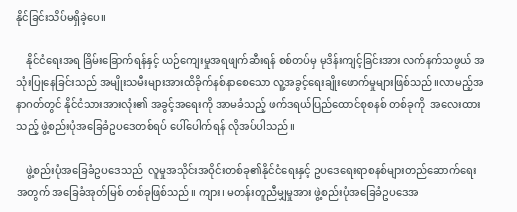နိုင်ခြင်းသိပ်မရှိခဲ့ပေ။

    နိုင်ငံရေးအရ ခြိမ်းခြောက်ရန်နှင့် ယဉ်ကျေးမှုအရဖျက်ဆီးရန် စစ်တပ်မှ မုဒိန်းကျင့်ခြင်းအား လက်နက်သဖွယ် အသုံးပြုနေခြင်းသည် အမျိုးသမီးများအားထိခိုက်နစ်နာစေသော လူ့အခွင့်ရေးချိုးဖောက်မှုများဖြစ်သည်။လာမည့်အနာဂတ်တွင် နိုင်ငံသားအားလုံး၏ အခွင့်အရေးကို အာမခံသည့် ဖက်ဒရယ်ပြည်ထောင်စုစနစ် တစ်ခုကို  အလေးထားသည့် ဖွဲ့စည်းပုံအခြေခံဥပဒေတစ်ရပ် ပေါ်ပေါက်ရန် လိုအပ်ပါသည်။

    ဖွဲ့စည်းပုံအခြေခံဥပဒေသည်  လူမှုအသိုင်းအဝိုင်းတစ်ခု၏နိုင်ငံရေးနှင့် ဥပဒေရေးရာစနစ်များတည်ဆောက်ရေးအတွက် အခြေခံအုတ်မြစ် တစ်ခုဖြစ်သည်။ ကျား၊ မတန်းတူညီမျှမှုအား ဖွဲ့စည်းပုံအခြေခံဥပဒေအ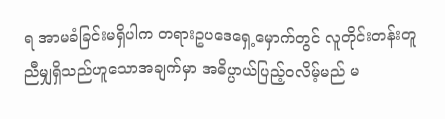ရ အာမခံခြင်းမရှိပါက တရားဥပဒေရှေ့မှောက်တွင် လူတိုင်းတန်းတူညီမျှရှိသည်ဟူသောအချက်မှာ အဓိပ္ပာယ်ပြည့်ဝလိမ့်မည် မ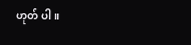ဟုတ် ပါ။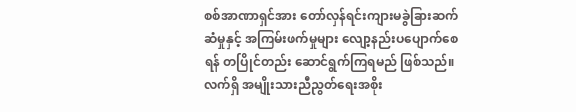စစ်အာဏာရှင်အား တော်လှန်ရင်းကျားမခွဲခြားဆက်ဆံမှုနှင့် အကြမ်းဖက်မှုများ လျော့နည်းပပျောက်စေရန် တပြိုင်တည်း ဆောင်ရွက်ကြရမည် ဖြစ်သည်။ လက်ရှိ အမျိုးသားညီညွတ်ရေးအစိုး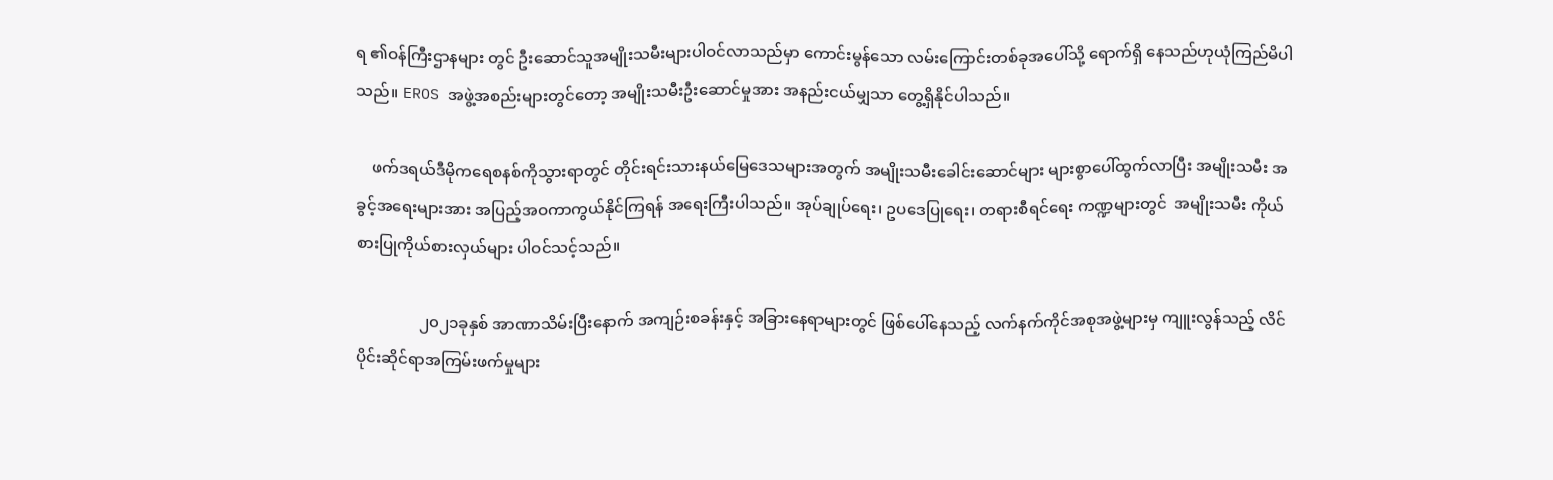ရ ၏ဝန်ကြီးဌာနများ တွင် ဦးဆောင်သူအမျိုးသမီးများပါဝင်လာသည်မှာ ကောင်းမွန်သော လမ်းကြောင်းတစ်ခုအပေါ်သို့ ရောက်ရှိ နေသည်ဟုယုံကြည်မိပါသည်။ EROS အဖွဲ့အစည်းများတွင်တော့ အမျိုးသမီးဦးဆောင်မှုအား အနည်းငယ်မျှသာ တွေ့ရှိနိုင်ပါသည်။

    ဖက်ဒရယ်ဒီမိုကရေစနစ်ကိုသွားရာတွင် တိုင်းရင်းသားနယ်မြေဒေသများအတွက် အမျိုးသမီးခေါင်းဆောင်များ များစွာပေါ်ထွက်လာပြီး အမျိုးသမီး အခွင့်အရေးများအား အပြည့်အဝကာကွယ်နိုင်ကြရန် အ‌ရေးကြီးပါသည်။ အုပ်ချုပ်ရေး၊ ဥပဒေပြုရေး၊ တရားစီရင်ရေး ကဏ္ဍများတွင်  အမျိုးသမီး ကိုယ်စားပြုကိုယ်စားလှယ်များ ပါဝင်သင့်သည်။

                ၂၀၂၁ခုနှစ် အာဏာသိမ်းပြီးနောက် အကျဉ်းစခန်းနှင့် အခြားနေရာများတွင် ဖြစ်ပေါ်နေသည့် လက်နက်ကိုင်အစုအဖွဲ့များမှ ကျူးလွန်သည့် လိင်ပိုင်းဆိုင်ရာအကြမ်းဖက်မှုများ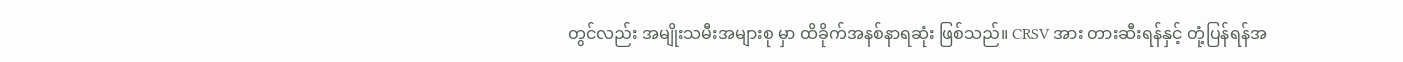တွင်လည်း အမျိုးသမီးအများစု မှာ ထိခိုက်အနစ်နာရဆုံး ဖြစ်သည်။ CRSV အား တားဆီးရန်နှင့် တုံ့ပြန်ရန်အ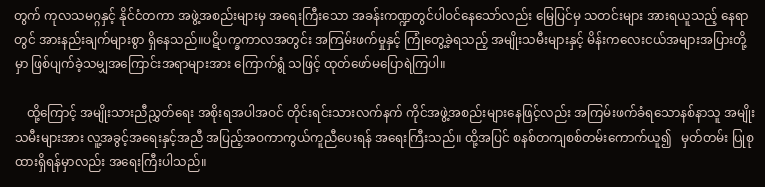တွက် ကုလသမဂ္ဂနှင့် နိုင်ငံတကာ အဖွဲ့အစည်းများမှ အရေးကြီးသော အခန်းကဏ္ဍတွင်ပါဝင်နေသော်လည်း မြေပြင်မှ သတင်းများ အားရယူသည့် နေရာတွင် အားနည်းချက်များစွာ ရှိနေသည်။ပဋိပက္ခကာလအတွင်း အကြမ်းဖက်မှုနှင့် ကြုံတွေ့ခဲ့ရသည့် အမျိုးသမီးများနှင့် မိန်းကလေးငယ်အများအပြားတို့မှာ ဖြစ်ပျက်ခဲ့သမျှအကြောင်းအရာများအား ကြောက်ရွံ သဖြင့် ထုတ်ဖော်မပြောရဲကြပါ။

    ထို့ကြောင့် အမျိုးသားညီညွှတ်ရေး အစိုးရအပါအဝင် တိုင်းရင်းသားလက်နက် ကိုင်အဖွဲ့အစည်းများနေဖြင့်လည်း အကြမ်းဖက်ခံရသောနစ်နာသူ အမျိုးသမီးများအား လူ့အခွင့်အရေးနှင့်အညီ အပြည့်အဝကာကွယ်ကူညီပေးရန် အရေးကြီးသည်။ ထို့အပြင် စနစ်တကျစစ်တမ်းကောက်ယူ၍   မှတ်တမ်း ပြုစုထားရှိရန်မှာလည်း အရေးကြီးပါသည်။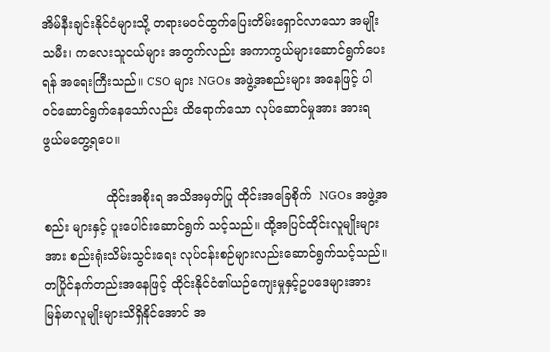အိမ်နီးချင်းနိုင်ငံများသို့ တရားမဝင်ထွက်ပြေးတိမ်းရှောင်လာသော အမျိုးသမီး၊ ကလေးသူငယ်များ အတွက်လည်း အကာကွယ်များဆောင်ရွက်ပေးရန် အ‌ရေးကြီးသည်။ CSO များ NGOs အဖွဲ့အစည်းများ အနေဖြင့် ပါဝင်ဆောင်ရွက်နေသော်လည်း ထိရောက်သော လုပ်ဆောင်မှုအား အားရဖွယ်မတွေ့ရပေ။

                ထိုင်းအစိုးရ အသိအမှတ်ပြု ထိုင်းအခြေစိုက်  NGOs အဖွဲ့အစည်း များနှင့် ပူးပေါင်းဆောင်ရွက် သင့်သည်။ ထို့အပြင်ထိုင်းလူမျိုးများအား စည်းရုံးသိမ်းသွင်းရေး လုပ်ငန်းစဉ်များလည်းဆောင်ရွက်သင့်သည်။ တပြိုင်နက်တည်းအနေဖြင့် ထိုင်းနိုင်ငံ၏ယဉ်ကျေးမှုနှင့်ဥပဒေများအား မြန်မာလူမျိုးများသိရှိနိုင်အောင် အ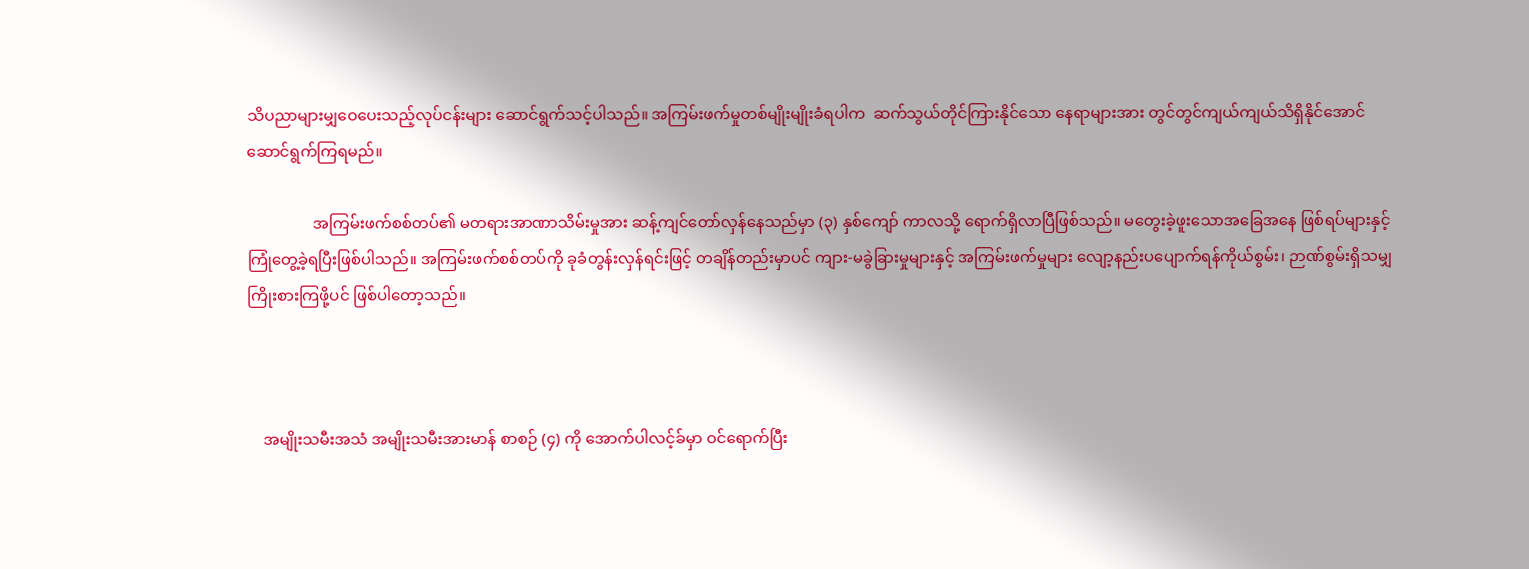သိပညာများမျှဝေပေးသည့်လုပ်ငန်းများ ဆောင်ရွက်သင့်ပါသည်။ အကြမ်းဖက်မှုတစ်မျိုးမျိုးခံရပါက  ဆက်သွယ်တိုင်ကြားနိုင်သော နေရာများအား တွင်တွင်ကျယ်ကျယ်သိရှိနိုင်အောင် ဆောင်ရွက်ကြရမည်။

                 အကြမ်းဖက်စစ်တပ်၏ မတရားအာဏာသိမ်းမှုအား ဆန့်ကျင်တော်လှန်နေသည်မှာ (၃) နှစ်ကျော် ကာလသို့ ရောက်ရှိလာပြီဖြစ်သည်။ မတွေးခဲ့ဖူးသောအခြေအနေ ဖြစ်ရပ်များနှင့် ကြုံတွေ့ခဲ့ရပြီးဖြစ်ပါသည်။ အကြမ်းဖက်စစ်တပ်ကို ခုခံတွန်းလှန်ရင်းဖြင့် တချိန်တည်းမှာပင် ကျား-မခွဲခြားမှုများနှင့် အကြမ်းဖက်မှုများ လျော့နည်းပပျောက်ရန်ကိုယ်စွမ်း၊ ဉာဏ်စွမ်းရှိသမျှ ကြိုးစားကြဖို့ပင် ဖြစ်ပါတော့သည်။



    အမျိုးသမီးအသံ အမျိုးသမီးအားမာန် စာစဉ် (၄) ကို အောက်ပါလင့်ခ်မှာ ဝင်ရောက်ပြီး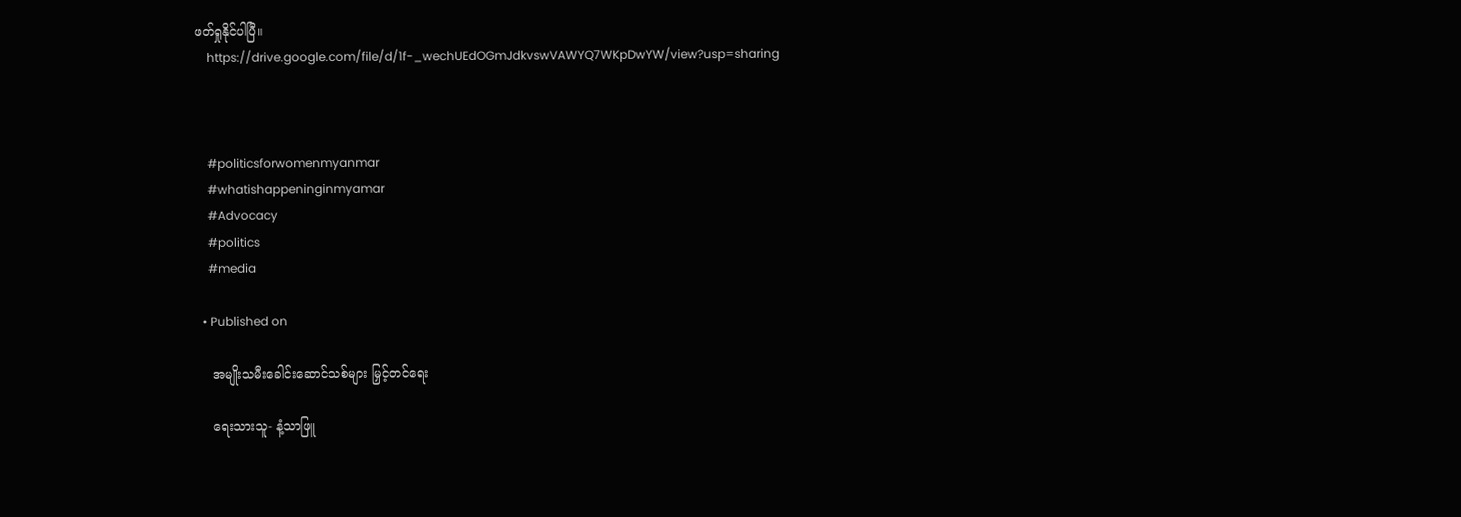ဖတ်ရှုနိုင်ပါပြီ။
    https://drive.google.com/file/d/1f-_wechUEdOGmJdkvswVAWYQ7WKpDwYW/view?usp=sharing



    #politicsforwomenmyanmar
    #whatishappeninginmyamar
    #Advocacy
    #politics
    #media

  • Published on

    အမျိုးသမီးခေါင်းဆောင်သစ်များ မြှင့်တင်ရေး

    ရေးသားသူ- နံ့သာဖြူ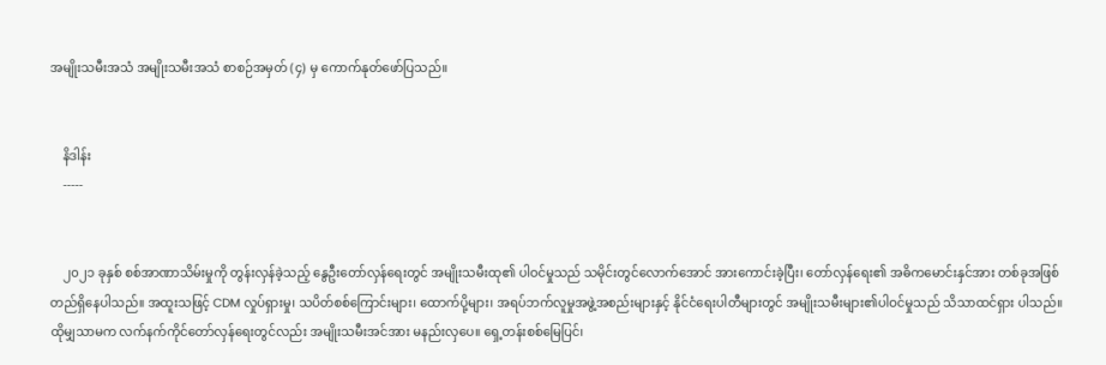အမျိုးသမီးအသံ အမျိုးသမီးအသံ စာစဉ်အမှတ် (၄) မှ ကောက်နုတ်ဖော်ပြသည်။


    နိဒါန်း
    -----


    ၂၀၂၁ ခုနှစ် စစ်အာဏာသိမ်းမှုကို တွန်းလှန်ခဲ့သည့် နွေဦးတော်လှန်ရေးတွင် အမျိုးသမီးထု၏ ပါဝင်မှုသည် သမိုင်းတွင်လောက်အောင် အားကောင်းခဲ့ပြီး၊ တော်လှန်ရေး၏ အဓိကမောင်းနှင်အား တစ်ခုအဖြစ် တည်ရှိနေပါသည်။ အထူးသဖြင့် CDM လှုပ်ရှားမှု၊ သပိတ်စစ်ကြောင်းများ၊ ထောက်ပို့များ၊ အရပ်ဘက်လူမှုအဖွဲ့အစည်းများနှင့် နိုင်ငံရေးပါတီများတွင် အမျိုးသမီးများ၏ပါဝင်မှုသည် သိသာထင်ရှား ပါသည်။ ထိုမျှသာမက လက်နက်ကိုင်တော်လှန်ရေးတွင်လည်း အမျိုးသမီးအင်အား မနည်းလှပေ။ ရှေ့တန်းစစ်မြေပြင်၊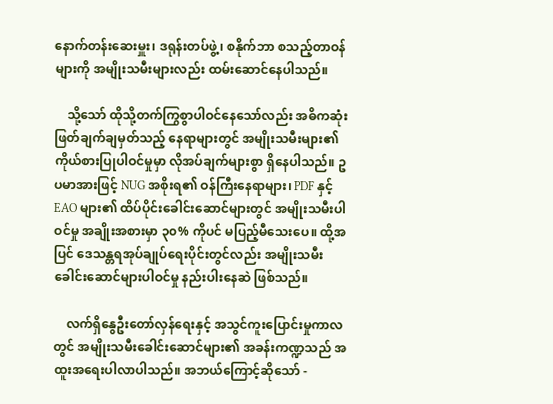နောက်တန်းဆေးမှူး၊ ဒရုန်းတပ်ဖွဲ့၊ စနိုက်ဘာ စသည့်တာဝန်များကို အမျိုးသမီးများလည်း ထမ်းဆောင်နေပါသည်။

    သို့သော် ထိုသို့တက်ကြွစွာပါဝင်နေသော်လည်း အဓိကဆုံးဖြတ်ချက်ချမှတ်သည့် နေရာများတွင် အမျိုးသမီးများ၏ ကိုယ်စားပြုပါဝင်မှုမှာ လိုအပ်ချက်များစွာ ရှိနေပါသည်။ ဥပမာအားဖြင့် NUG အစိုးရ၏ ဝန်ကြီးနေရာများ၊ PDF နှင့် EAO များ၏ ထိပ်ပိုင်းခေါင်းဆောင်များတွင် အမျိုးသမီးပါဝင်မှု အချိုးအစားမှာ ၃၀% ကိုပင် မပြည့်မီသေးပေ။ ထို့အပြင် ဒေသန္တရအုပ်ချုပ်ရေးပိုင်းတွင်လည်း အမျိုးသမီးခေါင်းဆောင်များပါဝင်မှု နည်းပါးနေဆဲ ဖြစ်သည်။

    လက်ရှိနွေဦးတော်လှန်ရေးနှင့် အသွင်ကူးပြောင်းမှုကာလတွင် အမျိုးသမီးခေါင်းဆောင်များ၏ အခန်းကဏ္ဍသည် အထူးအရေးပါလာပါသည်။ အဘယ်ကြောင့်ဆိုသော် -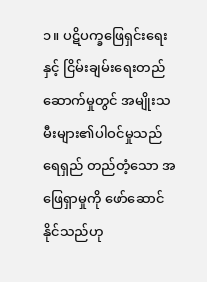၁။ ပဋိပက္ခဖြေရှင်းရေးနှင့် ငြိမ်းချမ်းရေးတည်ဆောက်မှုတွင် အမျိုးသမီးများ၏ပါဝင်မှုသည် ရေရှည် တည်တံ့သော အဖြေရှာမှုကို ဖော်ဆောင်နိုင်သည်ဟု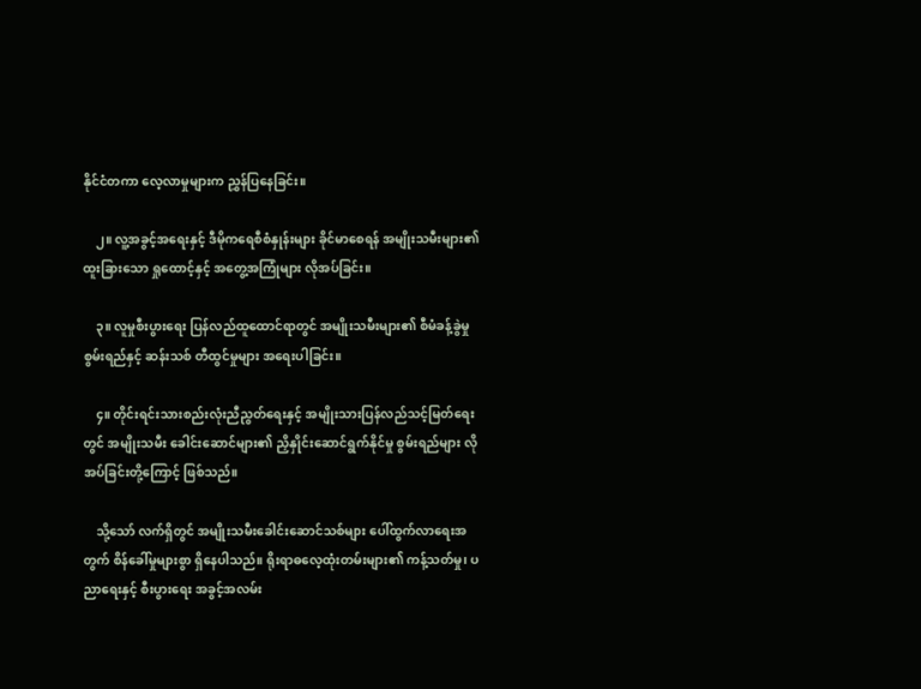နိုင်ငံတကာ လေ့လာမှုများက ညွှန်ပြနေခြင်း။

    ၂။ လူ့အခွင့်အရေးနှင့် ဒီမိုကရေစီစံနှုန်းများ ခိုင်မာစေရန် အမျိုးသမီးများ၏ ထူးခြားသော ရှုထောင့်နှင့် အတွေ့အကြုံများ လိုအပ်ခြင်း။

    ၃။ လူမှုစီးပွားရေး ပြန်လည်ထူထောင်ရာတွင် အမျိုးသမီးများ၏ စီမံခန့်ခွဲမှုစွမ်းရည်နှင့် ဆန်းသစ် တီထွင်မှုများ အရေးပါခြင်း။

    ၄။ တိုင်းရင်းသားစည်းလုံးညီညွတ်ရေးနှင့် အမျိုးသားပြန်လည်သင့်မြတ်ရေးတွင် အမျိုးသမီး ခေါင်းဆောင်များ၏ ညှိနှိုင်းဆောင်ရွက်နိုင်မှု စွမ်းရည်များ လိုအပ်ခြင်းတို့ကြောင့် ဖြစ်သည်။

    သို့သော် လက်ရှိတွင် အမျိုးသမီးခေါင်းဆောင်သစ်များ ပေါ်ထွက်လာရေးအတွက် စိန်ခေါ်မှုများစွာ ရှိနေပါသည်။ ရိုးရာဓလေ့ထုံးတမ်းများ၏ ကန့်သတ်မှု၊ ပညာရေးနှင့် စီးပွားရေး အခွင့်အလမ်း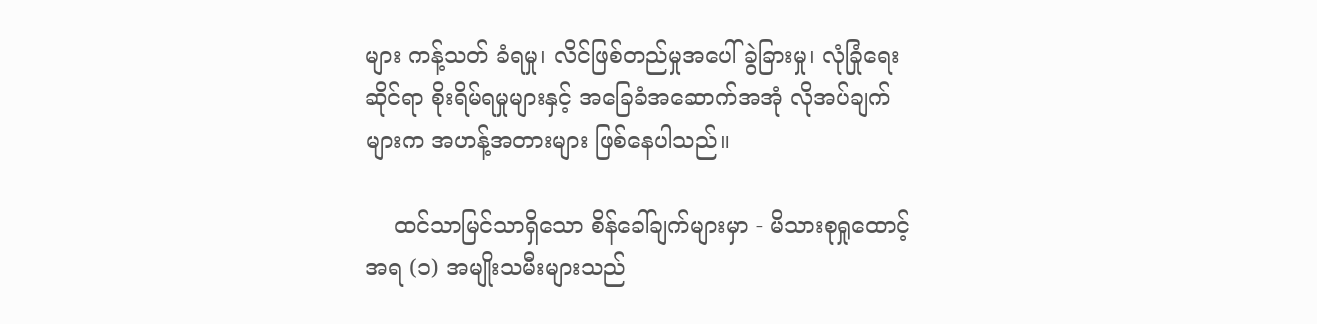များ ကန့်သတ် ခံရမှု၊ လိင်ဖြစ်တည်မှုအပေါ် ခွဲခြားမှု၊ လုံခြုံရေးဆိုင်ရာ စိုးရိမ်ရမှုများနှင့် အခြေခံအဆောက်အအုံ လိုအပ်ချက် များက အဟန့်အတားများ ဖြစ်နေပါသည်။

    ထင်သာမြင်သာရှိသော စိန်ခေါ်ချက်များမှာ - မိသားစုရှုထောင့်အရ (၁) အမျိုးသမီးများသည်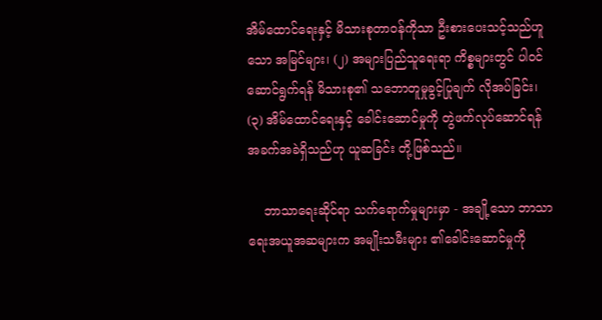အိမ်ထောင်ရေးနှင့် မိသားစုတာဝန်ကိုသာ ဦးစားပေးသင့်သည်ဟူသော အမြင်များ၊ (၂) အများပြည်သူရေးရာ ကိစ္စများတွင် ပါဝင်ဆောင်ရွက်ရန် မိသားစု၏ သဘောတူမှုခွင့်ပြုချက် လိုအပ်ခြင်း၊ (၃) အိမ်ထောင်ရေးနှင့် ခေါင်းဆောင်မှုကို တွဲဖက်လုပ်ဆောင်ရန် အခက်အခဲရှိသည်ဟု ယူဆခြင်း တို့ဖြစ်သည်။

    ဘာသာရေးဆိုင်ရာ သက်ရောက်မှုများမှာ - အချို့သော ဘာသာရေးအယူအဆများက အမျိုးသမီးများ ၏ခေါင်းဆောင်မှုကို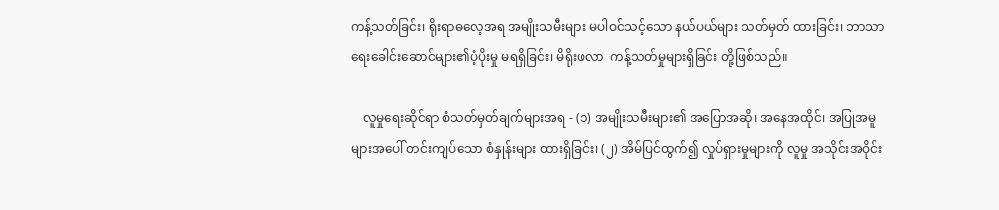ကန့်သတ်ခြင်း၊ ရိုးရာဓလေ့အရ အမျိုးသမီးများ မပါဝင်သင့်သော နယ်ပယ်များ သတ်မှတ် ထားခြင်း၊ ဘာသာရေးခေါင်းဆောင်များ၏ပံ့ပိုးမှု မရရှိခြင်း၊ မိရိုးဖလာ  ကန့်သတ်မှုများရှိခြင်း တို့ဖြစ်သည်။

    လူမှုရေးဆိုင်ရာ စံသတ်မှတ်ချက်များအရ - (၁) အမျိုးသမီးများ၏ အပြောအဆို၊ အနေအထိုင်၊ အပြုအမူများအပေါ် တင်းကျပ်သော စံနှုန်းများ ထားရှိခြင်း၊ (၂) အိမ်ပြင်ထွက်၍ လှုပ်ရှားမှုများကို လူမှု အသိုင်းအဝိုင်း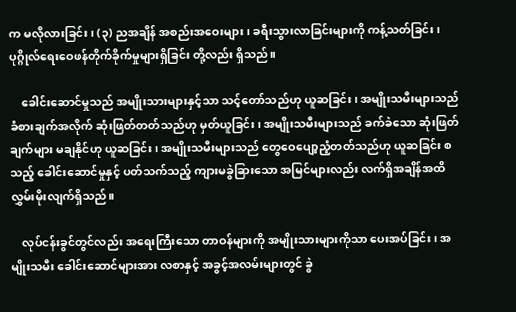က မလိုလားခြင်း၊ (၃) ညအချိန် အစည်းအဝေးများ၊ ခရီးသွားလာခြင်းများကို ကန့်သတ်ခြင်း၊ ပုဂ္ဂိုလ်ရေးဝေဖန်တိုက်ခိုက်မှုများရှိခြင်း တို့လည်း ရှိသည်။

    ခေါင်းဆောင်မှုသည် အမျိုးသားများနှင့်သာ သင့်တော်သည်ဟု ယူဆခြင်း၊ အမျိုးသမီးများသည် ခံစားချက်အလိုက် ဆုံးဖြတ်တတ်သည်ဟု မှတ်ယူခြင်း၊ အမျိုးသမီးများသည် ခက်ခဲသော ဆုံးဖြတ်ချက်များ မချနိုင်ဟု ယူဆခြင်း၊ အမျိုးသမီးများသည် တွေဝေပျော့ညံ့တတ်သည်ဟု ယူဆခြင်း စသည့် ခေါင်းဆောင်မှုနှင့် ပတ်သက်သည့် ကျားမခွဲခြားသော အမြင်များလည်း လက်ရှိအချိန်အထိ လွှမ်းမိုးလျက်ရှိသည်။

    လုပ်ငန်းခွင်တွင်လည်း အရေးကြီးသော တာဝန်များကို အမျိုးသားများကိုသာ ပေးအပ်ခြင်း၊ အမျိုးသမီး ခေါင်းဆောင်များအား လစာနှင့် အခွင့်အလမ်းများတွင် ခွဲ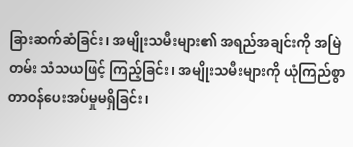ခြားဆက်ဆံခြင်း၊ အမျိုးသမီးများ၏ အရည်အချင်းကို အမြဲတမ်း သံသယဖြင့် ကြည့်ခြင်း၊ အမျိုးသမီးများကို ယုံကြည်စွာတာဝန်ပေးအပ်မှုမရှိခြင်း၊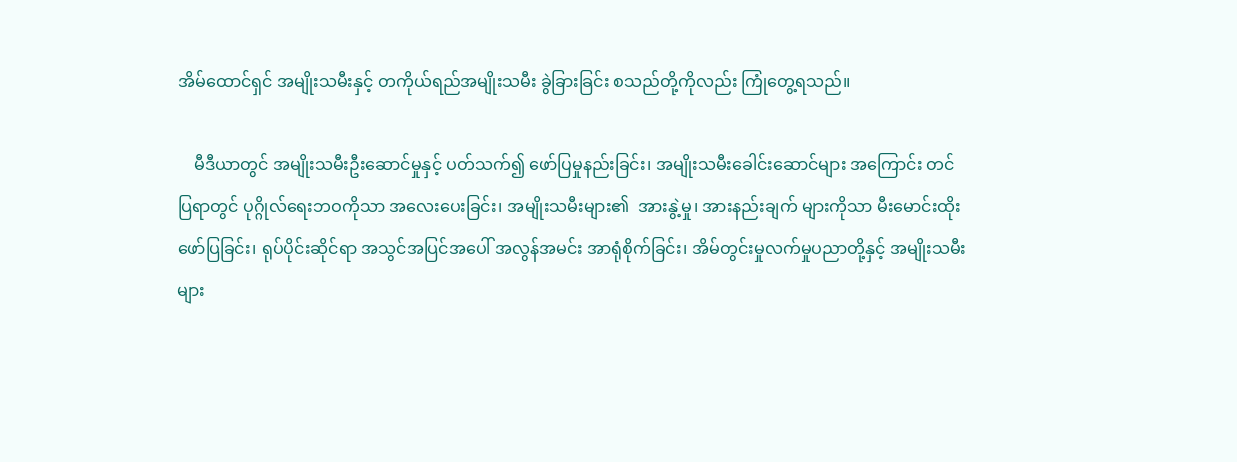အိမ်ထောင်ရှင် အမျိုးသမီးနှင့် တကိုယ်ရည်အမျိုးသမီး ခွဲခြားခြင်း စသည်တို့ကိုလည်း ကြုံတွေ့ရသည်။

    မီဒီယာတွင် အမျိုးသမီးဦးဆောင်မှုနှင့် ပတ်သက်၍ ဖော်ပြမှုနည်းခြင်း၊ အမျိုးသမီးခေါင်းဆောင်များ အကြောင်း တင်ပြရာတွင် ပုဂ္ဂိုလ်ရေးဘဝကိုသာ အလေးပေးခြင်း၊ အမျိုးသမီးများ၏  အားနွဲ့မှု၊ အားနည်းချက် များကိုသာ မီးမောင်းထိုးဖော်ပြခြင်း၊ ရုပ်ပိုင်းဆိုင်ရာ အသွင်အပြင်အပေါ် အလွန်အမင်း အာရုံစိုက်ခြင်း၊ အိမ်တွင်းမှုလက်မှုပညာတို့နှင့် အမျိုးသမီးများ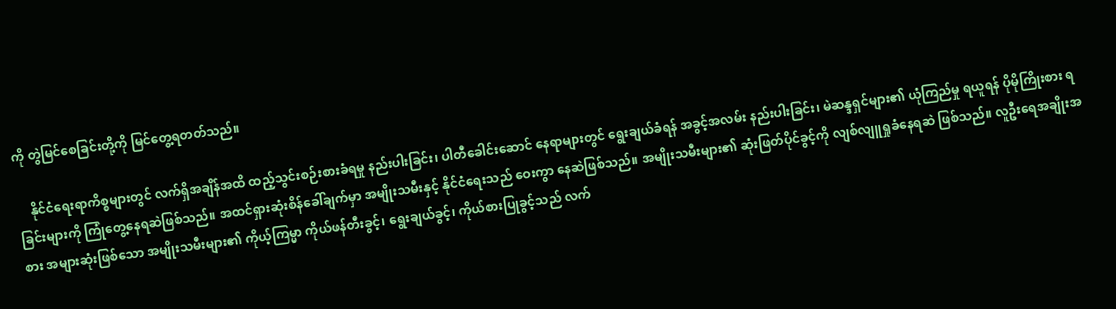ကို တွဲမြင်စေခြင်းတို့ကို မြင်တွေ့ရတတ်သည်။

    နိုင်ငံရေးရာကိစ္စများတွင် လက်ရှိအချိန်အထိ ထည့်သွင်းစဉ်းစားခံရမှု နည်းပါးခြင်း၊ ပါတီခေါင်းဆောင် နေရာများတွင် ရွေးချယ်ခံရန် အခွင့်အလမ်း နည်းပါးခြင်း၊ မဲဆန္ဒရှင်များ၏ ယုံကြည်မှု ရယူရန် ပိုမိုကြိုးစား ရခြင်းများကို ကြုံတွေ့နေရဆဲဖြစ်သည်။ အထင်ရှားဆုံးစိန်ခေါ်ချက်မှာ အမျိုးသမီးနှင့် နိုင်ငံရေးသည် ဝေးကွာ နေဆဲဖြစ်သည်။ အမျိုးသမီးများ၏ ဆုံးဖြတ်ပိုင်ခွင့်ကို လျစ်လျူရှုခံနေရဆဲ ဖြစ်သည်။ လူဦးရေအချိုးအစား အများဆုံးဖြစ်သော အမျိုးသမီးများ၏ ကိုယ့်ကြမ္မာ ကိုယ်ဖန်တီးခွင့်၊ ရွေးချယ်ခွင့်၊ ကိုယ်စားပြုခွင့်သည် လက်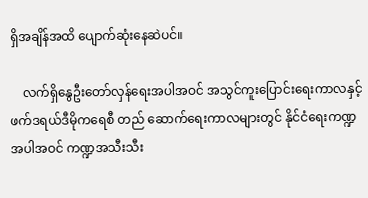ရှိအချိန်အထိ ပျောက်ဆုံးနေဆဲပင်။

    လက်ရှိနွေဦးတော်လှန်ရေးအပါအဝင် အသွင်ကူးပြောင်းရေးကာလနှင့် ဖက်ဒရယ်ဒီမိုကရေစီ တည် ဆောက်ရေးကာလများတွင် နိုင်ငံရေးကဏ္ဍအပါအဝင် ကဏ္ဍအသီးသီး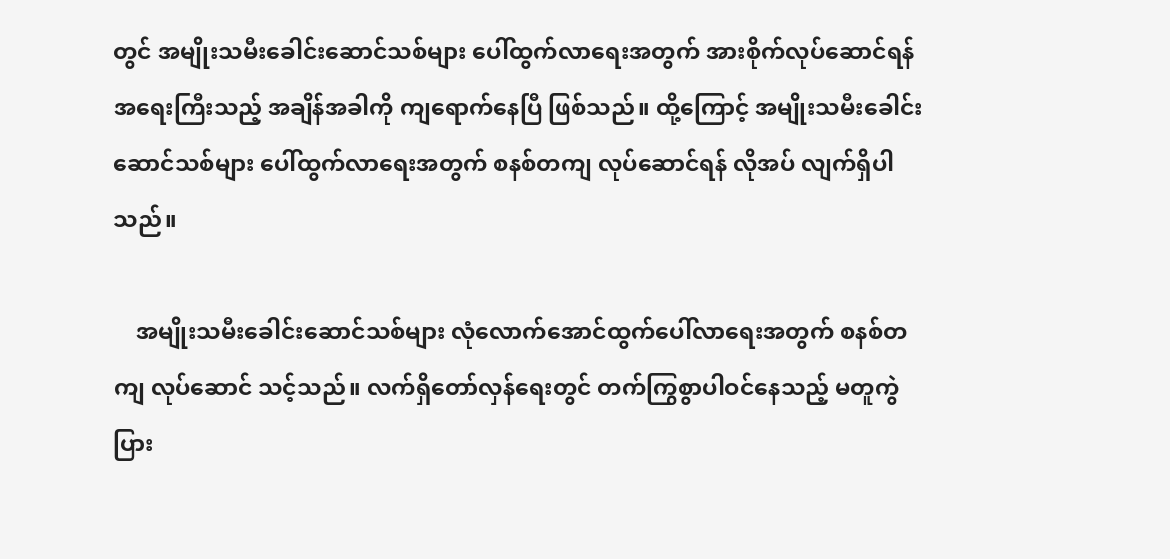တွင် အမျိုးသမီးခေါင်းဆောင်သစ်များ ပေါ်ထွက်လာရေးအတွက် အားစိုက်လုပ်ဆောင်ရန် အရေးကြီးသည့် အချိန်အခါကို ကျရောက်နေပြီ ဖြစ်သည်။ ထို့ကြောင့် အမျိုးသမီးခေါင်းဆောင်သစ်များ ပေါ်ထွက်လာရေးအတွက် စနစ်တကျ လုပ်ဆောင်ရန် လိုအပ် လျက်ရှိပါသည်။

    အမျိုးသမီးခေါင်းဆောင်သစ်များ လုံလောက်အောင်ထွက်ပေါ်လာရေးအတွက် စနစ်တကျ လုပ်ဆောင် သင့်သည်။ လက်ရှိတော်လှန်ရေးတွင် တက်ကြွစွာပါဝင်နေသည့် မတူကွဲပြား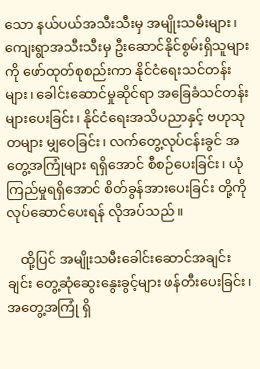သော နယ်ပယ်အသီးသီးမှ အမျိုးသမီးများ၊ ကျေးရွာအသီးသီးမှ ဦးဆောင်နိုင်စွမ်းရှိသူများကို ဖော်ထုတ်စုစည်းကာ နိုင်ငံရေးသင်တန်းများ၊ ခေါင်းဆောင်မှုဆိုင်ရာ အခြေခံသင်တန်းများပေးခြင်း၊ နိုင်ငံရေးအသိပညာနှင့် ဗဟုသုတများ မျှဝေခြင်း၊ လက်တွေ့လုပ်ငန်းခွင် အတွေ့အကြုံများ ရရှိအောင် စီစဉ်ပေးခြင်း၊ ယုံကြည်မှုရရှိအောင် စိတ်ခွန်အားပေးခြင်း တို့ကို လုပ်ဆောင်ပေးရန် လိုအပ်သည်။

    ထို့ပြင် အမျိုးသမီးခေါင်းဆောင်အချင်းချင်း တွေ့ဆုံဆွေးနွေးခွင့်များ ဖန်တီးပေးခြင်း၊ အတွေ့အကြုံ ရှိ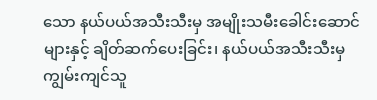သော နယ်ပယ်အသီးသီးမှ အမျိုးသမီးခေါင်းဆောင်များနှင့် ချိတ်ဆက်ပေးခြင်း၊ နယ်ပယ်အသီးသီးမှ ကျွမ်းကျင်သူ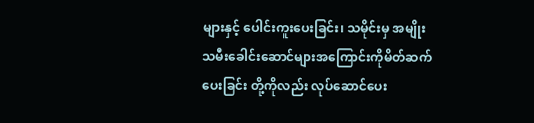များနှင့် ပေါင်းကူးပေးခြင်း၊ သမိုင်းမှ အမျိုးသမီးခေါင်းဆောင်များအကြောင်းကိုမိတ်ဆက်ပေးခြင်း တို့ကိုလည်း လုပ်ဆောင်ပေး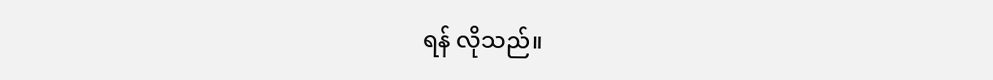ရန် လိုသည်။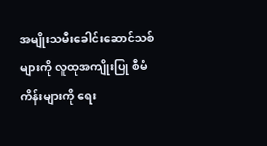အမျိုးသမီးခေါင်းဆောင်သစ်များကို လူထုအကျိုးပြု စီမံကိန်းများကို ရေး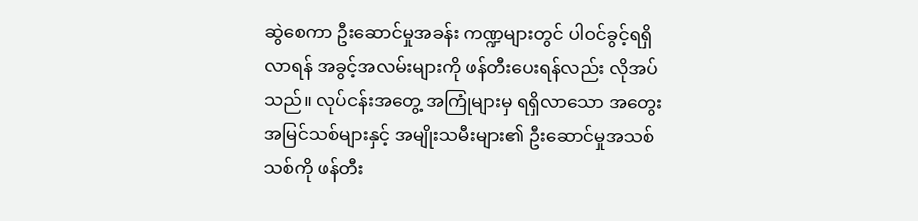ဆွဲစေကာ ဦးဆောင်မှုအခန်း ကဏ္ဍများတွင် ပါဝင်ခွင့်ရရှိလာရန် အခွင့်အလမ်းများကို ဖန်တီးပေးရန်လည်း လိုအပ်သည်။ လုပ်ငန်းအတွေ့ အကြုံများမှ ရရှိလာသော အတွေးအမြင်သစ်များနှင့် အမျိုးသမီးများ၏ ဦးဆောင်မှုအသစ်သစ်ကို ဖန်တီး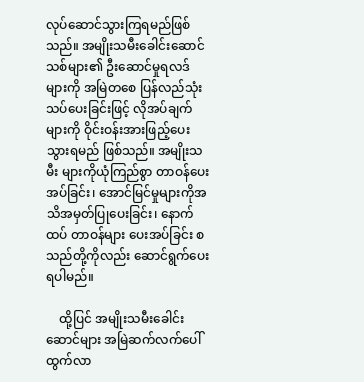လုပ်ဆောင်သွားကြရမည်ဖြစ်သည်။ အမျိုးသမီးခေါင်းဆောင်သစ်များ၏ ဦးဆောင်မှုရလဒ်များကို အမြဲတစေ ပြန်လည်သုံးသပ်ပေးခြင်းဖြင့် လိုအပ်ချက်များကို ဝိုင်းဝန်းအားဖြည့်ပေးသွားရမည် ဖြစ်သည်။ အမျိုးသမီး များကိုယုံကြည်စွာ တာဝန်ပေးအပ်ခြင်း၊ အောင်မြင်မှုများကိုအသိအမှတ်ပြုပေးခြင်း၊ နောက်ထပ် တာဝန်များ ပေးအပ်ခြင်း စသည်တို့ကိုလည်း ဆောင်ရွက်ပေးရပါမည်။

    ထို့ပြင် အမျိုးသမီးခေါင်းဆောင်များ အမြဲဆက်လက်ပေါ်ထွက်လာ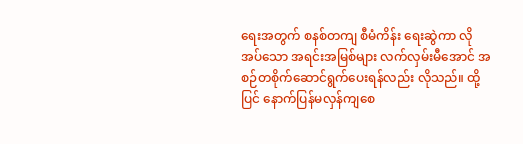ရေးအတွက် စနစ်တကျ စီမံကိန်း ရေးဆွဲကာ လိုအပ်သော အရင်းအမြစ်များ လက်လှမ်းမီအောင် အစဉ်တစိုက်ဆောင်ရွက်ပေးရန်လည်း လိုသည်။ ထို့ပြင် နောက်ပြန်မလှန်ကျစေ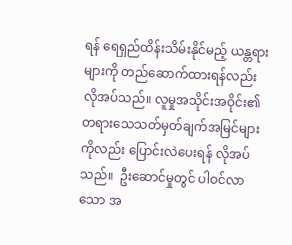ရန် ရေရှည်ထိန်းသိမ်းနိုင်မည့် ယန္တရားများကို တည်ဆောက်ထားရန်လည်း လိုအပ်သည်။ လူမှုအသိုင်းအဝိုင်း၏ တရားသေသတ်မှတ်ချက်အမြင်များကိုလည်း ပြောင်းလဲပေးရန် လိုအပ်သည်။  ဦးဆောင်မှုတွင် ပါဝင်လာသော အ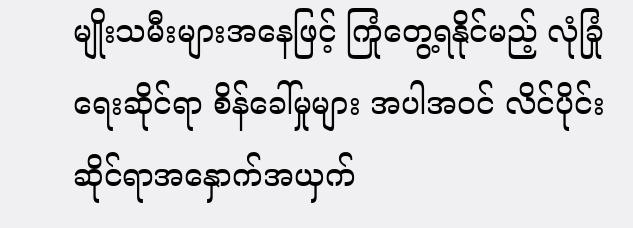မျိုးသမီးများအနေဖြင့် ကြုံတွေ့ရနိုင်မည့် လုံခြုံရေးဆိုင်ရာ စိန်ခေါ်မှုများ အပါအဝင် လိင်ပိုင်းဆိုင်ရာအနှောက်အယှက်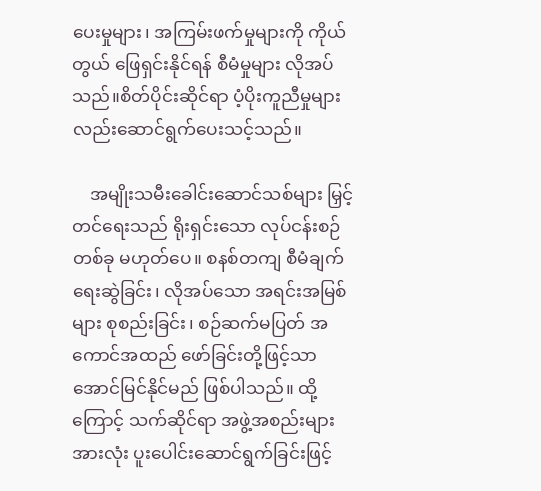ပေးမှုများ၊ အကြမ်းဖက်မှုများကို ကိုယ်တွယ် ဖြေရှင်းနိုင်ရန် စီမံမှုများ လိုအပ်သည်။စိတ်ပိုင်းဆိုင်ရာ ပံ့ပိုးကူညီမှုများလည်းဆောင်ရွက်ပေးသင့်သည်။

    အမျိုးသမီးခေါင်းဆောင်သစ်များ မြှင့်တင်ရေးသည် ရိုးရှင်းသော လုပ်ငန်းစဉ်တစ်ခု မဟုတ်ပေ။ စနစ်တကျ စီမံချက်ရေးဆွဲခြင်း၊ လိုအပ်သော အရင်းအမြစ်များ စုစည်းခြင်း၊ စဉ်ဆက်မပြတ် အကောင်အထည် ဖော်ခြင်းတို့ဖြင့်သာ အောင်မြင်နိုင်မည် ဖြစ်ပါသည်။ ထို့ကြောင့် သက်ဆိုင်ရာ အဖွဲ့အစည်းများအားလုံး ပူးပေါင်းဆောင်ရွက်ခြင်းဖြင့်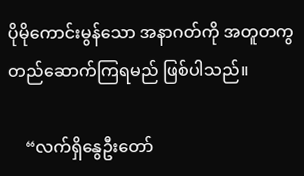ပိုမိုကောင်းမွန်သော အနာဂတ်ကို အတူတကွ တည်ဆောက်ကြရမည် ဖြစ်ပါသည်။

    “လက်ရှိနွေဦးတော်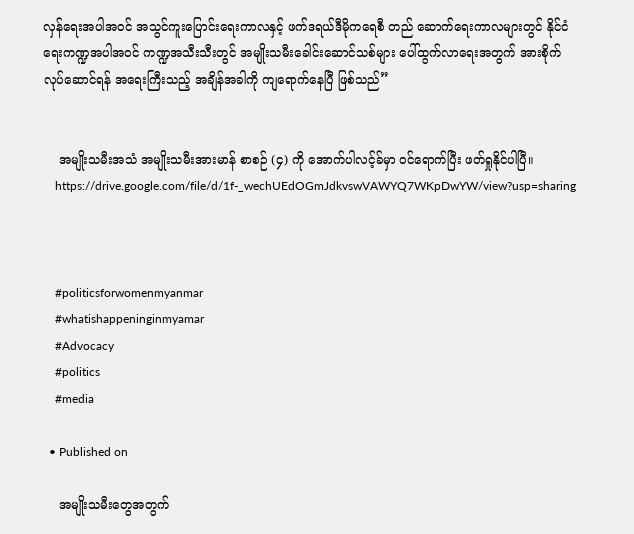လှန်ရေးအပါအဝင် အသွင်ကူးပြောင်းရေးကာလနှင့် ဖက်ဒရယ်ဒီမိုကရေစီ တည် ဆောက်ရေးကာလများတွင် နိုင်ငံရေးကဏ္ဍအပါအဝင် ကဏ္ဍအသီးသီးတွင် အမျိုးသမီးခေါင်းဆောင်သစ်များ ပေါ်ထွက်လာရေးအတွက် အားစိုက်လုပ်ဆောင်ရန် အရေးကြီးသည့် အချိန်အခါကို ကျရောက်နေပြီ ဖြစ်သည်”


    အမျိုးသမီးအသံ အမျိုးသမီးအားမာန် စာစဉ် (၄) ကို အောက်ပါလင့်ခ်မှာ ဝင်ရောက်ပြီး ဖတ်ရှုနိုင်ပါပြီ။
    https://drive.google.com/file/d/1f-_wechUEdOGmJdkvswVAWYQ7WKpDwYW/view?usp=sharing



    #politicsforwomenmyanmar
    #whatishappeninginmyamar
    #Advocacy
    #politics
    #media

  • Published on

    အမျိုးသမီးတွေအတွက်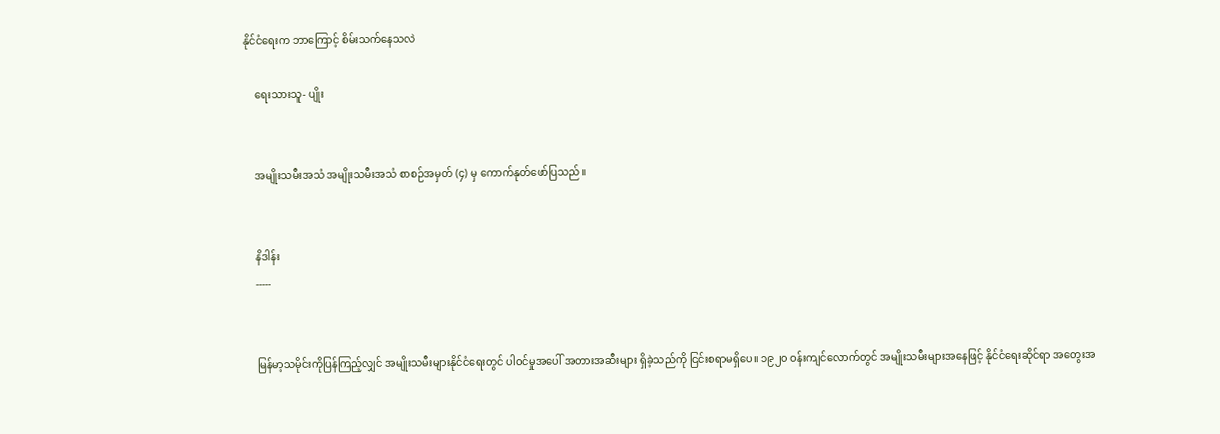နိုင်ငံရေးက ဘာကြောင့် စိမ်းသက်နေသလဲ

    ရေးသားသူ- ပျိုး


    အမျိုးသမီးအသံ အမျိုးသမီးအသံ စာစဉ်အမှတ် (၄) မှ ကောက်နုတ်ဖော်ပြသည်။


    နိဒါန်း
    -----


    မြန်မာ့သမိုင်းကိုပြန်ကြည့်လျှင် အမျိုးသမီးများနိုင်ငံရေးတွင် ပါဝင်မှုအပေါ် အတားအဆီးများ ရှိခဲ့သည်ကို ငြင်းစရာမရှိပေ။ ၁၉၂၀ ဝန်းကျင်လောက်တွင် အမျိုးသမီးများအနေဖြင့် နိုင်ငံရေးဆိုင်ရာ အတွေးအ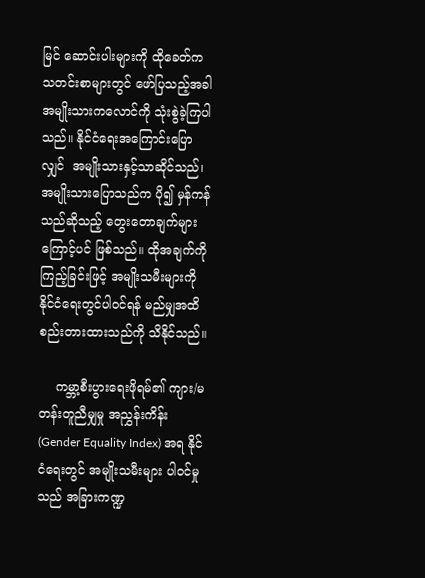မြင် ဆောင်းပါးများကို ထိုခေတ်က သတင်းစာများတွင် ဖော်ပြသည့်အခါ အမျိုးသားကလောင်ကို သုံးစွဲခဲ့ကြပါသည်။ နိုင်ငံရေးအကြောင်းပြောလျှင်  အမျိုးသားနှင့်သာဆိုင်သည်၊ အမျိုးသားပြောသည်က ပို၍ မှန်ကန်သည်ဆိုသည့် တွေးတောချက်များကြောင့်ပင် ဖြစ်သည်။ ထိုအချက်ကိုကြည့်ခြင်းဖြင့် အမျိုးသမီးများကို နိုင်ငံရေးတွင်ပါဝင်ရန် မည်မျှအထိ စည်းတားထားသည်ကို သိနိုင်သည်။

    ကမ္ဘာ့စီးပွားရေးဖိုရမ်၏ ကျား/မ တန်းတူညီမျှမှု အညွှန်းကိန်း (Gender Equality Index) အရ နိုင်ငံရေးတွင် အမျိုးသမီးများ ပါဝင်မှုသည် အခြားကဏ္ဍ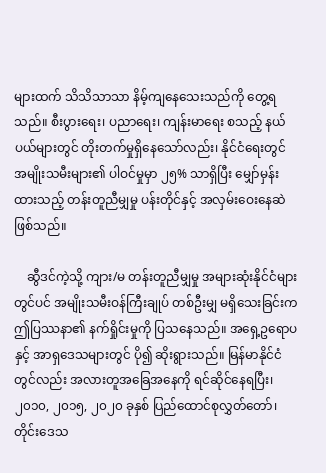များထက် သိသိသာသာ နိမ့်ကျနေသေးသည်ကို တွေ့ရသည်။ စီးပွားရေး၊ ပညာရေး၊ ကျန်းမာရေး စသည့် နယ်ပယ်များတွင် တိုးတက်မှုရှိနေသော်လည်း၊ နိုင်ငံရေးတွင် အမျိုးသမီးများ၏ ပါဝင်မှုမှာ ၂၅% သာရှိပြီး မျှော်မှန်းထားသည့် တန်းတူညီမျှမှု ပန်းတိုင်နှင့် အလှမ်းဝေးနေဆဲ ဖြစ်သည်။

    ဆွီဒင်ကဲ့သို့ ကျား/မ တန်းတူညီမျှမှု အများဆုံးနိုင်ငံများတွင်ပင် အမျိုးသမီးဝန်ကြီးချုပ် တစ်ဦးမျှ မရှိသေးခြင်းက ဤပြဿနာ၏ နက်ရှိုင်းမှုကို ပြသနေသည်။ အရှေ့ဥရောပနှင့် အာရှဒေသများတွင် ပို၍ ဆိုးရွားသည်။ မြန်မာနိုင်ငံတွင်လည်း အလားတူအခြေအနေကို ရင်ဆိုင်နေရပြီး၊ ၂၀၁၀, ၂၀၁၅, ၂၀၂၀ ခုနှစ် ပြည်ထောင်စုလွှတ်တော်၊ တိုင်းဒေသ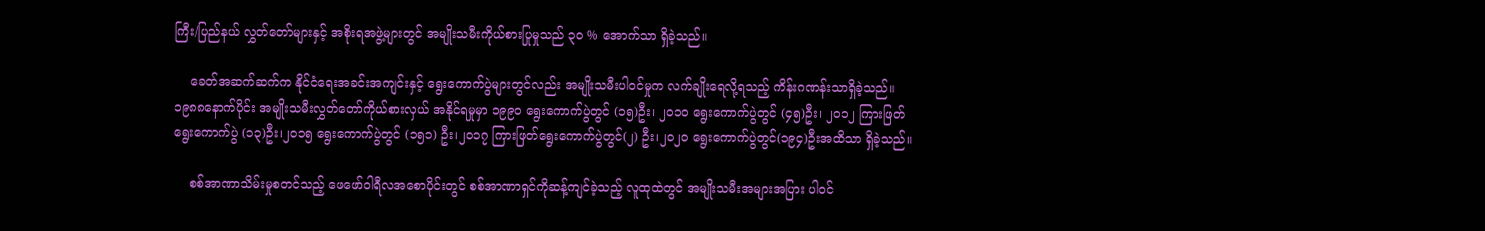ကြီး/ပြည်နယ် လွှတ်တော်များနှင့် အစိုးရအဖွဲ့များတွင် အမျိုးသမီးကိုယ်စားပြုမှုသည် ၃၀ % အောက်သာ ရှိခဲ့သည်။

    ခေတ်အဆက်ဆက်က နိုင်ငံရေးအခင်းအကျင်းနှင့် ရွေးကောက်ပွဲများတွင်လည်း အမျိုးသမီးပါဝင်မှုက လက်ချိုးရေလို့ရသည့် ကိန်းဂဏန်းသာရှိခဲ့သည်။ ၁၉၈၈နောက်ပိုင်း‌ အမျိုးသမီးလွှတ်တော်ကိုယ်စားလှယ် အနိုင်ရမှုမှာ ၁၉၉၀ ရွေးကောက်ပွဲတွင် (၁၅)ဦး၊ ၂၀၁၀ ရွေးကောက်ပွဲတွင် (၄၅)ဦး၊ ၂၀၁၂ ကြားဖြတ်ရွေးကောက်ပွဲ (၁၃)ဦး၊၂၀၁၅ ရွေးကောက်ပွဲတွင် (၁၅၁) ဦး၊၂၀၁၇ ကြားဖြတ်ရွေးကောက်ပွဲတွင်(၂) ဦး၊၂၀၂၀ ရွေးကောက်ပွဲတွင်(၁၉၄)ဦးအထိသာ ရှိခဲ့သည်။

    စစ်အာဏာသိမ်းမှုစတင်သည့် ဖေဖော်ဝါရီလအစောပိုင်းတွင် စစ်အာဏာရှင်ကိုဆန့်ကျင်ခဲ့သည့် လူထုထဲတွင် အမျိုးသမီးအများအပြား ပါဝင်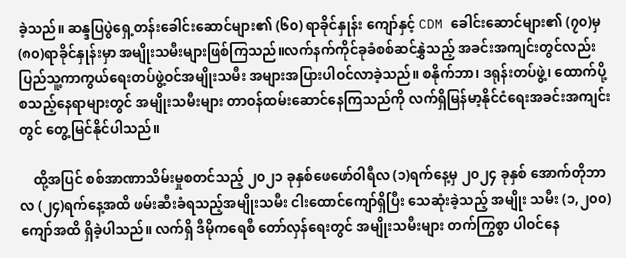ခဲ့သည်။ ဆန္ဒပြပွဲရှေ့တန်းခေါင်းဆောင်များ၏ (၆၀) ရာခိုင်နှုန်း ကျော်နှင့် CDM ခေါင်းဆောင်များ၏ (၇၀)မှ (၈၀)ရာခိုင်နှုန်းမှာ အမျိုးသမီးများဖြစ်ကြသည်။လက်နက်ကိုင်ခုခံစစ်ဆင်နွှဲသည့် အခင်းအကျင်းတွင်လည်း ပြည်သူ့ကာကွယ်ရေးတပ်ဖွဲ့ဝင်အမျိုးသမီး အများအပြားပါဝင်လာခဲ့သည်။ စနိုက်ဘာ၊ ဒရုန်းတပ်ဖွဲ့၊ ထောက်ပို့ စသည့်နေရာများတွင် အမျိုးသမီးများ တာဝန်ထမ်းဆောင်နေကြသည်ကို လက်ရှိမြန်မာ့နိုင်ငံရေးအခင်းအကျင်းတွင် တွေ့မြင်နိုင်ပါသည်။

    ထို့အပြင် စစ်အာဏာသိမ်းမှုစတင်သည့် ၂၀၂၁ ခုနှစ်ဖေဖော်ဝါရီလ (၁)ရက်နေ့မှ ၂၀၂၄ ခုနှစ် အောက်တိုဘာလ (၂၄)ရက်နေ့အထိ ဖမ်းဆီးခံရသည့်အမျိုးသမီး ငါးထောင်ကျော်ရှိပြီး သေဆုံးခဲ့သည့် အမျိုး သမီး (၁,၂၀၀) ကျော်အထိ ရှိခဲ့ပါသည်။ လက်ရှိ ဒီမိုကရေစီ တော်လှန်ရေးတွင် အမျိုးသမီးများ တက်ကြွစွာ ပါဝင်နေ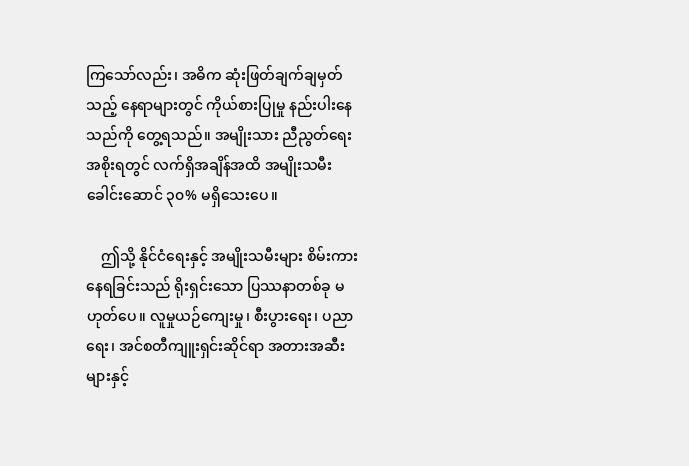ကြသော်လည်း၊ အဓိက ဆုံးဖြတ်ချက်ချမှတ်သည့် နေရာများတွင် ကိုယ်စားပြုမှု နည်းပါးနေသည်ကို တွေ့ရသည်။ အမျိုးသား ညီညွတ်ရေးအစိုးရတွင် လက်ရှိအချိန်အထိ အမျိုးသမီးခေါင်းဆောင် ၃၀% မရှိသေးပေ။

    ဤသို့ နိုင်ငံရေးနှင့် အမျိုးသမီးများ စိမ်းကားနေရခြင်းသည် ရိုးရှင်းသော ပြဿနာတစ်ခု မဟုတ်ပေ။ လူမှုယဉ်ကျေးမှု၊ စီးပွားရေး၊ ပညာရေး၊ အင်စတီကျူးရှင်းဆိုင်ရာ အတားအဆီးများနှင့်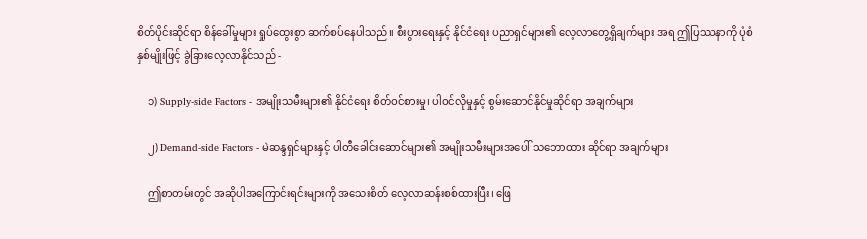စိတ်ပိုင်းဆိုင်ရာ စိန်ခေါ်မှုများ ရှုပ်ထွေးစွာ ဆက်စပ်နေပါသည်။ စီးပွားရေးနှင့် နိုင်ငံရေး ပညာရှင်များ၏ လေ့လာတွေ့ရှိချက်များ အရ ဤပြဿနာကို ပုံစံနှစ်မျိုးဖြင့် ခွဲခြားလေ့လာနိုင်သည် -

    ၁) Supply-side Factors - အမျိုးသမီးများ၏ နိုင်ငံရေး စိတ်ဝင်စားမှု၊ ပါဝင်လိုမှုနှင့် စွမ်းဆောင်နိုင်မှုဆိုင်ရာ အချက်များ

    ၂) Demand-side Factors - မဲဆန္ဒရှင်များနှင့် ပါတီခေါင်းဆောင်များ၏ အမျိုးသမီးများအပေါ် သဘောထား ဆိုင်ရာ အချက်များ

    ဤစာတမ်းတွင် အဆိုပါအကြောင်းရင်းများကို အသေးစိတ် လေ့လာဆန်းစစ်ထားပြီး၊ ဖြေ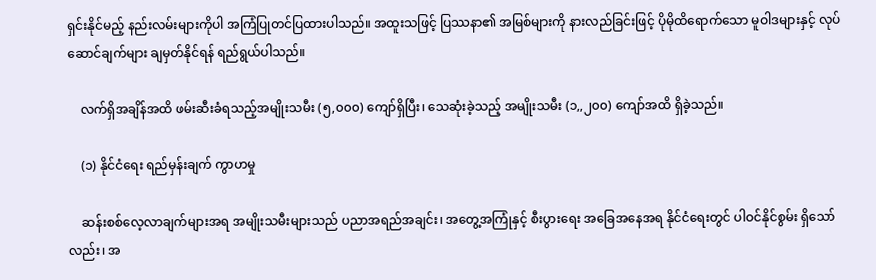ရှင်းနိုင်မည့် နည်းလမ်းများကိုပါ အကြံပြုတင်ပြထားပါသည်။ အထူးသဖြင့် ပြဿနာ၏ အမြစ်များကို နားလည်ခြင်းဖြင့် ပိုမိုထိရောက်သော မူဝါဒများနှင့် လုပ်ဆောင်ချက်များ ချမှတ်နိုင်ရန် ရည်ရွယ်ပါသည်။

    လက်ရှိအချိန်အထိ ဖမ်းဆီးခံရသည့်အမျိုးသမီး (၅,၀၀၀) ကျော်ရှိပြီး၊ သေဆုံးခဲ့သည့် အမျိုးသမီး (၁,,၂၀၀) ကျော်အထိ ရှိခဲ့သည်။

    (၁) နိုင်ငံရေး ရည်မှန်းချက် ကွာဟမှု

    ဆန်းစစ်လေ့လာချက်များအရ အမျိုးသမီးများသည် ပညာအရည်အချင်း၊ အတွေ့အကြုံနှင့် စီးပွားရေး အခြေအနေအရ နိုင်ငံရေးတွင် ပါဝင်နိုင်စွမ်း ရှိသော်လည်း၊ အ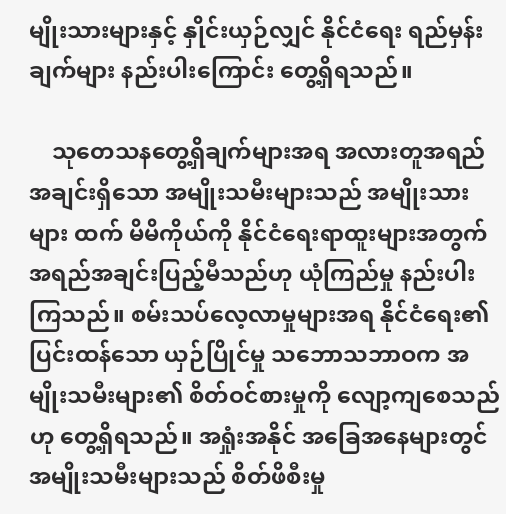မျိုးသားများနှင့် နှိုင်းယှဉ်လျှင် နိုင်ငံရေး ရည်မှန်းချက်များ နည်းပါးကြောင်း တွေ့ရှိရသည်။

    သုတေသနတွေ့ရှိချက်များအရ အလားတူအရည်အချင်းရှိသော အမျိုးသမီးများသည် အမျိုးသားများ ထက် မိမိကိုယ်ကို နိုင်ငံရေးရာထူးများအတွက် အရည်အချင်းပြည့်မီသည်ဟု ယုံကြည်မှု နည်းပါးကြသည်။ စမ်းသပ်လေ့လာမှုများအရ နိုင်ငံရေး၏ ပြင်းထန်သော ယှဉ်ပြိုင်မှု သဘောသဘာဝက အမျိုးသမီးများ၏ စိတ်ဝင်စားမှုကို လျော့ကျစေသည်ဟု တွေ့ရှိရသည်။ အရှုံးအနိုင် အခြေအနေများတွင် အမျိုးသမီးများသည် စိတ်ဖိစီးမှု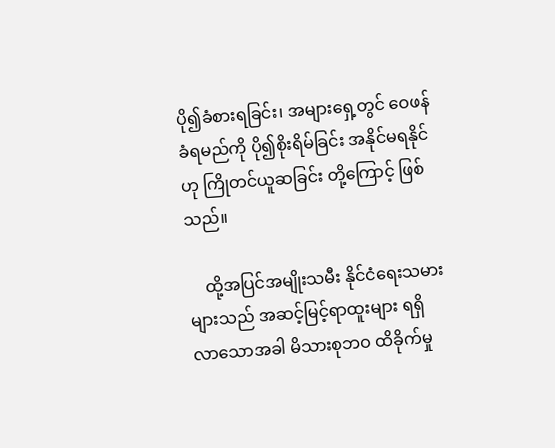ပို၍ခံစားရခြင်း၊ အများရှေ့တွင် ဝေဖန်ခံရမည်ကို ပို၍စိုးရိမ်ခြင်း အနိုင်မရနိုင်ဟု ကြိုတင်ယူဆခြင်း တို့ကြောင့် ဖြစ်သည်။

    ထို့အပြင်အမျိုးသမီး နိုင်ငံရေးသမားများသည် အဆင့်မြင့်ရာထူးများ ရရှိလာသောအခါ မိသားစုဘဝ ထိခိုက်မှု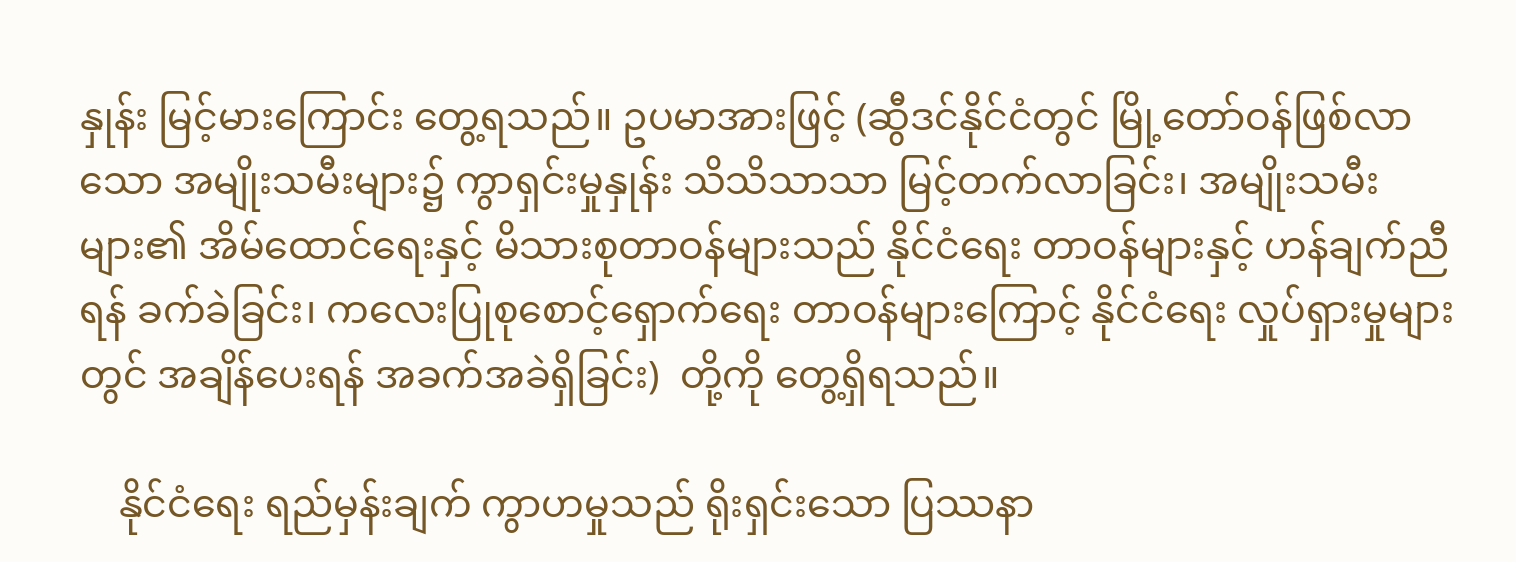နှုန်း မြင့်မားကြောင်း တွေ့ရသည်။ ဥပမာအားဖြင့် (ဆွီဒင်နိုင်ငံတွင် မြို့တော်ဝန်ဖြစ်လာသော အမျိုးသမီးများ၌ ကွာရှင်းမှုနှုန်း သိသိသာသာ မြင့်တက်လာခြင်း၊ အမျိုးသမီးများ၏ အိမ်ထောင်ရေးနှင့် မိသားစုတာဝန်များသည် နိုင်ငံရေး တာဝန်များနှင့် ဟန်ချက်ညီရန် ခက်ခဲခြင်း၊ ကလေးပြုစုစောင့်ရှောက်ရေး တာဝန်များကြောင့် နိုင်ငံရေး လှုပ်ရှားမှုများတွင် အချိန်ပေးရန် အခက်အခဲရှိခြင်း)  တို့ကို တွေ့ရှိရသည်။

    နိုင်ငံရေး ရည်မှန်းချက် ကွာဟမှုသည် ရိုးရှင်းသော ပြဿနာ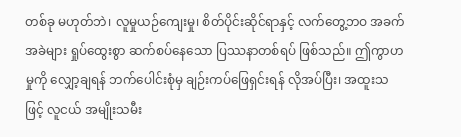တစ်ခု မဟုတ်ဘဲ၊ လူမှုယဉ်ကျေးမှု၊ စိတ်ပိုင်းဆိုင်ရာနှင့် လက်တွေ့ဘဝ အခက်အခဲများ ရှုပ်ထွေးစွာ ဆက်စပ်နေသော ပြဿနာတစ်ရပ် ဖြစ်သည်။ ဤကွာဟမှုကို လျှော့ချရန် ဘက်ပေါင်းစုံမှ ချဉ်းကပ်ဖြေရှင်းရန် လိုအပ်ပြီး၊ အထူးသဖြင့် လူငယ် အမျိုးသမီး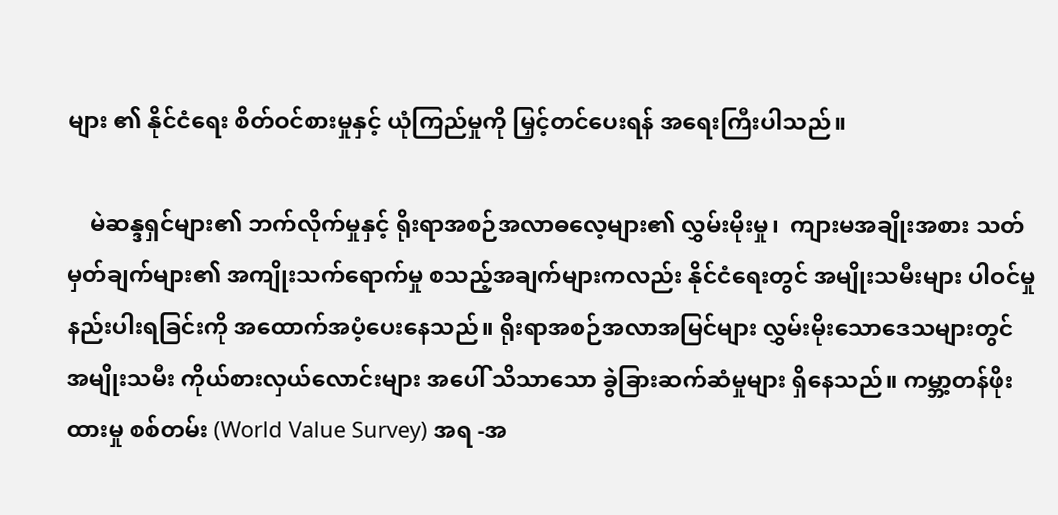များ ၏ နိုင်ငံရေး စိတ်ဝင်စားမှုနှင့် ယုံကြည်မှုကို မြှင့်တင်ပေးရန် အရေးကြီးပါသည်။

    မဲဆန္ဒရှင်များ၏ ဘက်လိုက်မှုနှင့် ရိုးရာအစဉ်အလာဓလေ့များ၏ လွှမ်းမိုးမှု၊  ကျားမအချိုးအစား သတ်မှတ်ချက်များ၏ အကျိုးသက်ရောက်မှု စသည့်အချက်များကလည်း နိုင်ငံရေးတွင် အမျိုးသမီးများ ပါဝင်မှုနည်းပါးရခြင်းကို အထောက်အပံ့ပေးနေသည်။ ရိုးရာအစဉ်အလာအမြင်များ လွှမ်းမိုးသောဒေသများတွင် အမျိုးသမီး ကိုယ်စားလှယ်လောင်းများ အပေါ် သိသာသော ခွဲခြားဆက်ဆံမှုများ ရှိနေသည်။ ကမ္ဘာ့တန်ဖိုးထားမှု စစ်တမ်း (World Value Survey) အရ -အ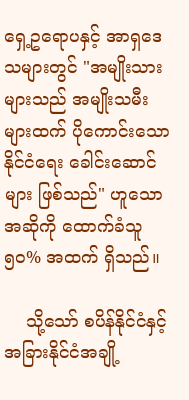ရှေ့ဥရောပနှင့် အာရှဒေသများတွင် "အမျိုးသားများသည် အမျိုးသမီးများထက် ပိုကောင်းသော နိုင်ငံရေး ခေါင်းဆောင်များ ဖြစ်သည်" ဟူသော အဆိုကို ထောက်ခံသူ ၅၀% အထက် ရှိသည်။

    သို့သော် စပိန်နိုင်ငံနှင့် အခြားနိုင်ငံအချို့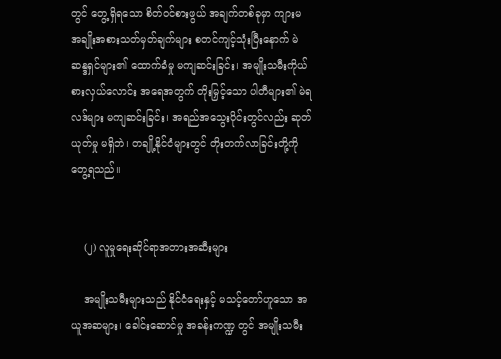တွင် တွေ့ရှိရသော စိတ်ဝင်စားဖွယ် အချက်တစ်ခုမှာ ကျားမ အချိုးအစားသတ်မှတ်ချက်များ စတင်ကျင့်သုံးပြီးနောက် မဲဆန္ဒရှင်များ၏ ထောက်ခံမှု မကျဆင်းခြင်း၊ အမျိုးသမီးကိုယ်စားလှယ်လောင်း အရေအတွက် တိုးမြှင့်သော ပါတီများ၏ မဲရလဒ်များ မကျဆင်းခြင်း၊ အရည်အသွေးပိုင်းတွင်လည်း ဆုတ်ယုတ်မှု မရှိဘဲ၊ တချို့နိုင်ငံများတွင် တိုးတက်လာခြင်းတို့ကိုတွေ့ရသည်။


    (၂) လူမှုရေးဆိုင်ရာအတားအဆီးများ

    အမျိုးသမီးများသည် နိုင်ငံရေးနှင့် မသင့်တော်ဟူသော အယူအဆများ၊ ခေါင်းဆောင်မှု အခန်းကဏ္ဍ တွင် အမျိုးသမီး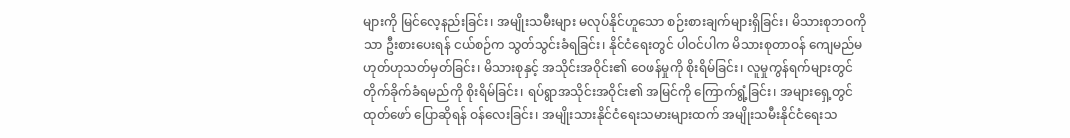များကို မြင်လေ့နည်းခြင်း၊ အမျိုးသမီးများ မလုပ်နိုင်ဟူသော စဉ်းစားချက်များရှိခြင်း၊ မိသားစုဘဝကိုသာ ဦးစားပေးရန် ငယ်စဉ်က သွတ်သွင်းခံရခြင်း၊ နိုင်ငံရေးတွင် ပါဝင်ပါက မိသားစုတာဝန် ကျေမည်မဟုတ်ဟုသတ်မှတ်ခြင်း၊ မိသားစုနှင့် အသိုင်းအဝိုင်း၏ ဝေဖန်မှုကို စိုးရိမ်ခြင်း၊ လူမှုကွန်ရက်များတွင် တိုက်ခိုက်ခံရမည်ကို စိုးရိမ်ခြင်း၊ ရပ်ရွာအသိုင်းအဝိုင်း၏ အမြင်ကို ကြောက်ရွံ့ခြင်း၊ အများရှေ့တွင် ထုတ်ဖော် ပြောဆိုရန် ဝန်လေးခြင်း၊ အမျိုးသားနိုင်ငံရေးသမားများထက် အမျိုးသမီးနိုင်ငံရေးသ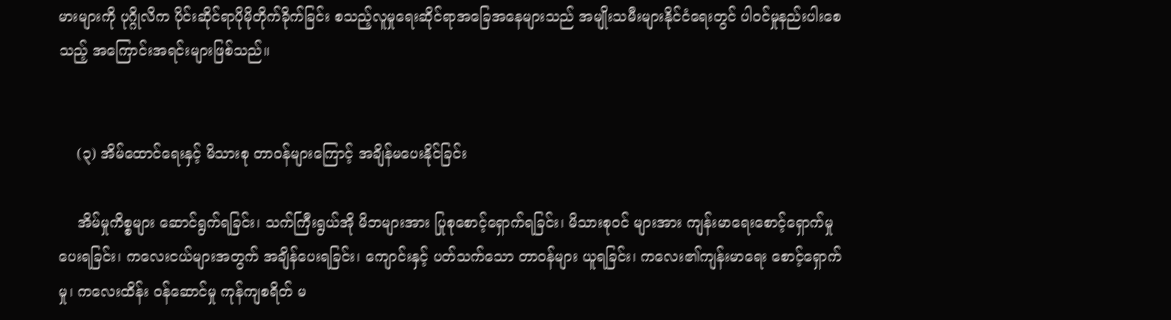မားများကို ပုဂ္ဂိုလိက ပိုင်းဆိုင်ရာပိုမိုတိုက်ခိုက်ခြင်း စသည့်လူမှုရေးဆိုင်ရာအခြေအနေများသည် အမျိုးသမီးများနိုင်ငံရေးတွင် ပါဝင်မှုနည်းပါးစေသည့် အကြောင်းအရင်းများဖြစ်သည်။


    (၃) အိမ်ထောင်ရေးနှင့် မိသားစု တာဝန်များကြောင့် အချိန်မပေးနိုင်ခြင်း

    အိမ်မှုကိစ္စများ ဆောင်ရွက်ရခြင်း၊ သက်ကြီးရွယ်အို မိဘများအား ပြုစုစောင့်ရှောက်ရခြင်း၊ မိသားစုဝင် များအား ကျန်းမာရေးစောင့်ရှောက်မှုပေးရခြင်း၊ ကလေးငယ်များအတွက် အချိန်ပေးရခြင်း၊ ကျောင်းနှင့် ပတ်သက်သော တာဝန်များ ယူရခြင်း၊ ကလေး၏ကျန်းမာရေး စောင့်ရှောက်မှု၊ ကလေးထိန်း ဝန်ဆောင်မှု ကုန်ကျစရိတ် မ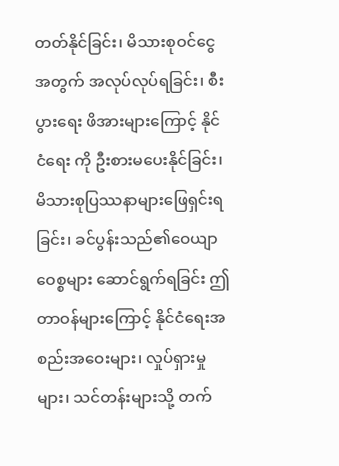တတ်နိုင်ခြင်း၊ မိသားစုဝင်ငွေအတွက် အလုပ်လုပ်ရခြင်း၊ စီးပွားရေး ဖိအားများကြောင့် နိုင်ငံရေး ကို ဦးစားမပေးနိုင်ခြင်း၊ မိသားစုပြဿနာများဖြေရှင်းရခြင်း၊ ခင်ပွန်းသည်၏ဝေယျာဝေစ္စများ ဆောင်ရွက်ရခြင်း ဤတာဝန်များကြောင့် နိုင်ငံရေးအစည်းအဝေးများ၊ လှုပ်ရှားမှုများ၊ သင်တန်းများသို့ တက်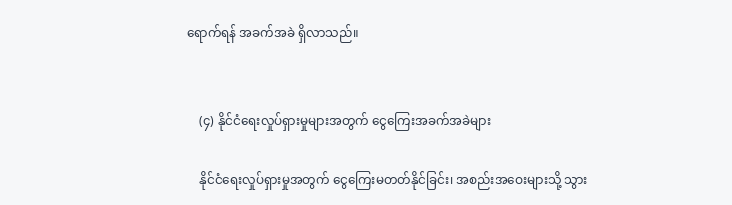ရောက်ရန် အခက်အခဲ ရှိလာသည်။


    (၄) နိုင်ငံရေးလှုပ်ရှားမှုများအတွက် ငွေကြေးအခက်အခဲများ

    နိုင်ငံရေးလှုပ်ရှားမှုအတွက် ငွေကြေးမတတ်နိုင်ခြင်း၊ အစည်းအဝေးများသို့ သွား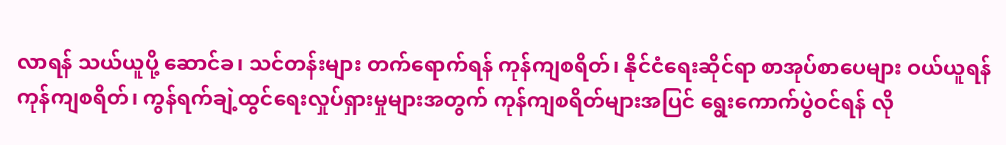လာရန် သယ်ယူပို့ ဆောင်ခ၊ သင်တန်းများ တက်ရောက်ရန် ကုန်ကျစရိတ်၊ နိုင်ငံရေးဆိုင်ရာ စာအုပ်စာပေများ ဝယ်ယူရန် ကုန်ကျစရိတ်၊ ကွန်ရက်ချဲ့ထွင်ရေးလှုပ်ရှားမှုများအတွက် ကုန်ကျစရိတ်များအပြင် ရွေးကောက်ပွဲဝင်ရန် လို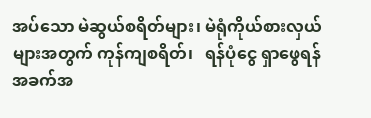အပ်သော မဲဆွယ်စရိတ်များ၊ မဲရုံကိုယ်စားလှယ်များအတွက် ကုန်ကျစရိတ်၊   ရန်ပုံငွေ ရှာဖွေရန် အခက်အ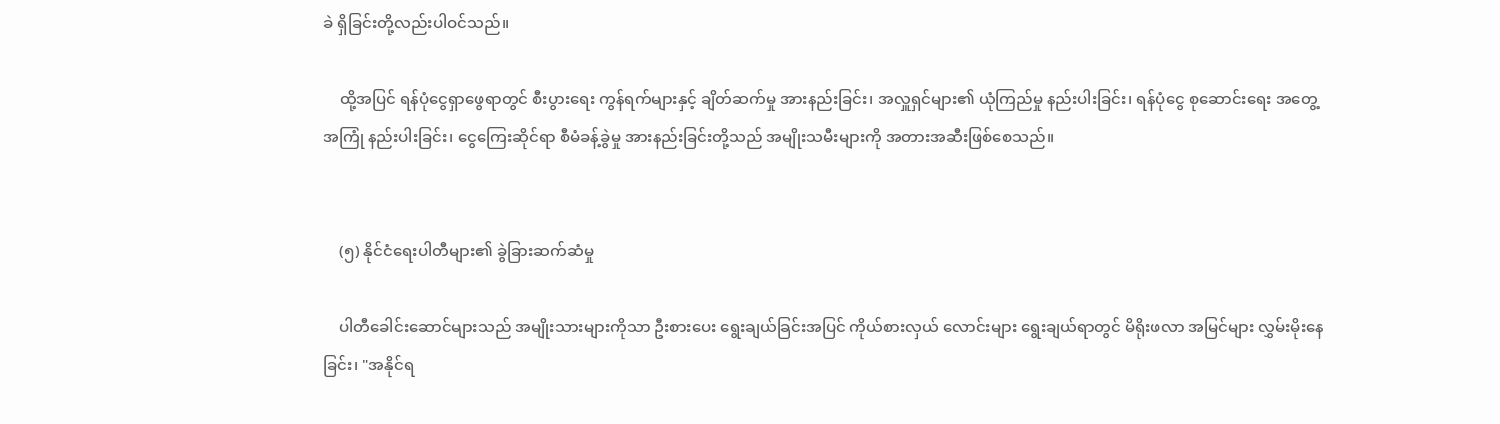ခဲ ရှိခြင်းတို့လည်းပါဝင်သည်။

    ထို့အပြင် ရန်ပုံ‌ငွေရှာဖွေရာတွင် စီးပွားရေး ကွန်ရက်များနှင့် ချိတ်ဆက်မှု အားနည်းခြင်း၊ အလှူရှင်များ၏ ယုံကြည်မှု နည်းပါးခြင်း၊ ရန်ပုံငွေ စုဆောင်းရေး အတွေ့အကြုံ နည်းပါးခြင်း၊ ငွေကြေးဆိုင်ရာ စီမံခန့်ခွဲမှု အားနည်းခြင်းတို့သည် အမျိုးသမီးများကို အတားအဆီးဖြစ်စေသည်။


    (၅) နိုင်ငံရေးပါတီများ၏ ခွဲခြားဆက်ဆံမှု

    ပါတီခေါင်းဆောင်များသည် အမျိုးသားများကိုသာ ဦးစားပေး ရွေးချယ်ခြင်းအပြင် ကိုယ်စားလှယ် လောင်းများ ရွေးချယ်ရာတွင် မိရိုးဖလာ အမြင်များ လွှမ်းမိုးနေခြင်း၊ "အနိုင်ရ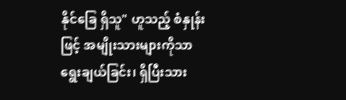နိုင်ခြေ ရှိသူ" ဟူသည့် စံနှုန်းဖြင့် အမျိုးသားများကိုသာ ရွေးချယ်ခြင်း၊ ရှိပြီးသား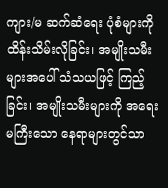ကျား/မ ဆက်ဆံရေး ပုံစံများကို ထိန်းသိမ်းလိုခြင်း၊ အမျိုးသမီး များအပေါ် သံသယဖြင့် ကြည့်ခြင်း၊ အမျိုးသမီးများကို အရေးမကြီးသော နေရာများတွင်သာ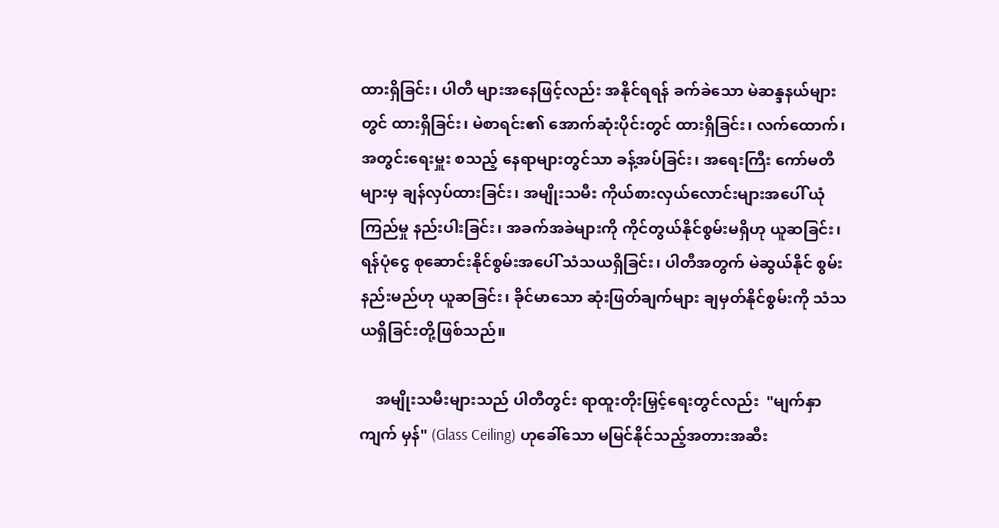ထားရှိခြင်း၊ ပါတီ များအနေဖြင့်လည်း အနိုင်ရရန် ခက်ခဲသော မဲဆန္ဒနယ်များတွင် ထားရှိခြင်း၊ မဲစာရင်း၏ အောက်ဆုံးပိုင်းတွင် ထားရှိခြင်း၊ လက်ထောက်၊ အတွင်းရေးမှူး စသည့် နေရာများတွင်သာ ခန့်အပ်ခြင်း၊ အရေးကြီး ကော်မတီများမှ ချန်လှပ်ထားခြင်း၊ အမျိုးသမီး ကိုယ်စားလှယ်လောင်းများအပေါ် ယုံကြည်မှု နည်းပါးခြင်း၊ အခက်အခဲများကို ကိုင်တွယ်နိုင်စွမ်းမရှိဟု ယူဆခြင်း၊ ရန်ပုံငွေ စုဆောင်းနိုင်စွမ်းအပေါ် သံသယရှိခြင်း၊ ပါတီအတွက် မဲဆွယ်နိုင် စွမ်း နည်းမည်ဟု ယူဆခြင်း၊ ခိုင်မာသော ဆုံးဖြတ်ချက်များ ချမှတ်နိုင်စွမ်းကို သံသယရှိခြင်းတို့ဖြစ်သည်။

    အမျိုးသမီးများသည် ပါတီတွင်း ရာထူးတိုးမြှင့်ရေးတွင်လည်း  "မျက်နှာကျက် မှန်" (Glass Ceiling) ဟုခေါ်သော မမြင်နိုင်သည့်အတားအဆီး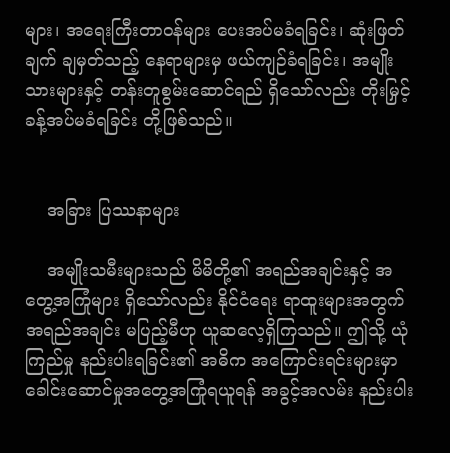များ၊ အရေးကြီးတာဝန်များ ပေးအပ်မခံရခြင်း၊ ဆုံးဖြတ်ချက် ချမှတ်သည့် နေရာများမှ ဖယ်ကျဉ်ခံရခြင်း၊ အမျိုးသားများနှင့် တန်းတူစွမ်းဆောင်ရည် ရှိသော်လည်း တိုးမြှင့်ခန့်အပ်မခံရခြင်း တို့ဖြစ်သည်။


    အခြား ပြဿနာများ

    အမျိုးသမီးများသည် မိမိတို့၏ အရည်အချင်းနှင့် အတွေ့အကြုံများ ရှိသော်လည်း နိုင်ငံရေး ရာထူးများအတွက် အရည်အချင်း မပြည့်မီဟု ယူဆလေ့ရှိကြသည်။ ဤသို့ ယုံကြည်မှု နည်းပါးရခြင်း၏ အဓိက အကြောင်းရင်းများမှာ ခေါင်းဆောင်မှုအတွေ့အကြုံရယူရန် အခွင့်အလမ်း နည်းပါး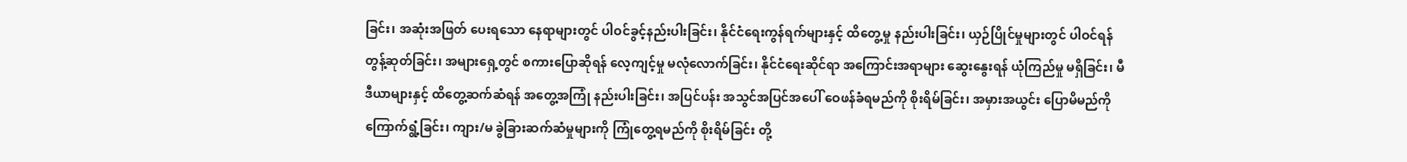ခြင်း၊ အဆုံးအဖြတ် ပေးရသော နေရာများတွင် ပါဝင်ခွင့်နည်းပါးခြင်း၊ နိုင်ငံရေးကွန်ရက်များနှင့် ထိတွေ့မှု နည်းပါးခြင်း၊ ယှဉ်ပြိုင်မှုများတွင် ပါဝင်ရန် တွန့်ဆုတ်ခြင်း၊ အများရှေ့တွင် စကားပြောဆိုရန် လေ့ကျင့်မှု မလုံလောက်ခြင်း၊ နိုင်ငံရေးဆိုင်ရာ အကြောင်းအရာများ ဆွေးနွေးရန် ယုံကြည်မှု မရှိခြင်း၊ မီဒီယာများနှင့် ထိတွေ့ဆက်ဆံရန် အတွေ့အကြုံ နည်းပါးခြင်း၊ အပြင်ပန်း အသွင်အပြင်အပေါ် ဝေဖန်ခံရမည်ကို စိုးရိမ်ခြင်း၊ အမှားအယွင်း ပြောမိမည်ကို ကြောက်ရွံ့ခြင်း၊ ကျား/မ ခွဲခြားဆက်ဆံမှုများကို ကြုံတွေ့ရမည်ကို စိုးရိမ်ခြင်း တို့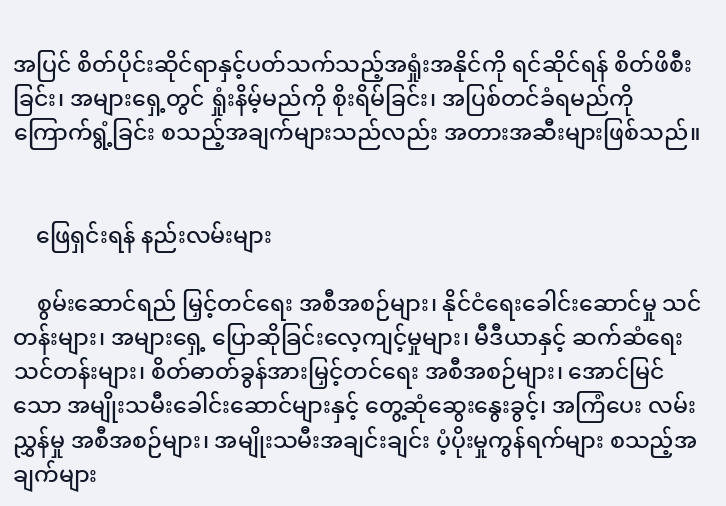အပြင် စိတ်ပိုင်းဆိုင်ရာနှင့်ပတ်သက်သည့်အရှုံးအနိုင်ကို ရင်ဆိုင်ရန် စိတ်ဖိစီးခြင်း၊ အများရှေ့တွင် ရှုံးနိမ့်မည်ကို စိုးရိမ်ခြင်း၊ အပြစ်တင်ခံရမည်ကို ကြောက်ရွံ့ခြင်း စသည့်အချက်များသည်လည်း အတားအဆီးများဖြစ်သည်။


    ဖြေရှင်းရန် နည်းလမ်းများ

    စွမ်းဆောင်ရည် မြှင့်တင်ရေး အစီအစဉ်များ၊ နိုင်ငံရေးခေါင်းဆောင်မှု သင်တန်းများ၊ အများရှေ့ ပြောဆိုခြင်းလေ့ကျင့်မှုများ၊ မီဒီယာနှင့် ဆက်ဆံရေးသင်တန်းများ၊ စိတ်ဓာတ်ခွန်အားမြှင့်တင်ရေး အစီအစဉ်များ၊ အောင်မြင်သော အမျိုးသမီးခေါင်းဆောင်များနှင့် တွေ့ဆုံဆွေးနွေးခွင့်၊ အကြံပေး လမ်းညွှန်မှု အစီအစဉ်များ၊ အမျိုးသမီးအချင်းချင်း ပံ့ပိုးမှုကွန်ရက်များ စသည့်အချက်များ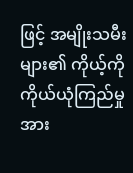ဖြင့် အမျိုးသမီးများ၏ ကိုယ့်ကိုကိုယ်ယုံကြည်မှု အား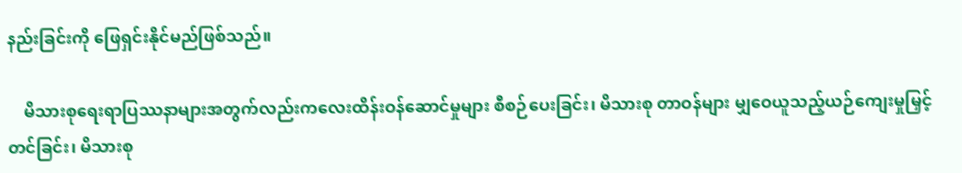နည်းခြင်းကို ဖြေရှင်းနိုင်မည်ဖြစ်သည်။

    မိသားစုရေးရာပြဿနာများအတွက်လည်းကလေးထိန်းဝန်ဆောင်မှုများ စီစဉ်ပေးခြင်း၊ မိသားစု တာဝန်များ မျှဝေယူသည့်ယဉ်ကျေးမှုမြှင့်တင်ခြင်း၊ မိသားစု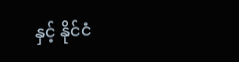နှင့် နိုင်ငံ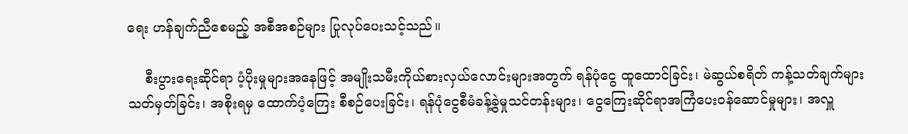ရေး ဟန်ချက်ညီစေမည့် အစီအစဉ်များ ပြုလုပ်ပေးသင့်သည်။

    စီးပွားရေးဆိုင်ရာ ပံ့ပိုးမှုများအနေဖြင့် အမျိုးသမီးကိုယ်စားလှယ်လောင်းများအတွက် ရန်ပုံငွေ ထူထောင်ခြင်း၊ မဲဆွယ်စရိတ် ကန့်သတ်ချက်များ သတ်မှတ်ခြင်း၊ အစိုးရမှ ထောက်ပံ့ကြေး စီစဉ်ပေးခြင်း၊ ရန်ပုံငွေစီမံခန့်ခွဲမှုသင်တန်းများ၊ ငွေကြေးဆိုင်ရာအကြံပေးဝန်ဆောင်မှုများ၊ အလှူ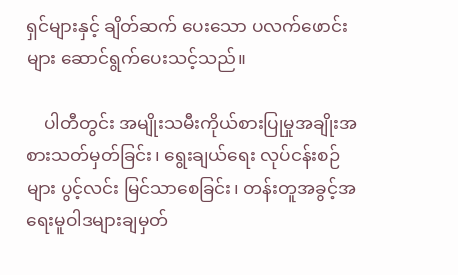ရှင်များနှင့် ချိတ်ဆက် ပေးသော ပလက်ဖောင်းများ ဆောင်ရွက်ပေးသင့်သည်။

    ပါတီတွင်း အမျိုးသမီးကိုယ်စားပြုမှုအချိုးအစားသတ်မှတ်ခြင်း၊ ရွေးချယ်ရေး လုပ်ငန်းစဉ်များ ပွင့်လင်း မြင်သာစေခြင်း၊ တန်းတူအခွင့်အရေးမူဝါဒများချမှတ်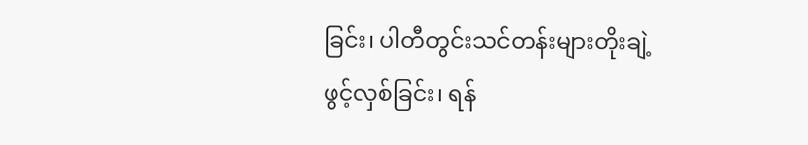ခြင်း၊ ပါတီတွင်းသင်တန်းများတိုးချဲ့ဖွင့်လှစ်ခြင်း၊ ရန်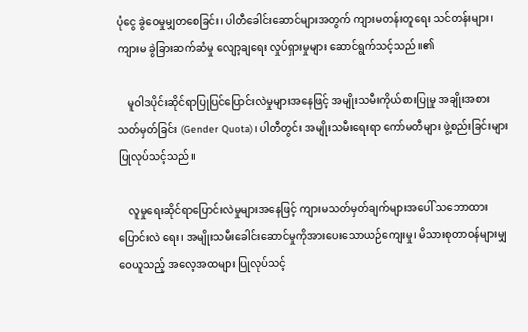ပုံငွေ ခွဲဝေမှုမျှတစေခြင်း၊ ပါတီခေါင်းဆောင်များအတွက် ကျားမတန်းတူရေး သင်တန်းများ၊ ကျားမ ခွဲခြားဆက်ဆံမှု လျော့ချရေး လှုပ်ရှားမှုများ ဆောင်ရွက်သင့်သည်။၏

    မူဝါဒပိုင်းဆိုင်ရာပြုပြင်ပြောင်းလဲမှုများအနေဖြင့် အမျိုးသမီးကိုယ်စားပြုမှု အချိုးအစားသတ်မှတ်ခြင်း (Gender Quota)၊ ပါတီတွင်း အမျိုးသမီးရေးရာ ကော်မတီများ ဖွဲ့စည်းခြင်းများ ပြုလုပ်သင့်သည်။

    လူမှုရေးဆိုင်ရာပြောင်းလဲမှုများအနေဖြင့် ကျားမသတ်မှတ်ချက်များအပေါ် သဘောထား ပြောင်းလဲ ရေး၊ အမျိုးသမီးခေါင်းဆောင်မှုကိုအားပေးသောယဉ်ကျေးမှု၊ မိသားစုတာဝန်များမျှဝေယူသည့် အလေ့အထများ ပြုလုပ်သင့်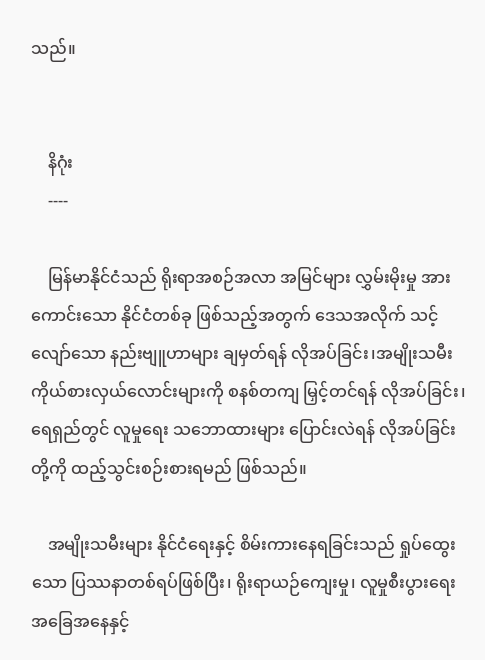သည်။


    နိဂုံး
    ----

    မြန်မာနိုင်ငံသည် ရိုးရာအစဉ်အလာ အမြင်များ လွှမ်းမိုးမှု အားကောင်းသော နိုင်ငံတစ်ခု ဖြစ်သည့်အတွက် ဒေသအလိုက် သင့်လျော်သော နည်းဗျူဟာများ ချမှတ်ရန် လိုအပ်ခြင်း၊အမျိုးသမီး ကိုယ်စားလှယ်လောင်းများကို စနစ်တကျ မြှင့်တင်ရန် လိုအပ်ခြင်း၊ ရေရှည်တွင် လူမှုရေး သဘောထားများ ပြောင်းလဲရန် လိုအပ်ခြင်းတို့ကို ထည့်သွင်းစဉ်းစားရမည် ဖြစ်သည်။

    အမျိုးသမီးများ နိုင်ငံရေးနှင့် စိမ်းကားနေရခြင်းသည် ရှုပ်ထွေးသော ပြဿနာတစ်ရပ်ဖြစ်ပြီး၊ ရိုးရာယဉ်ကျေးမှု၊ လူမှုစီးပွားရေး အခြေအနေနှင့်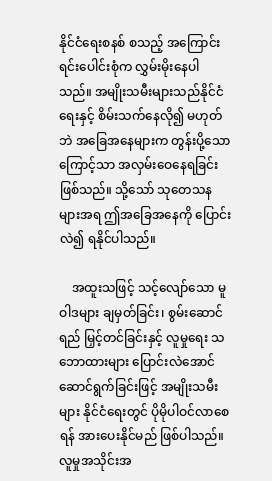နိုင်ငံရေးစနစ် စသည့် အကြောင်းရင်းပေါင်းစုံက လွှမ်းမိုးနေပါသည်။ အမျိုးသမီးများသည်နိုင်ငံရေးနှင့် စိမ်းသက်နေလို၍ မဟုတ်ဘဲ အခြေအနေများက တွန်းပို့သောကြောင့်သာ အလှမ်းဝေနေရခြင်းဖြစ်သည်။ သို့သော် သုတေသနများအရ ဤအခြေအနေကို ပြောင်းလဲ၍ ရနိုင်ပါသည်။

    အထူးသဖြင့် သင့်လျော်သော မူဝါဒများ ချမှတ်ခြင်း၊ စွမ်းဆောင်ရည် မြှင့်တင်ခြင်းနှင့် လူမှုရေး သဘောထားများ ပြောင်းလဲအောင် ဆောင်ရွက်ခြင်းဖြင့် အမျိုးသမီးများ နိုင်ငံရေးတွင် ပိုမိုပါဝင်လာစေရန် အားပေးနိုင်မည် ဖြစ်ပါသည်။ လူမှုအသိုင်းအ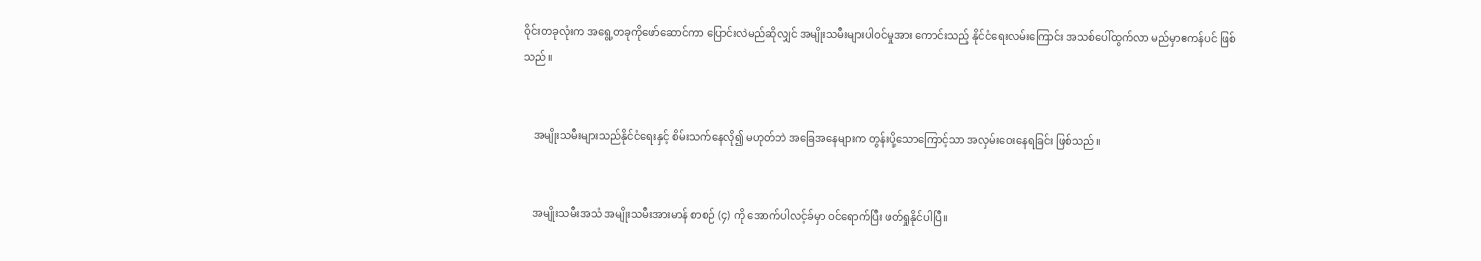ဝိုင်းတခုလုံးက အရွေ့တခုကိုဖော်ဆောင်ကာ ပြောင်းလဲမည်ဆိုလျှင် အမျိုးသမီးများပါဝင်မှုအား ကောင်းသည့် နိုင်ငံရေးလမ်းကြောင်း အသစ်ပေါ်ထွက်လာ မည်မှာဧကန်ပင် ဖြစ်သည်။


    အမျိုးသမီးများသည်နိုင်ငံရေးနှင့် စိမ်းသက်နေလို၍ မဟုတ်ဘဲ အခြေအနေများက တွန်းပို့သောကြောင့်သာ အလှမ်းဝေးနေရခြင်း ဖြစ်သည်။


    အမျိုးသမီးအသံ အမျိုးသမီးအားမာန် စာစဉ် (၄) ကို အောက်ပါလင့်ခ်မှာ ဝင်ရောက်ပြီး ဖတ်ရှုနိုင်ပါပြီ။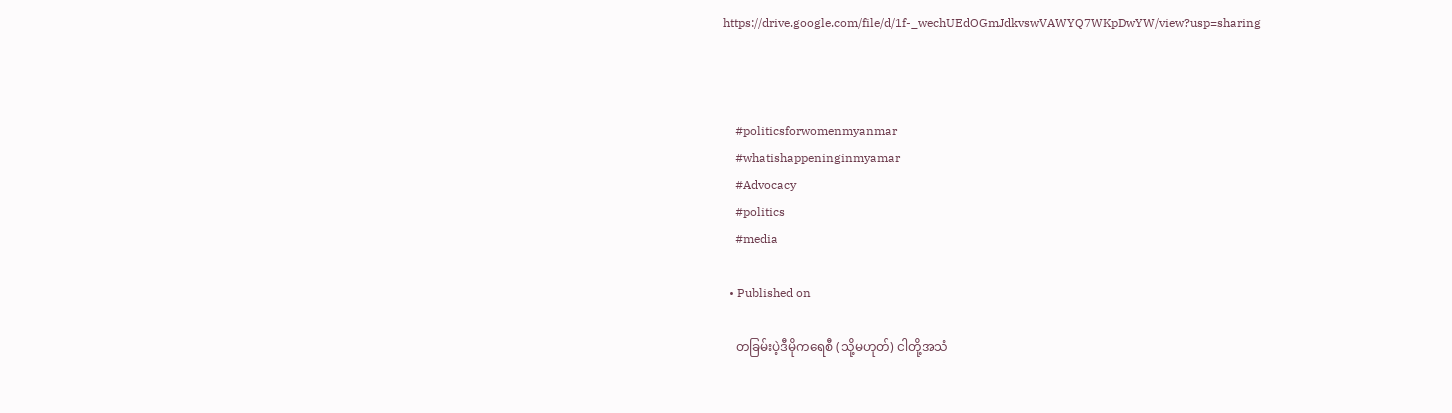https://drive.google.com/file/d/1f-_wechUEdOGmJdkvswVAWYQ7WKpDwYW/view?usp=sharing



    #politicsforwomenmyanmar
    #whatishappeninginmyamar
    #Advocacy
    #politics
    #media

  • Published on

    တခြမ်းပဲ့ဒီမိုကရေစီ (သို့မဟုတ်) ငါတို့အသံ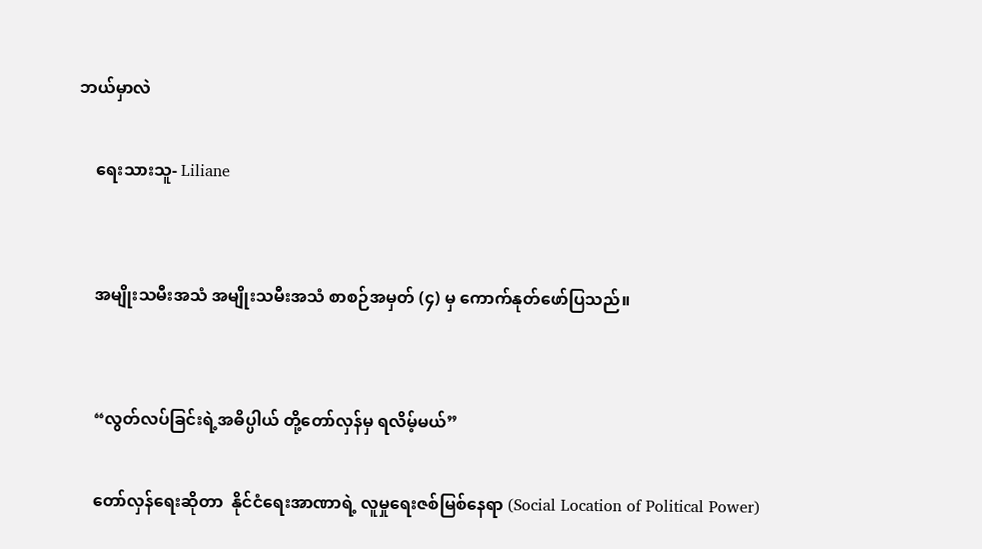ဘယ်မှာလဲ

    ရေးသားသူ- Liliane


    အမျိုးသမီးအသံ အမျိုးသမီးအသံ စာစဉ်အမှတ် (၄) မှ ကောက်နုတ်ဖော်ပြသည်။


    “လွတ်လပ်ခြင်းရဲ့အဓိပ္ပါယ် တို့တော်လှန်မှ ရလိမ့်မယ်”

    တော်လှန်ရေးဆိုတာ  နိုင်ငံရေးအာဏာရဲ့ လူမှုရေးဇစ်မြစ်နေရာ (Social Location of Political Power)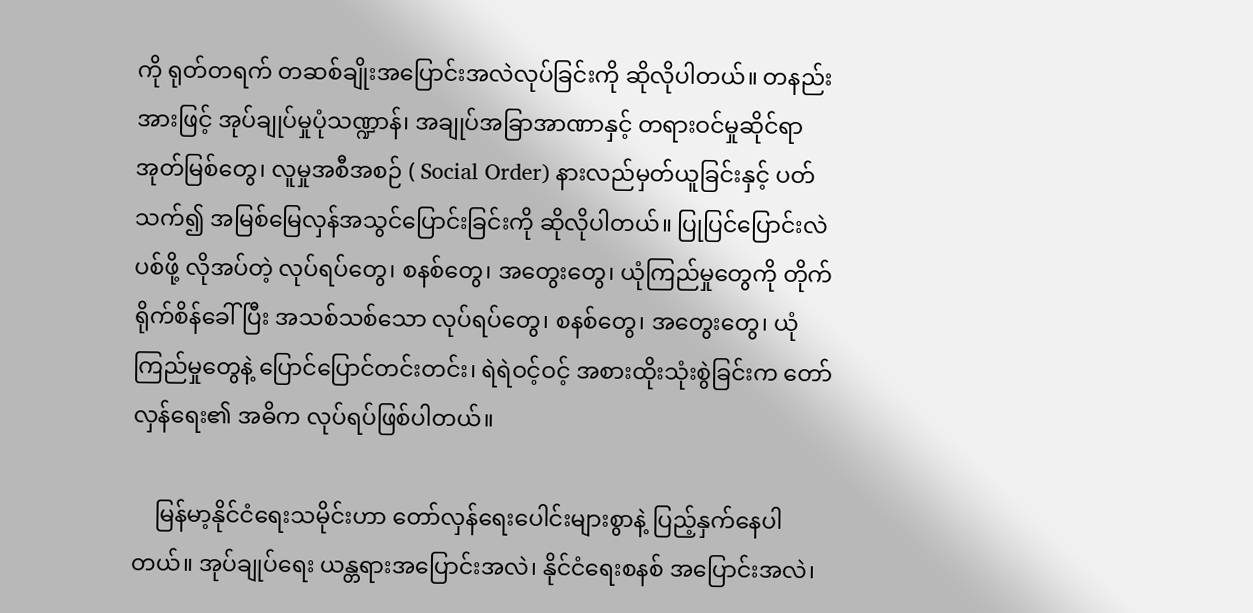ကို ရုတ်တရက် တဆစ်ချိုးအပြောင်းအလဲလုပ်ခြင်းကို ဆိုလိုပါတယ်။ တနည်းအားဖြင့် အုပ်ချုပ်မှုပုံသဏ္ဍာန်၊ အချုပ်အခြာအာဏာနှင့် တရားဝင်မှုဆိုင်ရာအုတ်မြစ်တွေ၊ လူမှုအစီအစဉ် ( Social Order) နားလည်မှတ်ယူခြင်းနှင့် ပတ်သက်၍ အမြစ်မြေလှန်အသွင်ပြောင်းခြင်းကို ဆိုလိုပါတယ်။ ပြုပြင်ပြောင်းလဲပစ်ဖို့ လိုအပ်တဲ့ လုပ်ရပ်တွေ၊ စနစ်တွေ၊ အတွေးတွေ၊ ယုံကြည်မှုတွေကို တိုက်ရိုက်စိန်ခေါ်ပြီး အသစ်သစ်သော လုပ်ရပ်တွေ၊ စနစ်တွေ၊ အတွေးတွေ၊ ယုံကြည်မှုတွေနဲ့ ပြောင်ပြောင်တင်းတင်း၊ ရဲရဲဝင့်ဝင့် အစားထိုးသုံးစွဲခြင်းက တော်လှန်ရေး၏ အဓိက လုပ်ရပ်ဖြစ်ပါတယ်။

    မြန်မာ့နိုင်ငံရေးသမိုင်းဟာ တော်လှန်ရေးပေါင်းများစွာနဲ့ ပြည့်နှက်နေပါတယ်။ အုပ်ချုပ်ရေး ယန္တရားအပြောင်းအလဲ၊ နိုင်ငံရေးစနစ် အပြောင်းအလဲ၊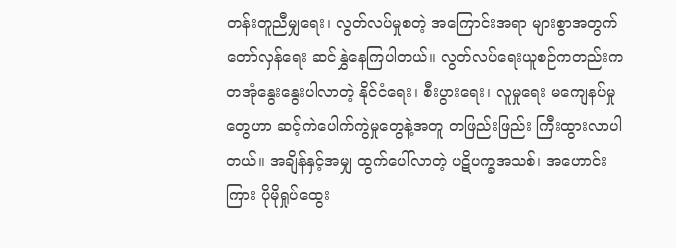တန်းတူညီမျှရေး၊ လွတ်လပ်မှုစတဲ့ အကြောင်းအရာ များစွာအတွက် တော်လှန်ရေး ဆင်နွှဲနေကြပါတယ်။ လွတ်လပ်ရေးယူစဉ်ကတည်းက တအုံနွေးနွေးပါလာတဲ့ နိုင်ငံရေး၊ စီးပွားရေး၊ လူမှုရေး မကျေနပ်မှုတွေဟာ ဆင့်ကဲပေါက်ကွဲမှုတွေနဲ့အတူ တဖြည်းဖြည်း ကြီးထွားလာပါတယ်။ အချိန်နှင့်အမျှ ထွက်ပေါ်လာတဲ့ ပဋိပက္ခအသစ်၊ အဟောင်းကြား ပိုမိုရှုပ်ထွေး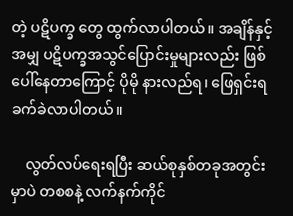တဲ့ ပဋိပက္ခ တွေ ထွက်လာပါတယ်။ အချိန်နှင့်အမျှ ပဋိပက္ခအသွင်ပြောင်းမှုများလည်း ဖြစ်ပေါ်နေတာကြောင့် ပိုမို နားလည်ရ၊ ဖြေရှင်းရ ခက်ခဲလာပါတယ်။

    လွတ်လပ်ရေးရပြီး ဆယ်စုနှစ်တခုအတွင်းမှာပဲ တစစနဲ့ လက်နက်ကိုင်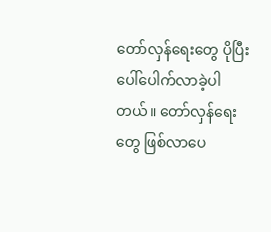တော်လှန်ရေးတွေ ပိုပြီး ပေါ်ပေါက်လာခဲ့ပါတယ်။ တော်လှန်ရေးတွေ ဖြစ်လာပေ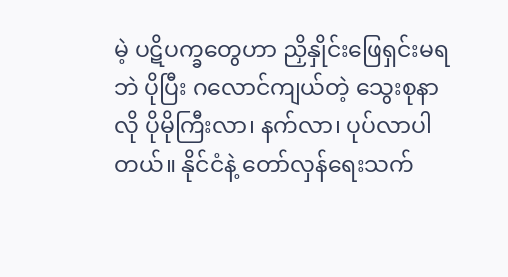မဲ့ ပဋိပက္ခတွေဟာ ညှိနှိုင်းဖြေရှင်းမရဘဲ ပိုပြီး ဂလောင်ကျယ်တဲ့ သွေးစုနာလို ပိုမိုကြီးလာ၊ နက်လာ၊ ပုပ်လာပါတယ်။ နိုင်ငံနဲ့ တော်လှန်ရေးသက်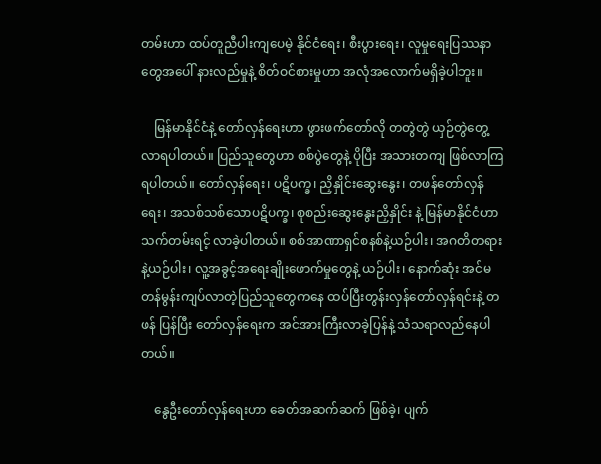တမ်းဟာ ထပ်တူညီပါးကျပေမဲ့ နိုင်ငံရေး၊ စီးပွားရေး၊ လူမှုရေးပြဿနာတွေအပေါ် နားလည်မှုနဲ့ စိတ်ဝင်စားမှုဟာ အလုံအလောက်မရှိခဲ့ပါဘူး။

    မြန်မာနိုင်ငံနဲ့ တော်လှန်ရေးဟာ ဖွားဖက်တော်လို တတွဲတွဲ ယှဉ်တွဲတွေ့လာရပါတယ်။ ပြည်သူတွေဟာ စစ်ပွဲတွေနဲ့ ပိုပြီး အသားတကျ ဖြစ်လာကြရပါတယ်။ တော်လှန်ရေး၊ ပဋိပက္ခ၊ ညှိနှိုင်းဆွေးနွေး၊ တဖန်တော်လှန်ရေး၊ အသစ်သစ်သောပဋိပက္ခ၊ စုစည်းဆွေးနွေးညှိနှိုင်း နဲ့ မြန်မာနိုင်ငံဟာ သက်တမ်းရင့် လာခဲ့ပါတယ်။ စစ်အာဏာရှင်စနစ်နဲ့ယဉ်ပါး၊ အဂတိတရားနဲ့ယဉ်ပါး၊ လူ့အခွင့်အရေးချိုးဖောက်မှုတွေနဲ့ ယဉ်ပါး၊ နောက်ဆုံး အင်မတန်မွန်းကျပ်လာတဲ့ပြည်သူတွေကနေ ထပ်ပြီးတွန်းလှန်တော်လှန်ရင်းနဲ့ တဖန် ပြန်ပြီး တော်လှန်ရေးက အင်အားကြီးလာခဲ့ပြန်နဲ့ သံသရာလည်နေပါတယ်။

    နွေဦးတော်လှန်ရေးဟာ ခေတ်အဆက်ဆက် ဖြစ်ခဲ့၊ ပျက်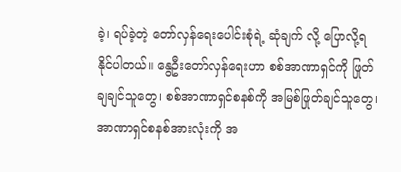ခဲ့၊ ရပ်ခဲ့တဲ့ တော်လှန်ရေးပေါင်းစုံရဲ့ ဆုံချက် လို့ ပြောလို့ရနိုင်ပါတယ်။ နွေဦးတော်လှန်ရေးဟာ စစ်အာဏာရှင်ကို ဖြုတ်ချချင်သူတွေ၊ စစ်အာဏာရှင်စနစ်ကို အမြစ်ဖြုတ်ချင်သူတွေ၊ အာဏာရှင်စနစ်အားလုံးကို အ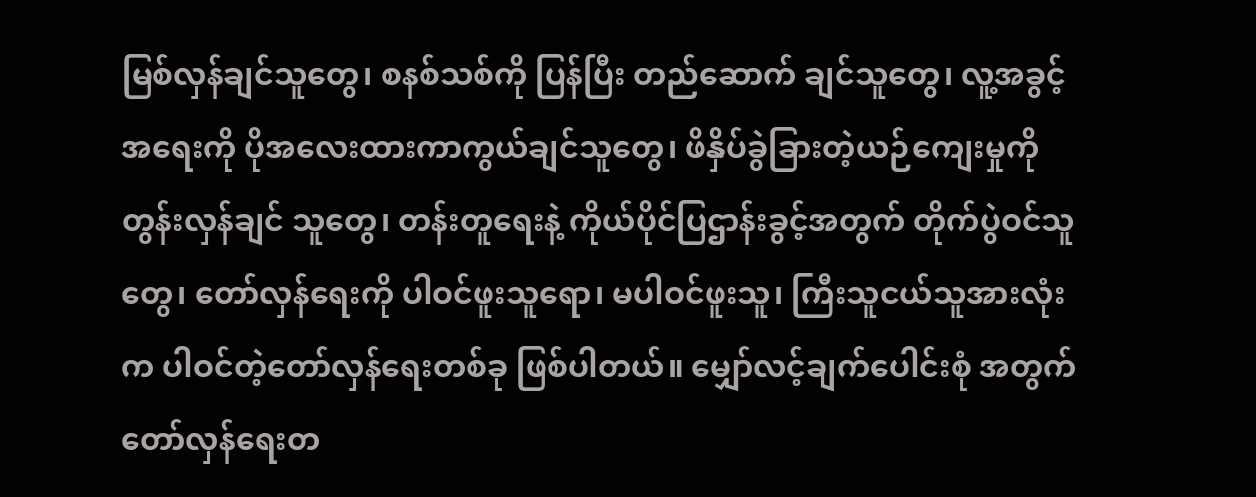မြစ်လှန်ချင်သူတွေ၊ စနစ်သစ်ကို ပြန်ပြီး တည်ဆောက် ချင်သူတွေ၊ လူ့အခွင့်အရေးကို ပိုအလေးထားကာကွယ်ချင်သူတွေ၊ ဖိနှိပ်ခွဲခြားတဲ့ယဉ်ကျေးမှုကို တွန်းလှန်ချင် သူတွေ၊ တန်းတူရေးနဲ့ ကိုယ်ပိုင်ပြဌာန်းခွင့်အတွက် တိုက်ပွဲဝင်သူတွေ၊ တော်လှန်ရေးကို ပါဝင်ဖူးသူရော၊ မပါဝင်ဖူးသူ၊ ကြီးသူငယ်သူအားလုံးက ပါဝင်တဲ့တော်လှန်ရေးတစ်ခု ဖြစ်ပါတယ်။ မျှော်လင့်ချက်ပေါင်းစုံ အတွက် တော်လှန်ရေးတ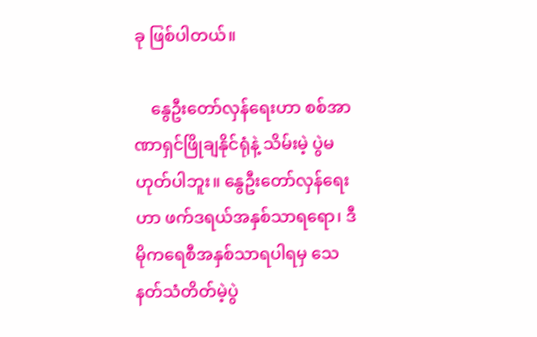ခု ဖြစ်ပါတယ်။

    နွေဦးတော်လှန်ရေးဟာ စစ်အာဏာရှင်ဖြိုချနိုင်ရုံနဲ့ သိမ်းမဲ့ ပွဲမဟုတ်ပါဘူး။ နွေဦးတော်လှန်ရေးဟာ ဖက်ဒရယ်အနှစ်သာရရော၊ ဒီမိုကရေစီအနှစ်သာရပါရမှ သေနတ်သံတိတ်မဲ့ပွဲ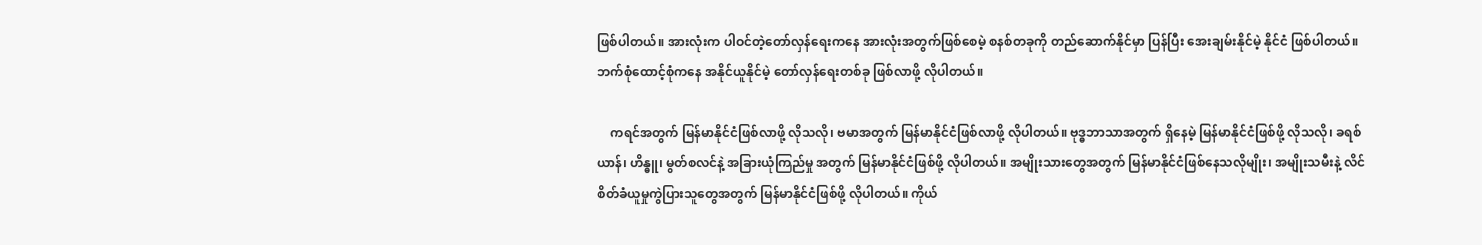ဖြစ်ပါတယ်။ အားလုံးက ပါဝင်တဲ့တော်လှန်ရေးကနေ အားလုံးအတွက်ဖြစ်စေမဲ့ စနစ်တခုကို တည်ဆောက်နိုင်မှာ ပြန်ပြီး အေးချမ်းနိုင်မဲ့ နိုင်ငံ ဖြစ်ပါတယ်။ ဘက်စုံထောင့်စုံကနေ အနိုင်ယူနိုင်မဲ့ တော်လှန်ရေးတစ်ခု ဖြစ်လာဖို့ လိုပါတယ်။

    ကရင်အတွက် မြန်မာနိုင်ငံဖြစ်လာဖို့ လိုသလို၊ ဗမာအတွက် မြန်မာနိုင်ငံဖြစ်လာဖို့ လိုပါတယ်။ ဗုဒ္ဓဘာသာအတွက် ရှိနေမဲ့ မြန်မာနိုင်ငံဖြစ်ဖို့ လိုသလို၊ ခရစ်ယာန်၊ ဟိန္ဓူ၊ မွတ်စလင်နဲ့ အခြားယုံကြည်မှု အတွက် မြန်မာနိုင်ငံဖြစ်ဖို့ လိုပါတယ်။ အမျိုးသားတွေအတွက် မြန်မာနိုင်ငံဖြစ်နေသလိုမျိုး၊ အမျိုးသမီးနဲ့ လိင်စိတ်ခံယူမှုကွဲပြားသူတွေအတွက် မြန်မာနိုင်ငံဖြစ်ဖို့ လိုပါတယ်။ ကိုယ်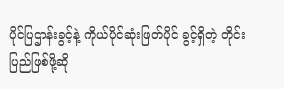ပိုင်ပြဌာန်းခွင့်နဲ့ ကိုယ်ပိုင်ဆုံးဖြတ်ပိုင် ခွင့်ရှိတဲ့ တိုင်းပြည်ဖြစ်ဖို့ဆို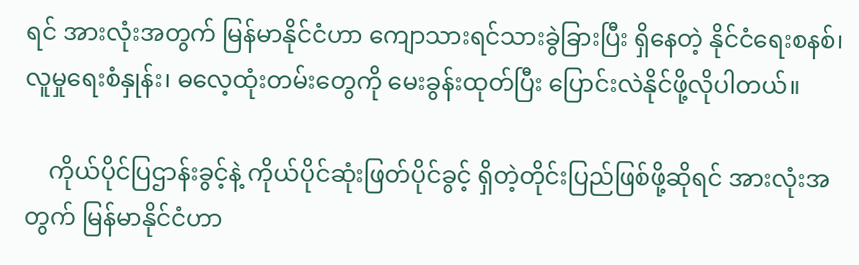ရင် အားလုံးအတွက် မြန်မာနိုင်ငံဟာ ကျောသားရင်သားခွဲခြားပြီး ရှိနေတဲ့ နိုင်ငံရေးစနစ်၊ လူမှုရေးစံနှုန်း၊ ဓလေ့ထုံးတမ်းတွေကို မေးခွန်းထုတ်ပြီး ပြောင်းလဲနိုင်ဖို့လိုပါတယ်။

    ကိုယ်ပိုင်ပြဌာန်းခွင့်နဲ့ ကိုယ်ပိုင်ဆုံးဖြတ်ပိုင်ခွင့် ရှိတဲ့တိုင်းပြည်ဖြစ်ဖို့ဆိုရင် အားလုံးအတွက် မြန်မာနိုင်ငံဟာ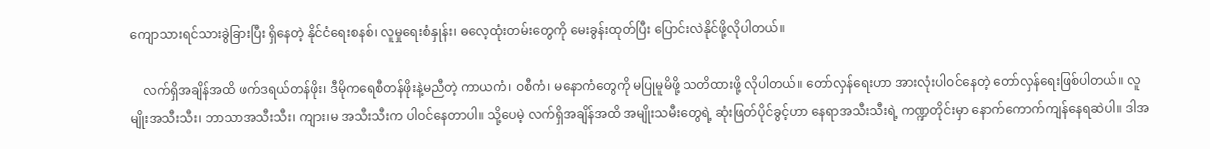ကျောသားရင်သားခွဲခြားပြီး ရှိနေတဲ့ နိုင်ငံရေးစနစ်၊ လူမှုရေးစံနှုန်း၊ ဓလေ့ထုံးတမ်းတွေကို မေးခွန်းထုတ်ပြီး ပြောင်းလဲနိုင်ဖို့လိုပါတယ်။

    လက်ရှိအချိန်အထိ ဖက်ဒရယ်တန်ဖိုး၊ ဒီမိုကရေစီတန်ဖိုးနဲ့မညီတဲ့ ကာယကံ၊ ဝစီကံ၊ မနောကံတွေကို မပြုမူမိဖို့ သတိထားဖို့ လိုပါတယ်။ တော်လှန်ရေးဟာ အားလုံးပါဝင်နေတဲ့‌ တော်လှန်ရေးဖြစ်ပါတယ်။ လူမျိုးအသီးသီး၊ ဘာသာအသီးသီး၊ ကျား၊မ အသီးသီးက ပါဝင်နေတာပါ။ သို့ပေမဲ့ လက်ရှိအချိန်အထိ အမျိုးသမီးတွေရဲ့ ဆုံးဖြတ်ပိုင်ခွင့်ဟာ နေရာအသီးသီးရဲ့ ကဏ္ဍတိုင်းမှာ နောက်ကောက်ကျန်နေရဆဲပါ။ ဒါအ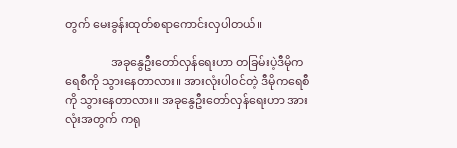တွက် မေးခွန်းထုတ်စရာကောင်းလှပါတယ်။

                အခုနွေဦးတော်လှန်ရေးဟာ တခြမ်းပဲ့ဒီမိုကရေစီကို သွားနေတာလား။ အားလုံးပါဝင်တဲ့ ဒီမိုကရေစီကို သွားနေတာလား။ အခုနွေဦးတော်လှန်ရေးဟာ အားလုံးအတွက် ကရု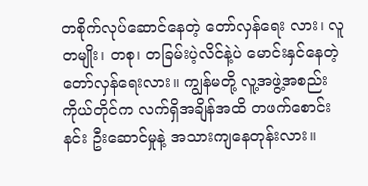တစိုက်လုပ်ဆောင်နေတဲ့ တော်လှန်ရေး လား၊ လူတမျိုး၊ တစု၊ တခြမ်းပဲ့လိင်နဲ့ပဲ မောင်းနှင်နေတဲ့ တော်လှန်ရေးလား။ ကျွန်မတို့ လူ့အဖွဲ့အစည်း ကိုယ်တိုင်က လက်ရှိအချိန်အထိ တဖက်စောင်းနင်း ဦးဆောင်မှုနဲ့ အသားကျနေတုန်းလား။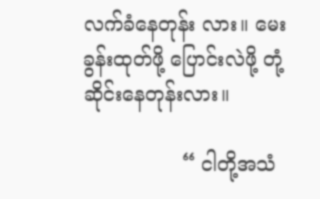လက်ခံနေတုန်း လား။ မေးခွန်းထုတ်ဖို့ ပြောင်းလဲဖို့ တုံ့ဆိုင်းနေတုန်းလား။

                “ ငါတို့အသံ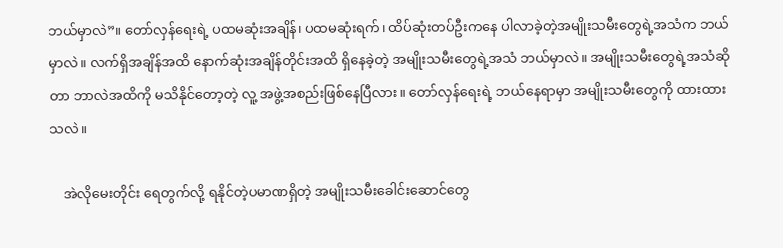ဘယ်မှာလဲ”။ တော်လှန်ရေးရဲ့ ပထမဆုံးအချိန်၊ ပထမဆုံးရက်၊ ထိပ်ဆုံးတပ်ဦးကနေ ပါလာခဲ့တဲ့အမျိုးသမီးတွေရဲ့အသံက ဘယ်မှာလဲ။ လက်ရှိအချိန်အထိ နောက်ဆုံးအချိန်တိုင်းအထိ ရှိနေခဲ့တဲ့ အမျိုးသမီးတွေရဲ့အသံ ဘယ်မှာလဲ။ အမျိုးသမီးတွေရဲ့အသံဆိုတာ ဘာလဲအထိကို မသိနိုင်တော့တဲ့ လူ့ အဖွဲ့အစည်းဖြစ်နေပြီလား။ တော်လှန်ရေးရဲ့ ဘယ်နေရာမှာ အမျိုးသမီးတွေကို ထားထားသလဲ။

    အဲလိုမေးတိုင်း ရေတွက်လို့ ရနိုင်တဲ့ပမာဏရှိတဲ့ အမျိုးသမီးခေါင်းဆောင်တွေ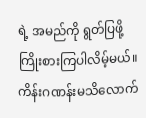ရဲ့ အမည်ကို ရွတ်ပြဖို့ ကြိုးစားကြပါလိမ့်မယ်။ ကိန်းဂဏန်းမသိလောက်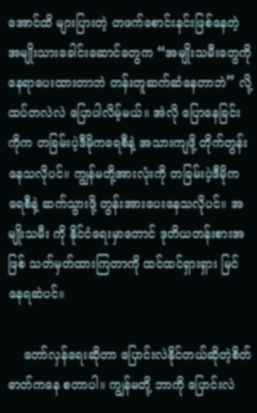အောင်ထိ များပြားတဲ့ တဖက်စောင်းနင်းဖြစ်နေတဲ့ အမျိုးသားခေါင်းဆောင်တွေက “အမျိုးသမီးတွေကို နေရာပေးထားတာဘဲ တန်းတူဆက်ဆံနေတာဘဲ” လို့ ထပ်တလဲလဲ ပြောပါလိမ့်မယ်။ အဲလို ပြောနေခြင်းကိုက တခြမ်းပဲ့ဒီမိုကရေစီနဲ့ အသားကျဖို့ တိုက်တွန်း နေသလိုပင်။ ကျွန်မတို့အားလုံးကို တခြမ်းပဲ့ဒီမိုကရေစီနဲ့ ဆက်သွားဖို့ တွန်းအားပေးနေသလိုပင်။ အမျိုးသမီး ကို နိုင်ငံရေးမှာတောင် ဒုတိယတန်းစားအဖြစ် သတ်မှတ်ထားကြတာကို ထင်ထင်ရှားရှား မြင်နေရဆဲပင်။

    တော်လှန်ရေးဆိုတာ ပြောင်းလဲနိုင်တယ်ဆိုတဲ့စိတ်ဓာတ်ကနေ စတာပါ။ ကျွန်မတို့ ဘာကို ပြောင်းလဲ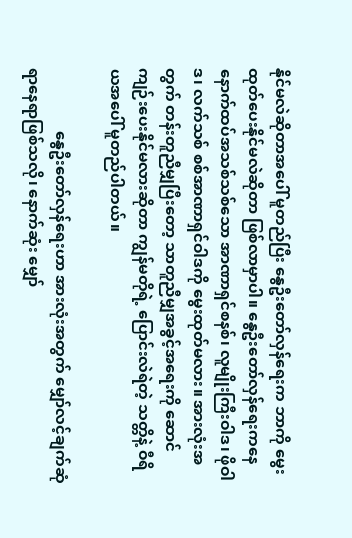နိုင်မလဲဆိုတာအပေါ် မူတည်ပြီး နွေဦးတော်လှန်ရေးက ဘာကို မွေးထုတ်ပေးနိုင်မလဲဆိုတာ ဖြစ်လာမှာပါ။ နွေဦးတော်လှန်ရေးကနေ နောက်ထပ်အသစ်သစ်သော အာဏာရှင်စနစ်၊ လူမျိုးကြီးဝါဒ၊ ဖိုဝါဒ၊ လက်သစ် စစ်အာဏာရှင်ဝါဒကို မွေးထုတ်မလား။ အားလုံးအတွက် တန်းတူညီမျှပြီးတော့ သာတူညီမျှအခွင့်အရေးကို ဆောင်ကျဉ်းပေးနိုင်မလားဆိုတာ ကျွန်မတိုရဲ့ ပြောင်းလဲရဲတဲ့ သတ္တိနဲ့ ဝီရိယအပေါ် မူတည်ပါတယ်။

                နွေဦးတော်လှန်ရေးဟာ အားလုံးအတွက် မျှော်လင့်ချက်ဆုံရာနေရာဖြစ်သလို၊ နောက်ဆုံး မျှော်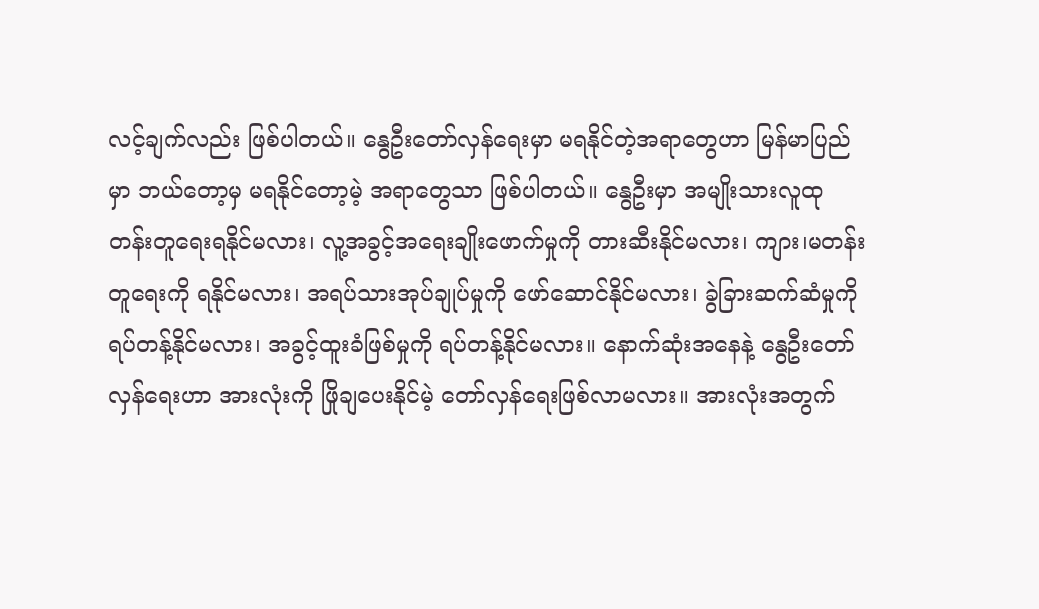လင့်ချက်လည်း ဖြစ်ပါတယ်။ နွေဦးတော်လှန်ရေးမှာ မရနိုင်တဲ့အရာတွေဟာ မြန်မာပြည်မှာ ဘယ်တော့မှ မရနိုင်တော့မဲ့ အရာတွေသာ ဖြစ်ပါတယ်။ နွေဦးမှာ အမျိုးသားလူထု တန်းတူရေးရနိုင်မလား၊ လူ့အခွင့်အရေးချိုးဖောက်မှုကို တားဆီးနိုင်မလား၊ ကျား၊မတန်းတူရေးကို ရနိုင်မလား၊ အရပ်သားအုပ်ချုပ်မှုကို ဖော်ဆောင်နိုင်မလား၊ ခွဲခြားဆက်ဆံမှုကို ရပ်တန့်နိုင်မလား၊ အခွင့်ထူးခံဖြစ်မှုကို ရပ်တန့်နိုင်မလား။ နောက်ဆုံးအနေနဲ့ နွေဦးတော်လှန်ရေးဟာ အားလုံးကို ဖြိုချပေးနိုင်မဲ့ တော်လှန်ရေးဖြစ်လာမလား။ အားလုံးအတွက်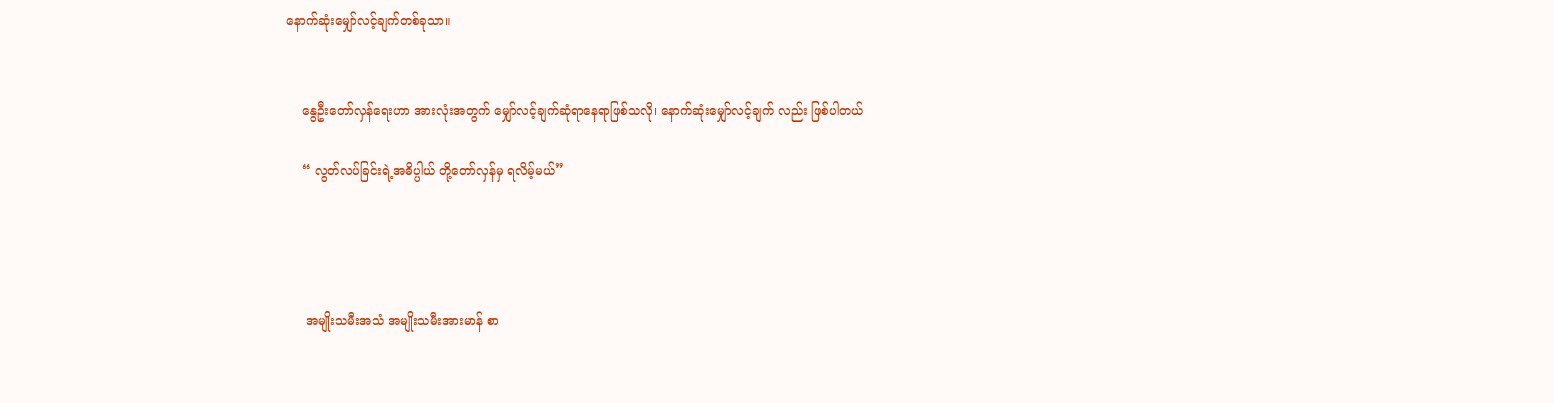နောက်ဆုံးမျှော်လင့်ချက်တစ်ခုသာ။


    နွေဦးတော်လှန်ရေးဟာ အားလုံးအတွက် မျှော်လင့်ချက်ဆုံရာနေရာဖြစ်သလို၊ နောက်ဆုံးမျှော်လင့်ချက် လည်း ဖြစ်ပါတယ်

    “ လွတ်လပ်ခြင်းရဲ့အဓိပ္ပါယ် တို့တော်လှန်မှ ရလိမ့်မယ်”




     အမျိုးသမီးအသံ အမျိုးသမီးအားမာန် စာ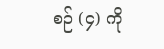စဉ် (၄) ကို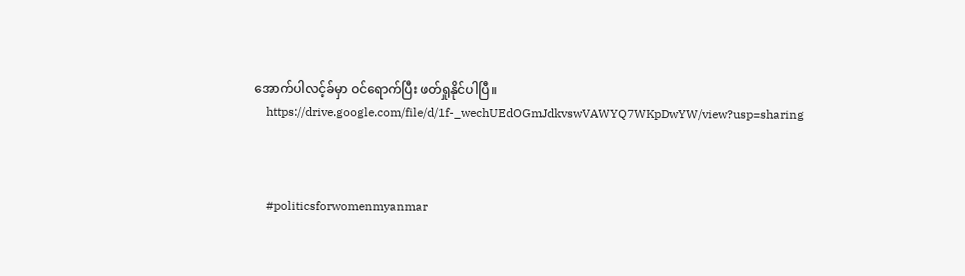အောက်ပါလင့်ခ်မှာ ဝင်ရောက်ပြီး ဖတ်ရှုနိုင်ပါပြီ။
    https://drive.google.com/file/d/1f-_wechUEdOGmJdkvswVAWYQ7WKpDwYW/view?usp=sharing



    #politicsforwomenmyanmar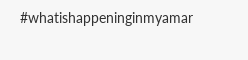#whatishappeninginmyamar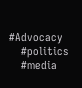#Advocacy
    #politics
    #media